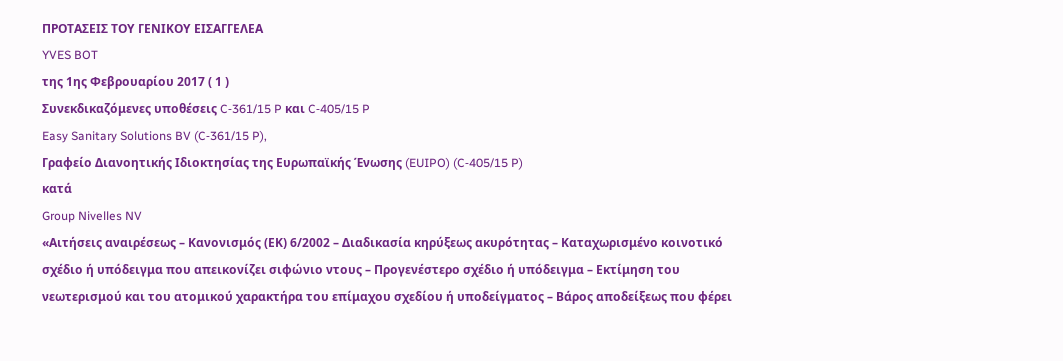ΠΡΟΤΑΣΕΙΣ ΤΟΥ ΓΕΝΙΚΟΥ ΕΙΣΑΓΓΕΛΕΑ
YVES BOT
της 1ης Φεβρουαρίου 2017 ( 1 )
Συνεκδικαζόμενες υποθέσεις C‑361/15 P και C‑405/15 P
Easy Sanitary Solutions BV (C‑361/15 P),
Γραφείο Διανοητικής Ιδιοκτησίας της Ευρωπαϊκής Ένωσης (EUIPO) (C‑405/15 P)
κατά
Group Nivelles NV
«Αιτήσεις αναιρέσεως – Κανονισμός (ΕΚ) 6/2002 – Διαδικασία κηρύξεως ακυρότητας – Καταχωρισμένο κοινοτικό σχέδιο ή υπόδειγμα που απεικονίζει σιφώνιο ντους – Προγενέστερο σχέδιο ή υπόδειγμα – Εκτίμηση του νεωτερισμού και του ατομικού χαρακτήρα του επίμαχου σχεδίου ή υποδείγματος – Βάρος αποδείξεως που φέρει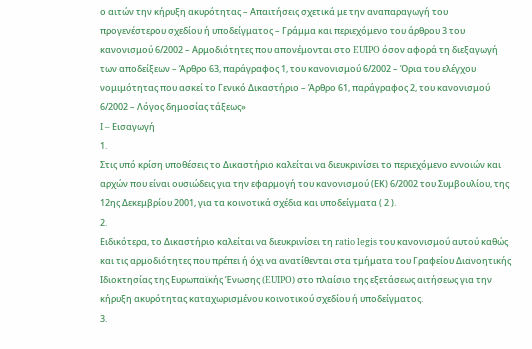ο αιτών την κήρυξη ακυρότητας – Απαιτήσεις σχετικά με την αναπαραγωγή του προγενέστερου σχεδίου ή υποδείγματος – Γράμμα και περιεχόμενο του άρθρου 3 του κανονισμού 6/2002 – Αρμοδιότητες που απονέμονται στο EUIPO όσον αφορά τη διεξαγωγή των αποδείξεων – Άρθρο 63, παράγραφος 1, του κανονισμού 6/2002 – Όρια του ελέγχου νομιμότητας που ασκεί το Γενικό Δικαστήριο – Άρθρο 61, παράγραφος 2, του κανονισμού 6/2002 – Λόγος δημοσίας τάξεως»
I – Εισαγωγή
1.
Στις υπό κρίση υποθέσεις το Δικαστήριο καλείται να διευκρινίσει το περιεχόμενο εννοιών και αρχών που είναι ουσιώδεις για την εφαρμογή του κανονισμού (ΕΚ) 6/2002 του Συμβουλίου, της 12ης Δεκεμβρίου 2001, για τα κοινοτικά σχέδια και υποδείγματα ( 2 ).
2.
Ειδικότερα, το Δικαστήριο καλείται να διευκρινίσει τη ratio legis του κανονισμού αυτού καθώς και τις αρμοδιότητες που πρέπει ή όχι να ανατίθενται στα τμήματα του Γραφείου Διανοητικής Ιδιοκτησίας της Ευρωπαϊκής Ένωσης (EUIPO) στο πλαίσιο της εξετάσεως αιτήσεως για την κήρυξη ακυρότητας καταχωρισμένου κοινοτικού σχεδίου ή υποδείγματος.
3.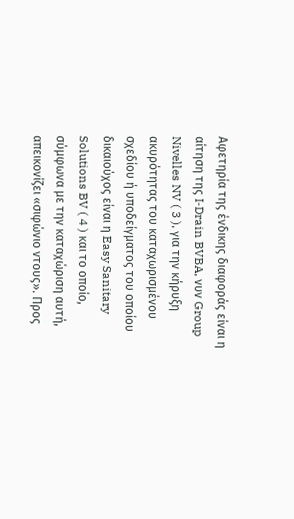Αφετηρία της ένδικης διαφοράς είναι η αίτηση της I‑Drain BVBA, νυν Group Nivelles NV ( 3 ), για την κήρυξη ακυρότητας του καταχωρισμένου σχεδίου ή υποδείγματος του οποίου δικαιούχος είναι η Easy Sanitary Solutions BV ( 4 ) και το οποίο, σύμφωνα με την καταχώριση αυτή, απεικονίζει «σιφώνιο ντους». Προς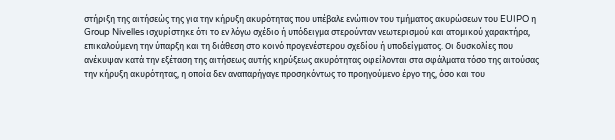στήριξη της αιτήσεώς της για την κήρυξη ακυρότητας που υπέβαλε ενώπιον του τμήματος ακυρώσεων του EUIPO η Group Nivelles ισχυρίστηκε ότι το εν λόγω σχέδιο ή υπόδειγμα στερούνταν νεωτερισμού και ατομικού χαρακτήρα, επικαλούμενη την ύπαρξη και τη διάθεση στο κοινό προγενέστερου σχεδίου ή υποδείγματος. Οι δυσκολίες που ανέκυψαν κατά την εξέταση της αιτήσεως αυτής κηρύξεως ακυρότητας οφείλονται στα σφάλματα τόσο της αιτούσας την κήρυξη ακυρότητας, η οποία δεν αναπαρήγαγε προσηκόντως το προηγούμενο έργο της, όσο και του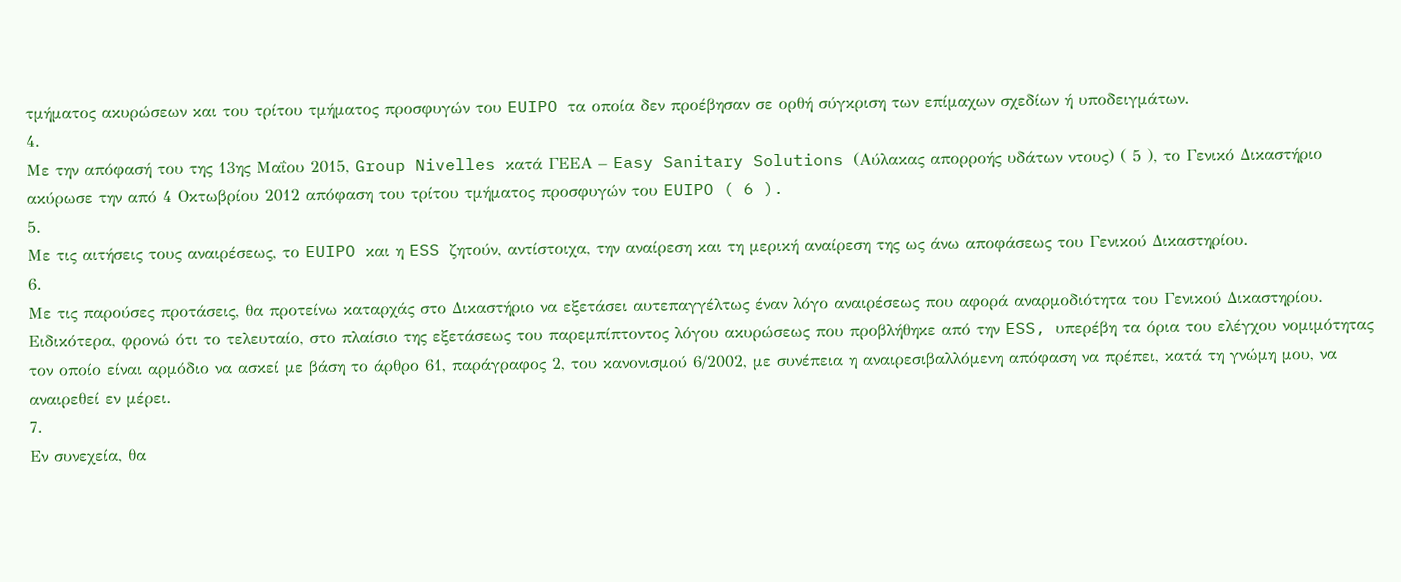τμήματος ακυρώσεων και του τρίτου τμήματος προσφυγών του EUIPO τα οποία δεν προέβησαν σε ορθή σύγκριση των επίμαχων σχεδίων ή υποδειγμάτων.
4.
Με την απόφασή του της 13ης Μαΐου 2015, Group Nivelles κατά ΓΕΕΑ – Easy Sanitary Solutions (Αύλακας απορροής υδάτων ντους) ( 5 ), το Γενικό Δικαστήριο ακύρωσε την από 4 Οκτωβρίου 2012 απόφαση του τρίτου τμήματος προσφυγών του EUIPO ( 6 ).
5.
Με τις αιτήσεις τους αναιρέσεως, το EUIPO και η ESS ζητούν, αντίστοιχα, την αναίρεση και τη μερική αναίρεση της ως άνω αποφάσεως του Γενικού Δικαστηρίου.
6.
Με τις παρούσες προτάσεις, θα προτείνω καταρχάς στο Δικαστήριο να εξετάσει αυτεπαγγέλτως έναν λόγο αναιρέσεως που αφορά αναρμοδιότητα του Γενικού Δικαστηρίου. Ειδικότερα, φρονώ ότι το τελευταίο, στο πλαίσιο της εξετάσεως του παρεμπίπτοντος λόγου ακυρώσεως που προβλήθηκε από την ESS, υπερέβη τα όρια του ελέγχου νομιμότητας τον οποίο είναι αρμόδιο να ασκεί με βάση το άρθρο 61, παράγραφος 2, του κανονισμού 6/2002, με συνέπεια η αναιρεσιβαλλόμενη απόφαση να πρέπει, κατά τη γνώμη μου, να αναιρεθεί εν μέρει.
7.
Εν συνεχεία, θα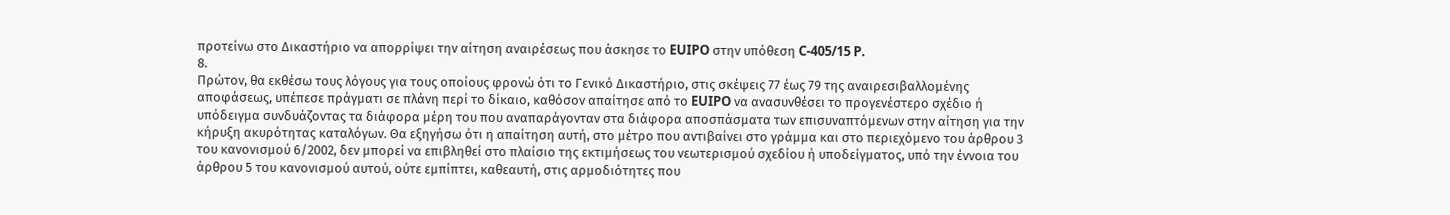προτείνω στο Δικαστήριο να απορρίψει την αίτηση αναιρέσεως που άσκησε το EUIPO στην υπόθεση C‑405/15 P.
8.
Πρώτον, θα εκθέσω τους λόγους για τους οποίους φρονώ ότι το Γενικό Δικαστήριο, στις σκέψεις 77 έως 79 της αναιρεσιβαλλομένης αποφάσεως, υπέπεσε πράγματι σε πλάνη περί το δίκαιο, καθόσον απαίτησε από το EUIPO να ανασυνθέσει το προγενέστερο σχέδιο ή υπόδειγμα συνδυάζοντας τα διάφορα μέρη του που αναπαράγονταν στα διάφορα αποσπάσματα των επισυναπτόμενων στην αίτηση για την κήρυξη ακυρότητας καταλόγων. Θα εξηγήσω ότι η απαίτηση αυτή, στο μέτρο που αντιβαίνει στο γράμμα και στο περιεχόμενο του άρθρου 3 του κανονισμού 6/2002, δεν μπορεί να επιβληθεί στο πλαίσιο της εκτιμήσεως του νεωτερισμού σχεδίου ή υποδείγματος, υπό την έννοια του άρθρου 5 του κανονισμού αυτού, ούτε εμπίπτει, καθεαυτή, στις αρμοδιότητες που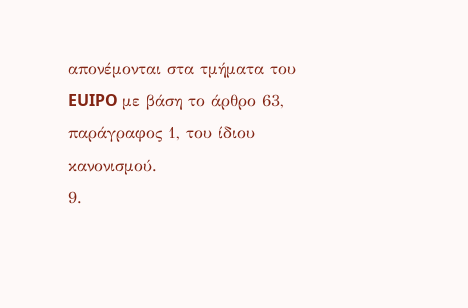απονέμονται στα τμήματα του EUIPO με βάση το άρθρο 63, παράγραφος 1, του ίδιου κανονισμού.
9.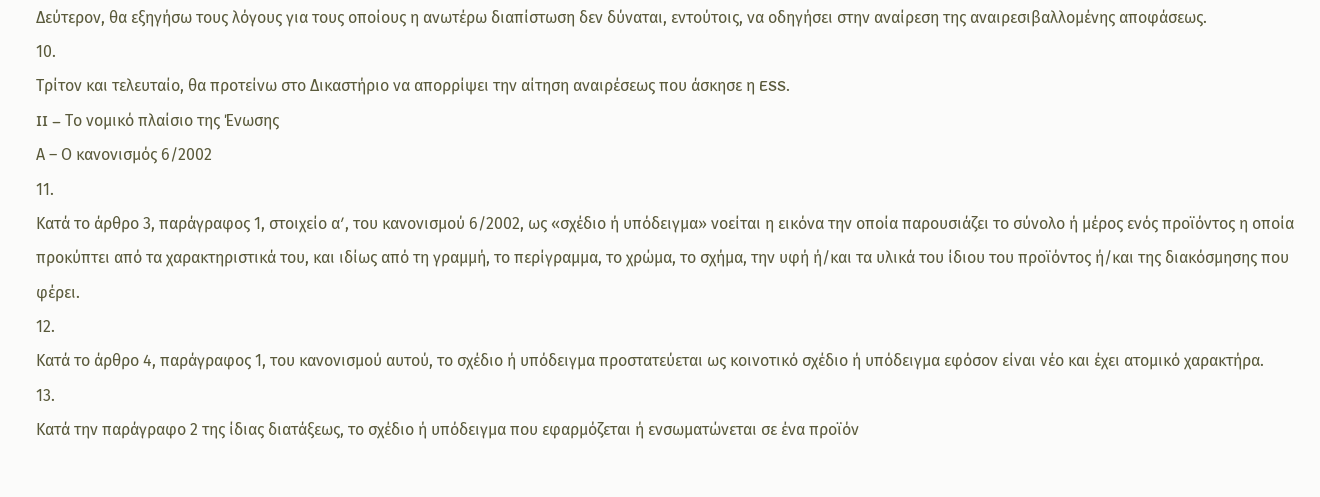Δεύτερον, θα εξηγήσω τους λόγους για τους οποίους η ανωτέρω διαπίστωση δεν δύναται, εντούτοις, να οδηγήσει στην αναίρεση της αναιρεσιβαλλομένης αποφάσεως.
10.
Τρίτον και τελευταίο, θα προτείνω στο Δικαστήριο να απορρίψει την αίτηση αναιρέσεως που άσκησε η ESS.
II – Το νομικό πλαίσιο της Ένωσης
Α – Ο κανονισμός 6/2002
11.
Κατά το άρθρο 3, παράγραφος 1, στοιχείο αʹ, του κανονισμού 6/2002, ως «σχέδιο ή υπόδειγμα» νοείται η εικόνα την οποία παρουσιάζει το σύνολο ή μέρος ενός προϊόντος η οποία προκύπτει από τα χαρακτηριστικά του, και ιδίως από τη γραμμή, το περίγραμμα, το χρώμα, το σχήμα, την υφή ή/και τα υλικά του ίδιου του προϊόντος ή/και της διακόσμησης που φέρει.
12.
Κατά το άρθρο 4, παράγραφος 1, του κανονισμού αυτού, το σχέδιο ή υπόδειγμα προστατεύεται ως κοινοτικό σχέδιο ή υπόδειγμα εφόσον είναι νέο και έχει ατομικό χαρακτήρα.
13.
Κατά την παράγραφο 2 της ίδιας διατάξεως, το σχέδιο ή υπόδειγμα που εφαρμόζεται ή ενσωματώνεται σε ένα προϊόν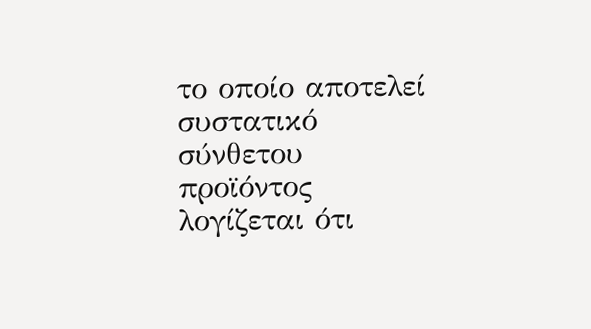το οποίο αποτελεί συστατικό σύνθετου προϊόντος λογίζεται ότι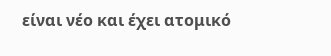είναι νέο και έχει ατομικό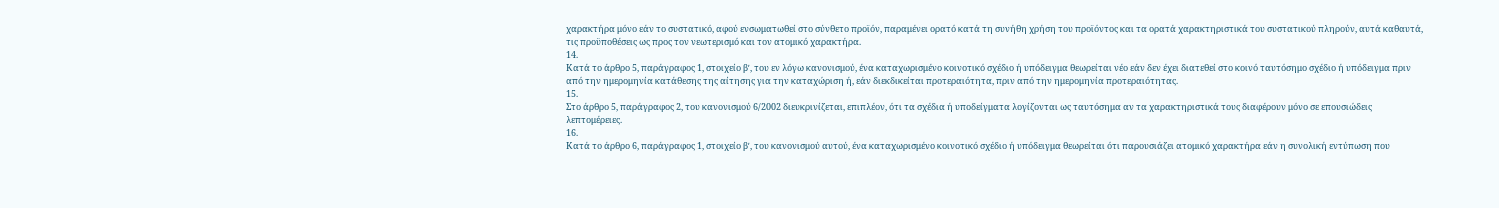χαρακτήρα μόνο εάν το συστατικό, αφού ενσωματωθεί στο σύνθετο προϊόν, παραμένει ορατό κατά τη συνήθη χρήση του προϊόντος και τα ορατά χαρακτηριστικά του συστατικού πληρούν, αυτά καθαυτά, τις προϋποθέσεις ως προς τον νεωτερισμό και τον ατομικό χαρακτήρα.
14.
Κατά το άρθρο 5, παράγραφος 1, στοιχείο βʹ, του εν λόγω κανονισμού, ένα καταχωρισμένο κοινοτικό σχέδιο ή υπόδειγμα θεωρείται νέο εάν δεν έχει διατεθεί στο κοινό ταυτόσημο σχέδιο ή υπόδειγμα πριν από την ημερομηνία κατάθεσης της αίτησης για την καταχώριση ή, εάν διεκδικείται προτεραιότητα, πριν από την ημερομηνία προτεραιότητας.
15.
Στο άρθρο 5, παράγραφος 2, του κανονισμού 6/2002 διευκρινίζεται, επιπλέον, ότι τα σχέδια ή υποδείγματα λογίζονται ως ταυτόσημα αν τα χαρακτηριστικά τους διαφέρουν μόνο σε επουσιώδεις λεπτομέρειες.
16.
Κατά το άρθρο 6, παράγραφος 1, στοιχείο βʹ, του κανονισμού αυτού, ένα καταχωρισμένο κοινοτικό σχέδιο ή υπόδειγμα θεωρείται ότι παρουσιάζει ατομικό χαρακτήρα εάν η συνολική εντύπωση που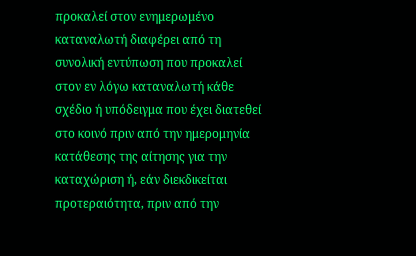προκαλεί στον ενημερωμένο καταναλωτή διαφέρει από τη συνολική εντύπωση που προκαλεί στον εν λόγω καταναλωτή κάθε σχέδιο ή υπόδειγμα που έχει διατεθεί στο κοινό πριν από την ημερομηνία κατάθεσης της αίτησης για την καταχώριση ή, εάν διεκδικείται προτεραιότητα, πριν από την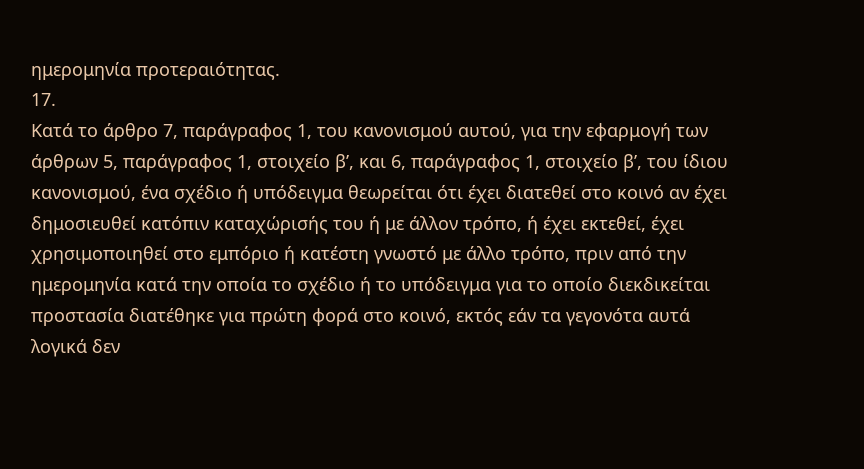ημερομηνία προτεραιότητας.
17.
Κατά το άρθρο 7, παράγραφος 1, του κανονισμού αυτού, για την εφαρμογή των άρθρων 5, παράγραφος 1, στοιχείο βʹ, και 6, παράγραφος 1, στοιχείο βʹ, του ίδιου κανονισμού, ένα σχέδιο ή υπόδειγμα θεωρείται ότι έχει διατεθεί στο κοινό αν έχει δημοσιευθεί κατόπιν καταχώρισής του ή με άλλον τρόπο, ή έχει εκτεθεί, έχει χρησιμοποιηθεί στο εμπόριο ή κατέστη γνωστό με άλλο τρόπο, πριν από την ημερομηνία κατά την οποία το σχέδιο ή το υπόδειγμα για το οποίο διεκδικείται προστασία διατέθηκε για πρώτη φορά στο κοινό, εκτός εάν τα γεγονότα αυτά λογικά δεν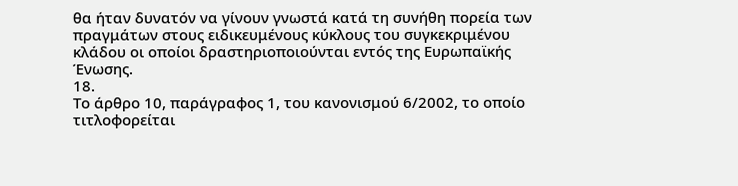θα ήταν δυνατόν να γίνουν γνωστά κατά τη συνήθη πορεία των πραγμάτων στους ειδικευμένους κύκλους του συγκεκριμένου κλάδου οι οποίοι δραστηριοποιούνται εντός της Ευρωπαϊκής Ένωσης.
18.
Το άρθρο 10, παράγραφος 1, του κανονισμού 6/2002, το οποίο τιτλοφορείται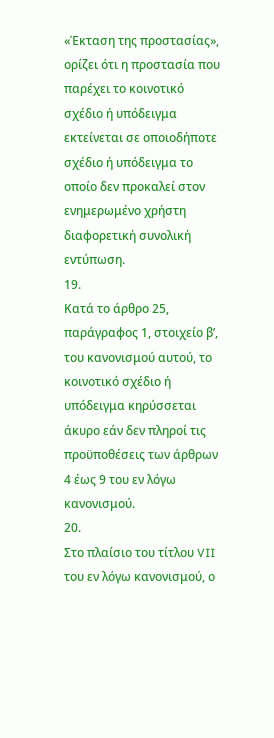«Έκταση της προστασίας», ορίζει ότι η προστασία που παρέχει το κοινοτικό σχέδιο ή υπόδειγμα εκτείνεται σε οποιοδήποτε σχέδιο ή υπόδειγμα το οποίο δεν προκαλεί στον ενημερωμένο χρήστη διαφορετική συνολική εντύπωση.
19.
Κατά το άρθρο 25, παράγραφος 1, στοιχείο βʹ, του κανονισμού αυτού, το κοινοτικό σχέδιο ή υπόδειγμα κηρύσσεται άκυρο εάν δεν πληροί τις προϋποθέσεις των άρθρων 4 έως 9 του εν λόγω κανονισμού.
20.
Στο πλαίσιο του τίτλου VII του εν λόγω κανονισμού, ο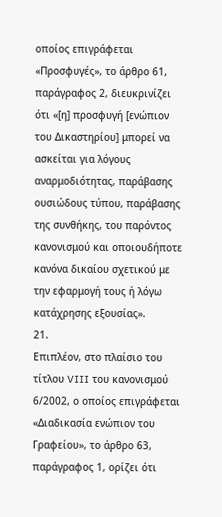οποίος επιγράφεται «Προσφυγές», το άρθρο 61, παράγραφος 2, διευκρινίζει ότι «[η] προσφυγή [ενώπιον του Δικαστηρίου] μπορεί να ασκείται για λόγους αναρμοδιότητας, παράβασης ουσιώδους τύπου, παράβασης της συνθήκης, του παρόντος κανονισμού και οποιουδήποτε κανόνα δικαίου σχετικού με την εφαρμογή τους ή λόγω κατάχρησης εξουσίας».
21.
Επιπλέον, στο πλαίσιο του τίτλου VIII του κανονισμού 6/2002, ο οποίος επιγράφεται «Διαδικασία ενώπιον του Γραφείου», το άρθρο 63, παράγραφος 1, ορίζει ότι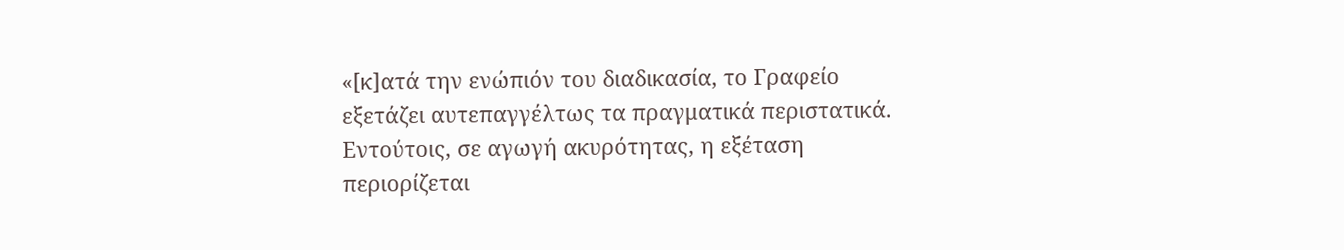«[κ]ατά την ενώπιόν του διαδικασία, το Γραφείο εξετάζει αυτεπαγγέλτως τα πραγματικά περιστατικά. Εντούτοις, σε αγωγή ακυρότητας, η εξέταση περιορίζεται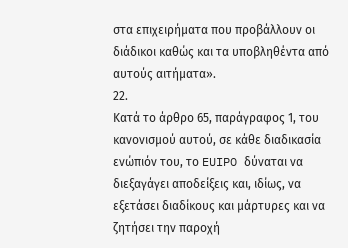στα επιχειρήματα που προβάλλουν οι διάδικοι καθώς και τα υποβληθέντα από αυτούς αιτήματα».
22.
Κατά το άρθρο 65, παράγραφος 1, του κανονισμού αυτού, σε κάθε διαδικασία ενώπιόν του, το EUIPO δύναται να διεξαγάγει αποδείξεις και, ιδίως, να εξετάσει διαδίκους και μάρτυρες και να ζητήσει την παροχή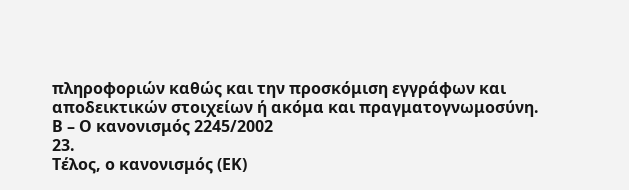πληροφοριών καθώς και την προσκόμιση εγγράφων και αποδεικτικών στοιχείων ή ακόμα και πραγματογνωμοσύνη.
Β – Ο κανονισμός 2245/2002
23.
Τέλος, ο κανονισμός (ΕΚ)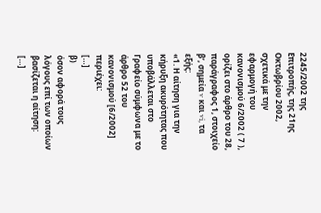2245/2002 της Επιτροπής, της 21ης Οκτωβρίου 2002, σχετικά με την εφαρμογή του κανονισμού 6/2002 ( 7 ), ορίζει στο άρθρο του 28, παράγραφος 1, στοιχείο βʹ, σημεία v και vi, τα εξής:
«1. Η αίτηση για την κήρυξη ακυρότητας που υποβάλλεται στο Γραφείο σύμφωνα με το άρθρο 52 του κανονισμού [6/2002] περιέχει:
[…]
β)
όσον αφορά τους λόγους επί των οποίων βασίζεται η αίτηση:
[…]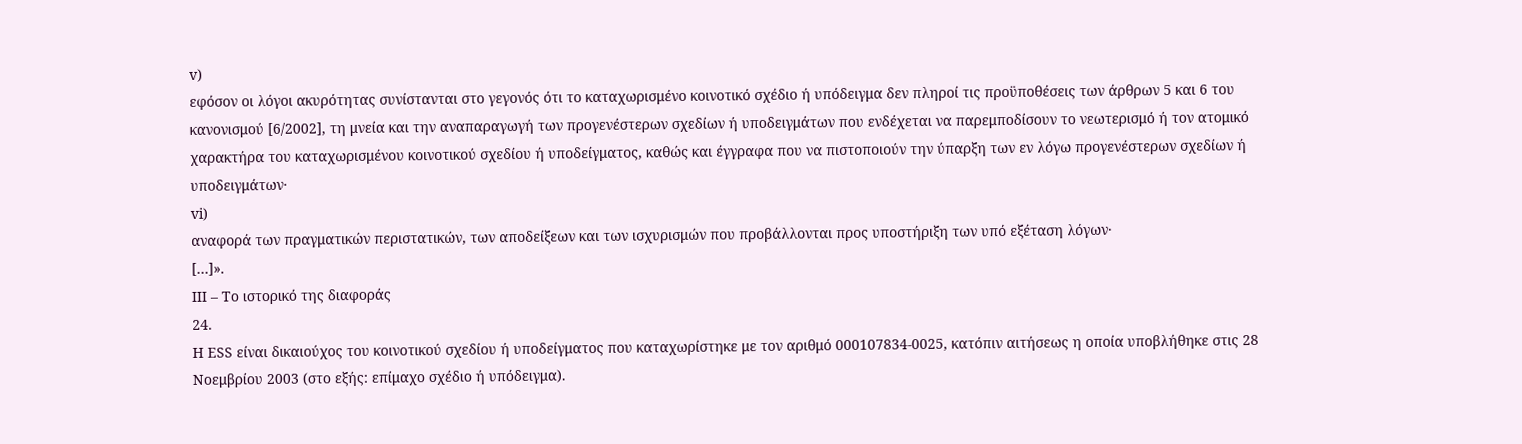v)
εφόσον οι λόγοι ακυρότητας συνίστανται στο γεγονός ότι το καταχωρισμένο κοινοτικό σχέδιο ή υπόδειγμα δεν πληροί τις προϋποθέσεις των άρθρων 5 και 6 του κανονισμού [6/2002], τη μνεία και την αναπαραγωγή των προγενέστερων σχεδίων ή υποδειγμάτων που ενδέχεται να παρεμποδίσουν το νεωτερισμό ή τον ατομικό χαρακτήρα του καταχωρισμένου κοινοτικού σχεδίου ή υποδείγματος, καθώς και έγγραφα που να πιστοποιούν την ύπαρξη των εν λόγω προγενέστερων σχεδίων ή υποδειγμάτων·
vi)
αναφορά των πραγματικών περιστατικών, των αποδείξεων και των ισχυρισμών που προβάλλονται προς υποστήριξη των υπό εξέταση λόγων·
[…]».
III – Το ιστορικό της διαφοράς
24.
Η ESS είναι δικαιούχος του κοινοτικού σχεδίου ή υποδείγματος που καταχωρίστηκε με τον αριθμό 000107834-0025, κατόπιν αιτήσεως η οποία υποβλήθηκε στις 28 Νοεμβρίου 2003 (στο εξής: επίμαχο σχέδιο ή υπόδειγμα).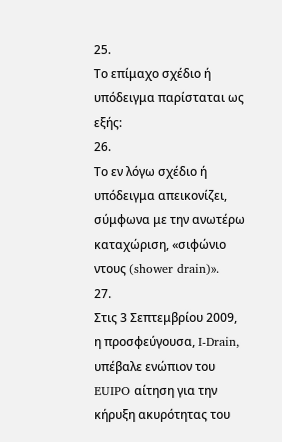25.
Το επίμαχο σχέδιο ή υπόδειγμα παρίσταται ως εξής:
26.
Το εν λόγω σχέδιο ή υπόδειγμα απεικονίζει, σύμφωνα με την ανωτέρω καταχώριση, «σιφώνιο ντους (shower drain)».
27.
Στις 3 Σεπτεμβρίου 2009, η προσφεύγουσα, I‑Drain, υπέβαλε ενώπιον του EUIPO αίτηση για την κήρυξη ακυρότητας του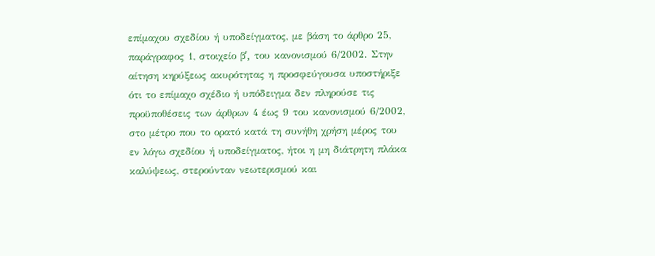επίμαχου σχεδίου ή υποδείγματος, με βάση το άρθρο 25, παράγραφος 1, στοιχείο βʹ, του κανονισμού 6/2002. Στην αίτηση κηρύξεως ακυρότητας η προσφεύγουσα υποστήριξε ότι το επίμαχο σχέδιο ή υπόδειγμα δεν πληρούσε τις προϋποθέσεις των άρθρων 4 έως 9 του κανονισμού 6/2002, στο μέτρο που το ορατό κατά τη συνήθη χρήση μέρος του εν λόγω σχεδίου ή υποδείγματος, ήτοι η μη διάτρητη πλάκα καλύψεως, στερούνταν νεωτερισμού και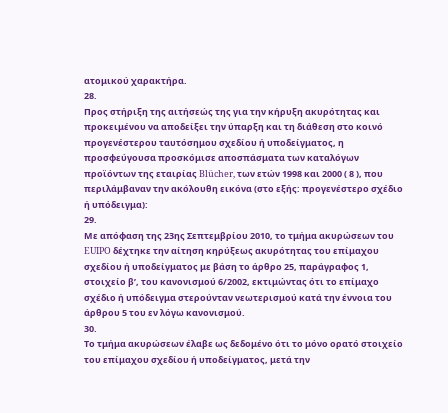ατομικού χαρακτήρα.
28.
Προς στήριξη της αιτήσεώς της για την κήρυξη ακυρότητας και προκειμένου να αποδείξει την ύπαρξη και τη διάθεση στο κοινό προγενέστερου ταυτόσημου σχεδίου ή υποδείγματος, η προσφεύγουσα προσκόμισε αποσπάσματα των καταλόγων προϊόντων της εταιρίας Blücher, των ετών 1998 και 2000 ( 8 ), που περιλάμβαναν την ακόλουθη εικόνα (στο εξής: προγενέστερο σχέδιο ή υπόδειγμα):
29.
Με απόφαση της 23ης Σεπτεμβρίου 2010, το τμήμα ακυρώσεων του EUIPO δέχτηκε την αίτηση κηρύξεως ακυρότητας του επίμαχου σχεδίου ή υποδείγματος με βάση το άρθρο 25, παράγραφος 1, στοιχείο βʹ, του κανονισμού 6/2002, εκτιμώντας ότι το επίμαχο σχέδιο ή υπόδειγμα στερούνταν νεωτερισμού κατά την έννοια του άρθρου 5 του εν λόγω κανονισμού.
30.
Το τμήμα ακυρώσεων έλαβε ως δεδομένο ότι το μόνο ορατό στοιχείο του επίμαχου σχεδίου ή υποδείγματος, μετά την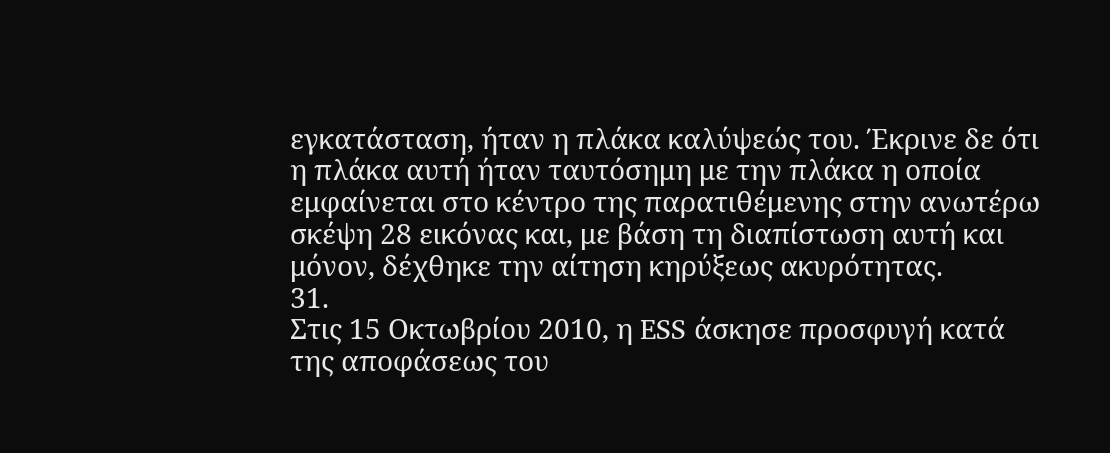εγκατάσταση, ήταν η πλάκα καλύψεώς του. Έκρινε δε ότι η πλάκα αυτή ήταν ταυτόσημη με την πλάκα η οποία εμφαίνεται στο κέντρο της παρατιθέμενης στην ανωτέρω σκέψη 28 εικόνας και, με βάση τη διαπίστωση αυτή και μόνον, δέχθηκε την αίτηση κηρύξεως ακυρότητας.
31.
Στις 15 Οκτωβρίου 2010, η ESS άσκησε προσφυγή κατά της αποφάσεως του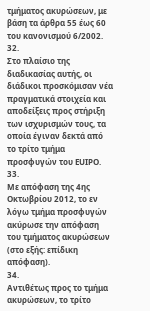τμήματος ακυρώσεων, με βάση τα άρθρα 55 έως 60 του κανονισμού 6/2002.
32.
Στο πλαίσιο της διαδικασίας αυτής, οι διάδικοι προσκόμισαν νέα πραγματικά στοιχεία και αποδείξεις προς στήριξη των ισχυρισμών τους, τα οποία έγιναν δεκτά από το τρίτο τμήμα προσφυγών του EUIPO.
33.
Με απόφαση της 4ης Οκτωβρίου 2012, το εν λόγω τμήμα προσφυγών ακύρωσε την απόφαση του τμήματος ακυρώσεων (στο εξής: επίδικη απόφαση).
34.
Αντιθέτως προς το τμήμα ακυρώσεων, το τρίτο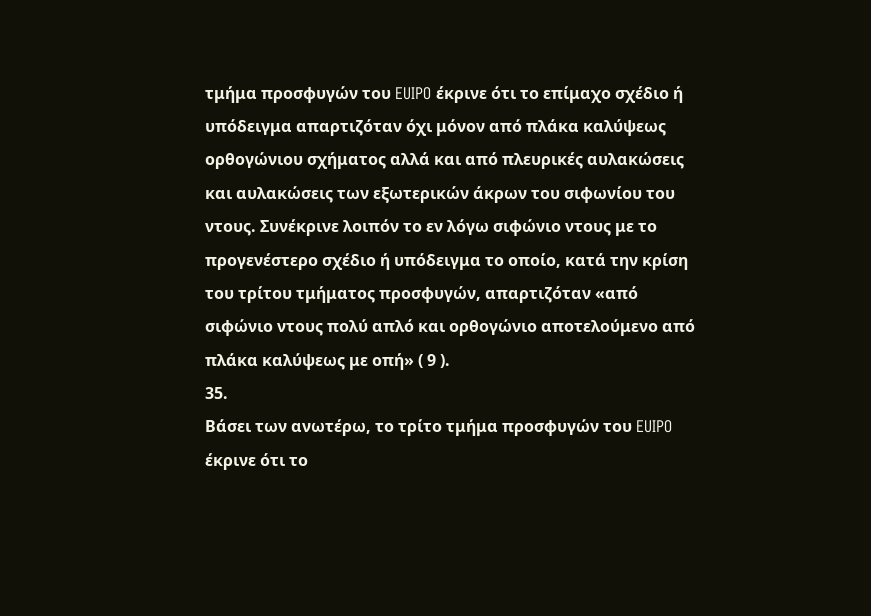τμήμα προσφυγών του EUIPO έκρινε ότι το επίμαχο σχέδιο ή υπόδειγμα απαρτιζόταν όχι μόνον από πλάκα καλύψεως ορθογώνιου σχήματος αλλά και από πλευρικές αυλακώσεις και αυλακώσεις των εξωτερικών άκρων του σιφωνίου του ντους. Συνέκρινε λοιπόν το εν λόγω σιφώνιο ντους με το προγενέστερο σχέδιο ή υπόδειγμα το οποίο, κατά την κρίση του τρίτου τμήματος προσφυγών, απαρτιζόταν «από σιφώνιο ντους πολύ απλό και ορθογώνιο αποτελούμενο από πλάκα καλύψεως με οπή» ( 9 ).
35.
Βάσει των ανωτέρω, το τρίτο τμήμα προσφυγών του EUIPO έκρινε ότι το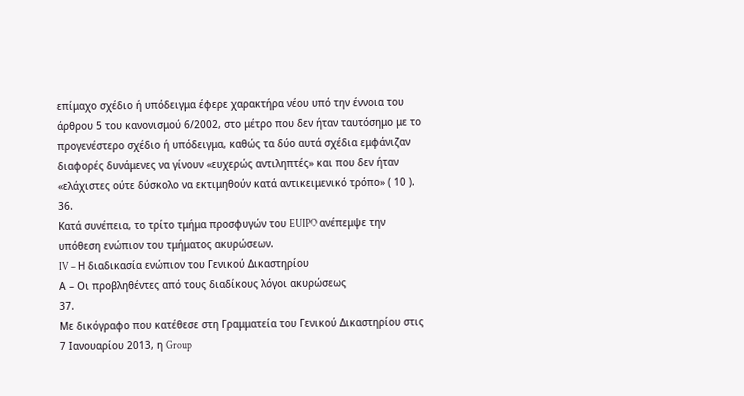επίμαχο σχέδιο ή υπόδειγμα έφερε χαρακτήρα νέου υπό την έννοια του άρθρου 5 του κανονισμού 6/2002, στο μέτρο που δεν ήταν ταυτόσημο με το προγενέστερο σχέδιο ή υπόδειγμα, καθώς τα δύο αυτά σχέδια εμφάνιζαν διαφορές δυνάμενες να γίνουν «ευχερώς αντιληπτές» και που δεν ήταν «ελάχιστες ούτε δύσκολο να εκτιμηθούν κατά αντικειμενικό τρόπο» ( 10 ).
36.
Κατά συνέπεια, το τρίτο τμήμα προσφυγών του EUIPO ανέπεμψε την υπόθεση ενώπιον του τμήματος ακυρώσεων.
IV – Η διαδικασία ενώπιον του Γενικού Δικαστηρίου
Α – Οι προβληθέντες από τους διαδίκους λόγοι ακυρώσεως
37.
Με δικόγραφο που κατέθεσε στη Γραμματεία του Γενικού Δικαστηρίου στις 7 Ιανουαρίου 2013, η Group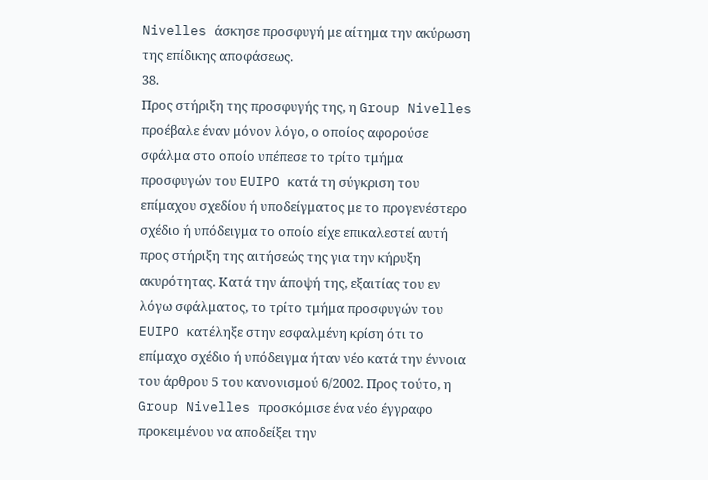Nivelles άσκησε προσφυγή με αίτημα την ακύρωση της επίδικης αποφάσεως.
38.
Προς στήριξη της προσφυγής της, η Group Nivelles προέβαλε έναν μόνον λόγο, ο οποίος αφορούσε σφάλμα στο οποίο υπέπεσε το τρίτο τμήμα προσφυγών του EUIPO κατά τη σύγκριση του επίμαχου σχεδίου ή υποδείγματος με το προγενέστερο σχέδιο ή υπόδειγμα το οποίο είχε επικαλεστεί αυτή προς στήριξη της αιτήσεώς της για την κήρυξη ακυρότητας. Κατά την άποψή της, εξαιτίας του εν λόγω σφάλματος, το τρίτο τμήμα προσφυγών του EUIPO κατέληξε στην εσφαλμένη κρίση ότι το επίμαχο σχέδιο ή υπόδειγμα ήταν νέο κατά την έννοια του άρθρου 5 του κανονισμού 6/2002. Προς τούτο, η Group Nivelles προσκόμισε ένα νέο έγγραφο προκειμένου να αποδείξει την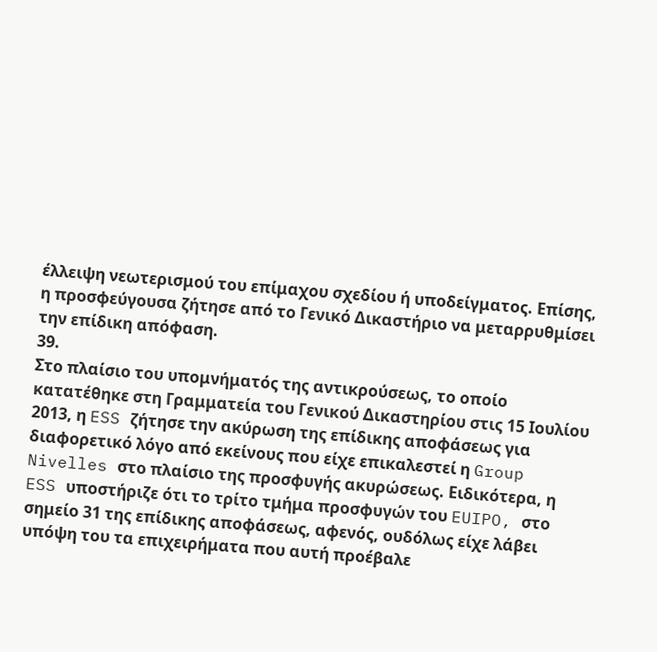έλλειψη νεωτερισμού του επίμαχου σχεδίου ή υποδείγματος. Επίσης, η προσφεύγουσα ζήτησε από το Γενικό Δικαστήριο να μεταρρυθμίσει την επίδικη απόφαση.
39.
Στο πλαίσιο του υπομνήματός της αντικρούσεως, το οποίο κατατέθηκε στη Γραμματεία του Γενικού Δικαστηρίου στις 15 Ιουλίου 2013, η ESS ζήτησε την ακύρωση της επίδικης αποφάσεως για διαφορετικό λόγο από εκείνους που είχε επικαλεστεί η Group Nivelles στο πλαίσιο της προσφυγής ακυρώσεως. Ειδικότερα, η ESS υποστήριζε ότι το τρίτο τμήμα προσφυγών του EUIPO, στο σημείο 31 της επίδικης αποφάσεως, αφενός, ουδόλως είχε λάβει υπόψη του τα επιχειρήματα που αυτή προέβαλε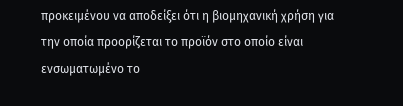προκειμένου να αποδείξει ότι η βιομηχανική χρήση για την οποία προορίζεται το προϊόν στο οποίο είναι ενσωματωμένο το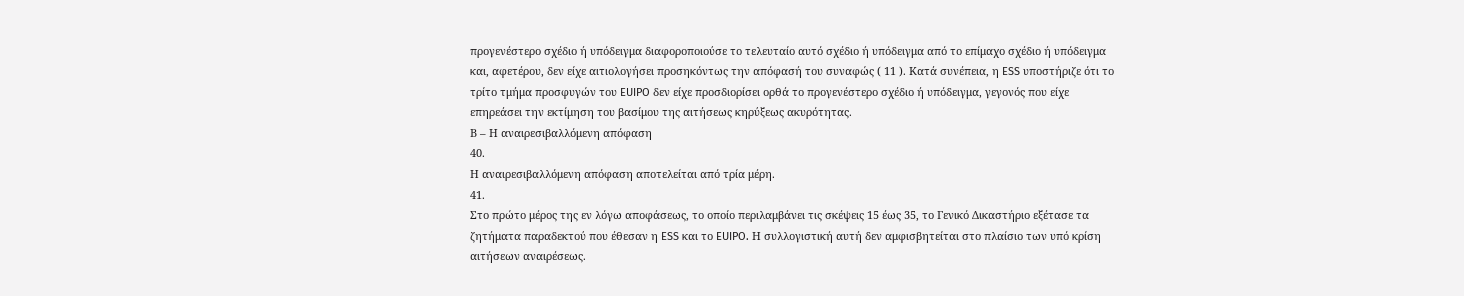προγενέστερο σχέδιο ή υπόδειγμα διαφοροποιούσε το τελευταίο αυτό σχέδιο ή υπόδειγμα από το επίμαχο σχέδιο ή υπόδειγμα και, αφετέρου, δεν είχε αιτιολογήσει προσηκόντως την απόφασή του συναφώς ( 11 ). Κατά συνέπεια, η ESS υποστήριζε ότι το τρίτο τμήμα προσφυγών του EUIPO δεν είχε προσδιορίσει ορθά το προγενέστερο σχέδιο ή υπόδειγμα, γεγονός που είχε επηρεάσει την εκτίμηση του βασίμου της αιτήσεως κηρύξεως ακυρότητας.
Β – Η αναιρεσιβαλλόμενη απόφαση
40.
Η αναιρεσιβαλλόμενη απόφαση αποτελείται από τρία μέρη.
41.
Στο πρώτο μέρος της εν λόγω αποφάσεως, το οποίο περιλαμβάνει τις σκέψεις 15 έως 35, το Γενικό Δικαστήριο εξέτασε τα ζητήματα παραδεκτού που έθεσαν η ESS και το EUIPO. Η συλλογιστική αυτή δεν αμφισβητείται στο πλαίσιο των υπό κρίση αιτήσεων αναιρέσεως.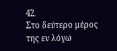42.
Στο δεύτερο μέρος της εν λόγω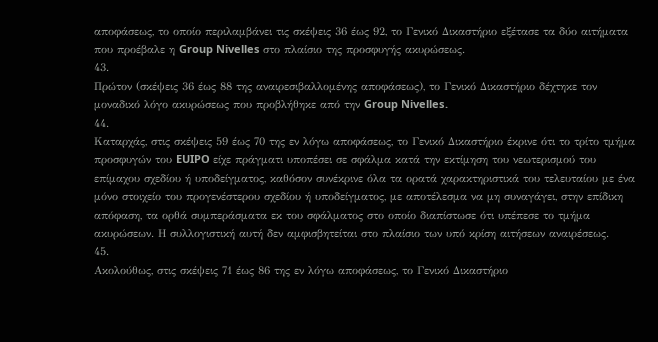αποφάσεως, το οποίο περιλαμβάνει τις σκέψεις 36 έως 92, το Γενικό Δικαστήριο εξέτασε τα δύο αιτήματα που προέβαλε η Group Nivelles στο πλαίσιο της προσφυγής ακυρώσεως.
43.
Πρώτον (σκέψεις 36 έως 88 της αναιρεσιβαλλομένης αποφάσεως), το Γενικό Δικαστήριο δέχτηκε τον μοναδικό λόγο ακυρώσεως που προβλήθηκε από την Group Nivelles.
44.
Καταρχάς, στις σκέψεις 59 έως 70 της εν λόγω αποφάσεως, το Γενικό Δικαστήριο έκρινε ότι το τρίτο τμήμα προσφυγών του EUIPO είχε πράγματι υποπέσει σε σφάλμα κατά την εκτίμηση του νεωτερισμού του επίμαχου σχεδίου ή υποδείγματος, καθόσον συνέκρινε όλα τα ορατά χαρακτηριστικά του τελευταίου με ένα μόνο στοιχείο του προγενέστερου σχεδίου ή υποδείγματος, με αποτέλεσμα να μη συναγάγει, στην επίδικη απόφαση, τα ορθά συμπεράσματα εκ του σφάλματος στο οποίο διαπίστωσε ότι υπέπεσε το τμήμα ακυρώσεων. Η συλλογιστική αυτή δεν αμφισβητείται στο πλαίσιο των υπό κρίση αιτήσεων αναιρέσεως.
45.
Ακολούθως, στις σκέψεις 71 έως 86 της εν λόγω αποφάσεως, το Γενικό Δικαστήριο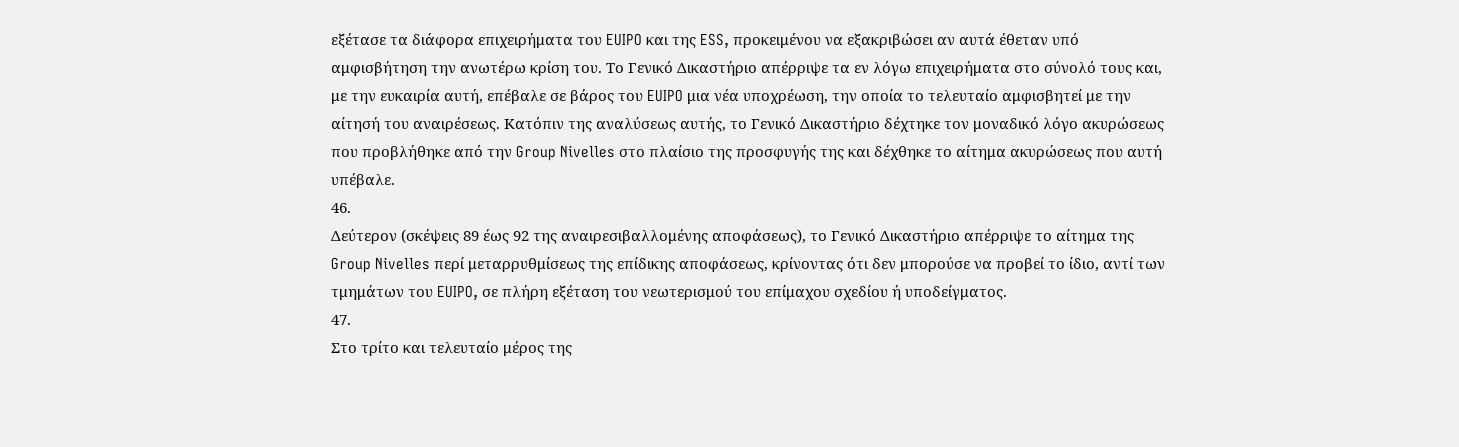εξέτασε τα διάφορα επιχειρήματα του EUIPO και της ESS, προκειμένου να εξακριβώσει αν αυτά έθεταν υπό αμφισβήτηση την ανωτέρω κρίση του. Το Γενικό Δικαστήριο απέρριψε τα εν λόγω επιχειρήματα στο σύνολό τους και, με την ευκαιρία αυτή, επέβαλε σε βάρος του EUIPO μια νέα υποχρέωση, την οποία το τελευταίο αμφισβητεί με την αίτησή του αναιρέσεως. Κατόπιν της αναλύσεως αυτής, το Γενικό Δικαστήριο δέχτηκε τον μοναδικό λόγο ακυρώσεως που προβλήθηκε από την Group Nivelles στο πλαίσιο της προσφυγής της και δέχθηκε το αίτημα ακυρώσεως που αυτή υπέβαλε.
46.
Δεύτερον (σκέψεις 89 έως 92 της αναιρεσιβαλλομένης αποφάσεως), το Γενικό Δικαστήριο απέρριψε το αίτημα της Group Nivelles περί μεταρρυθμίσεως της επίδικης αποφάσεως, κρίνοντας ότι δεν μπορούσε να προβεί το ίδιο, αντί των τμημάτων του EUIPO, σε πλήρη εξέταση του νεωτερισμού του επίμαχου σχεδίου ή υποδείγματος.
47.
Στο τρίτο και τελευταίο μέρος της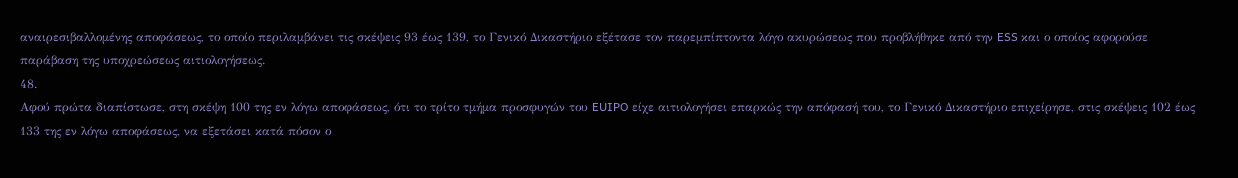αναιρεσιβαλλομένης αποφάσεως, το οποίο περιλαμβάνει τις σκέψεις 93 έως 139, το Γενικό Δικαστήριο εξέτασε τον παρεμπίπτοντα λόγο ακυρώσεως που προβλήθηκε από την ESS και ο οποίος αφορούσε παράβαση της υποχρεώσεως αιτιολογήσεως.
48.
Αφού πρώτα διαπίστωσε, στη σκέψη 100 της εν λόγω αποφάσεως, ότι το τρίτο τμήμα προσφυγών του EUIPO είχε αιτιολογήσει επαρκώς την απόφασή του, το Γενικό Δικαστήριο επιχείρησε, στις σκέψεις 102 έως 133 της εν λόγω αποφάσεως, να εξετάσει κατά πόσον ο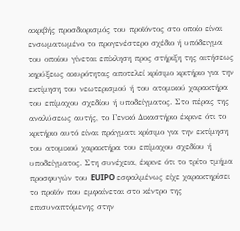ακριβής προσδιορισμός του προϊόντος στο οποίο είναι ενσωματωμένο το προγενέστερο σχέδιο ή υπόδειγμα του οποίου γίνεται επίκληση προς στήριξη της αιτήσεως κηρύξεως ακυρότητας αποτελεί κρίσιμο κριτήριο για την εκτίμηση του νεωτερισμού ή του ατομικού χαρακτήρα του επίμαχου σχεδίου ή υποδείγματος. Στο πέρας της αναλύσεως αυτής, το Γενικό Δικαστήριο έκρινε ότι το κριτήριο αυτό είναι πράγματι κρίσιμο για την εκτίμηση του ατομικού χαρακτήρα του επίμαχου σχεδίου ή υποδείγματος. Στη συνέχεια, έκρινε ότι το τρίτο τμήμα προσφυγών του EUIPO εσφαλμένως είχε χαρακτηρίσει το προϊόν που εμφαίνεται στο κέντρο της επισυναπτόμενης στην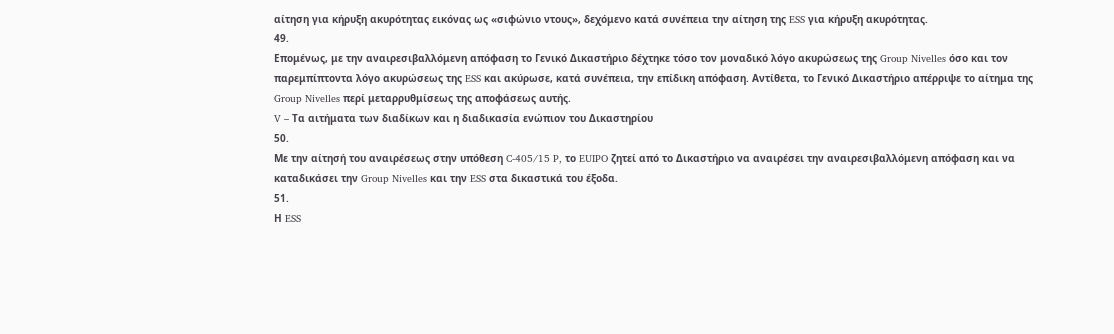αίτηση για κήρυξη ακυρότητας εικόνας ως «σιφώνιο ντους», δεχόμενο κατά συνέπεια την αίτηση της ESS για κήρυξη ακυρότητας.
49.
Επομένως, με την αναιρεσιβαλλόμενη απόφαση το Γενικό Δικαστήριο δέχτηκε τόσο τον μοναδικό λόγο ακυρώσεως της Group Nivelles όσο και τον παρεμπίπτοντα λόγο ακυρώσεως της ESS και ακύρωσε, κατά συνέπεια, την επίδικη απόφαση. Αντίθετα, το Γενικό Δικαστήριο απέρριψε το αίτημα της Group Nivelles περί μεταρρυθμίσεως της αποφάσεως αυτής.
V – Τα αιτήματα των διαδίκων και η διαδικασία ενώπιον του Δικαστηρίου
50.
Με την αίτησή του αναιρέσεως στην υπόθεση C‑405/15 P, το EUIPO ζητεί από το Δικαστήριο να αναιρέσει την αναιρεσιβαλλόμενη απόφαση και να καταδικάσει την Group Nivelles και την ESS στα δικαστικά του έξοδα.
51.
Η ESS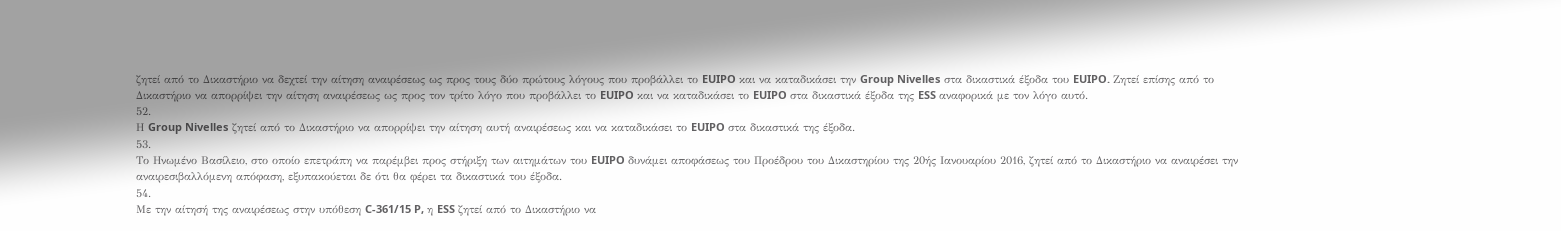ζητεί από το Δικαστήριο να δεχτεί την αίτηση αναιρέσεως ως προς τους δύο πρώτους λόγους που προβάλλει το EUIPO και να καταδικάσει την Group Nivelles στα δικαστικά έξοδα του EUIPO. Ζητεί επίσης από το Δικαστήριο να απορρίψει την αίτηση αναιρέσεως ως προς τον τρίτο λόγο που προβάλλει το EUIPO και να καταδικάσει το EUIPO στα δικαστικά έξοδα της ESS αναφορικά με τον λόγο αυτό.
52.
Η Group Nivelles ζητεί από το Δικαστήριο να απορρίψει την αίτηση αυτή αναιρέσεως και να καταδικάσει το EUIPO στα δικαστικά της έξοδα.
53.
Το Ηνωμένο Βασίλειο, στο οποίο επετράπη να παρέμβει προς στήριξη των αιτημάτων του EUIPO δυνάμει αποφάσεως του Προέδρου του Δικαστηρίου της 20ής Ιανουαρίου 2016, ζητεί από το Δικαστήριο να αναιρέσει την αναιρεσιβαλλόμενη απόφαση, εξυπακούεται δε ότι θα φέρει τα δικαστικά του έξοδα.
54.
Με την αίτησή της αναιρέσεως στην υπόθεση C‑361/15 P, η ESS ζητεί από το Δικαστήριο να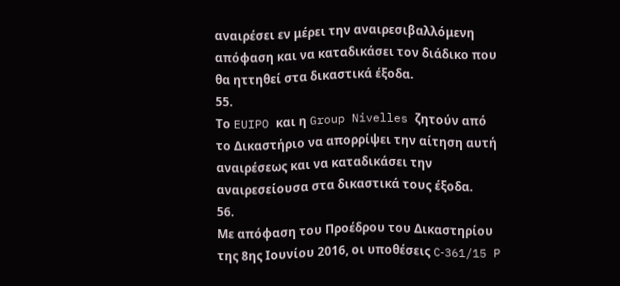αναιρέσει εν μέρει την αναιρεσιβαλλόμενη απόφαση και να καταδικάσει τον διάδικο που θα ηττηθεί στα δικαστικά έξοδα.
55.
Το EUIPO και η Group Nivelles ζητούν από το Δικαστήριο να απορρίψει την αίτηση αυτή αναιρέσεως και να καταδικάσει την αναιρεσείουσα στα δικαστικά τους έξοδα.
56.
Με απόφαση του Προέδρου του Δικαστηρίου της 8ης Ιουνίου 2016, οι υποθέσεις C‑361/15 P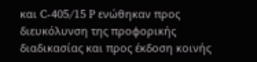και C‑405/15 P ενώθηκαν προς διευκόλυνση της προφορικής διαδικασίας και προς έκδοση κοινής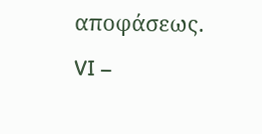αποφάσεως.
VI –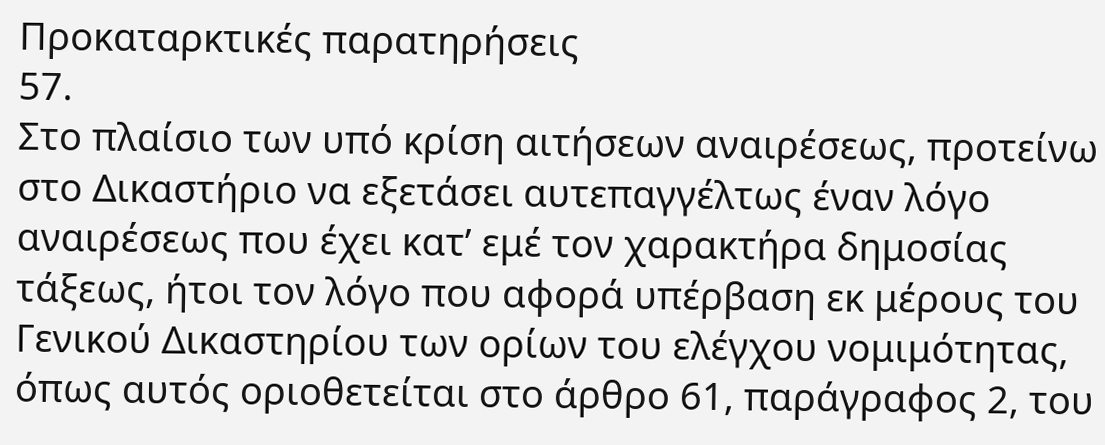Προκαταρκτικές παρατηρήσεις
57.
Στο πλαίσιο των υπό κρίση αιτήσεων αναιρέσεως, προτείνω στο Δικαστήριο να εξετάσει αυτεπαγγέλτως έναν λόγο αναιρέσεως που έχει κατ’ εμέ τον χαρακτήρα δημοσίας τάξεως, ήτοι τον λόγο που αφορά υπέρβαση εκ μέρους του Γενικού Δικαστηρίου των ορίων του ελέγχου νομιμότητας, όπως αυτός οριοθετείται στο άρθρο 61, παράγραφος 2, του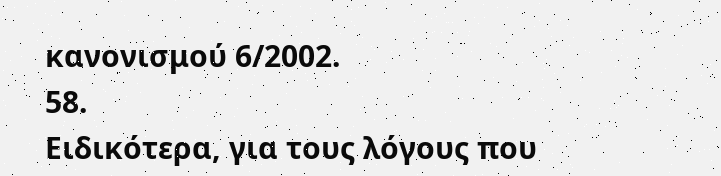κανονισμού 6/2002.
58.
Ειδικότερα, για τους λόγους που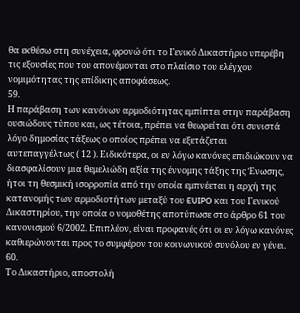θα εκθέσω στη συνέχεια, φρονώ ότι το Γενικό Δικαστήριο υπερέβη τις εξουσίες που του απονέμονται στο πλαίσιο του ελέγχου νομιμότητας της επίδικης αποφάσεως.
59.
Η παράβαση των κανόνων αρμοδιότητας εμπίπτει στην παράβαση ουσιώδους τύπου και, ως τέτοια, πρέπει να θεωρείται ότι συνιστά λόγο δημοσίας τάξεως ο οποίος πρέπει να εξετάζεται αυτεπαγγέλτως ( 12 ). Ειδικότερα, οι εν λόγω κανόνες επιδιώκουν να διασφαλίσουν μια θεμελιώδη αξία της έννομης τάξης της Ένωσης, ήτοι τη θεσμική ισορροπία από την οποία εμπνέεται η αρχή της κατανομής των αρμοδιοτήτων μεταξύ του EUIPO και του Γενικού Δικαστηρίου, την οποία ο νομοθέτης αποτύπωσε στο άρθρο 61 του κανονισμού 6/2002. Επιπλέον, είναι προφανές ότι οι εν λόγω κανόνες καθιερώνονται προς το συμφέρον του κοινωνικού συνόλου εν γένει.
60.
Το Δικαστήριο, αποστολή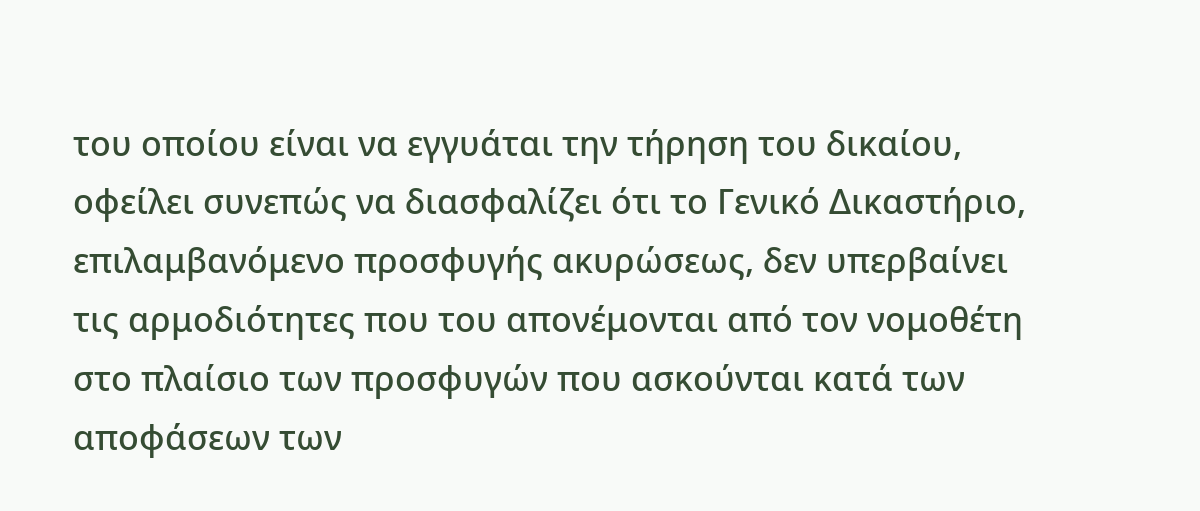του οποίου είναι να εγγυάται την τήρηση του δικαίου, οφείλει συνεπώς να διασφαλίζει ότι το Γενικό Δικαστήριο, επιλαμβανόμενο προσφυγής ακυρώσεως, δεν υπερβαίνει τις αρμοδιότητες που του απονέμονται από τον νομοθέτη στο πλαίσιο των προσφυγών που ασκούνται κατά των αποφάσεων των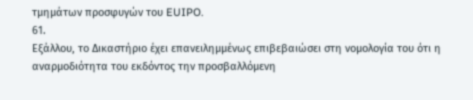τμημάτων προσφυγών του EUIPO.
61.
Εξάλλου, το Δικαστήριο έχει επανειλημμένως επιβεβαιώσει στη νομολογία του ότι η αναρμοδιότητα του εκδόντος την προσβαλλόμενη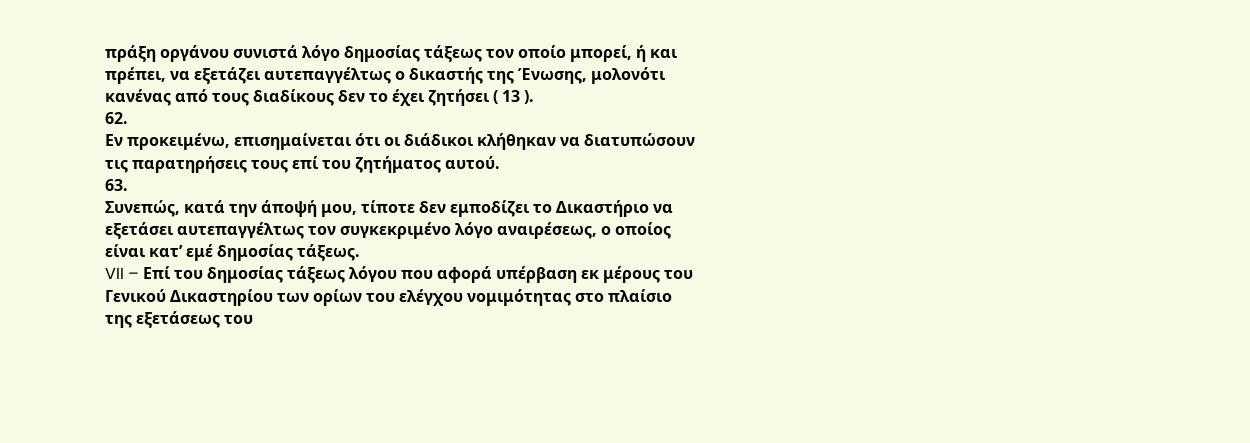πράξη οργάνου συνιστά λόγο δημοσίας τάξεως τον οποίο μπορεί, ή και πρέπει, να εξετάζει αυτεπαγγέλτως ο δικαστής της Ένωσης, μολονότι κανένας από τους διαδίκους δεν το έχει ζητήσει ( 13 ).
62.
Εν προκειμένω, επισημαίνεται ότι οι διάδικοι κλήθηκαν να διατυπώσουν τις παρατηρήσεις τους επί του ζητήματος αυτού.
63.
Συνεπώς, κατά την άποψή μου, τίποτε δεν εμποδίζει το Δικαστήριο να εξετάσει αυτεπαγγέλτως τον συγκεκριμένο λόγο αναιρέσεως, ο οποίος είναι κατ’ εμέ δημοσίας τάξεως.
VII – Επί του δημοσίας τάξεως λόγου που αφορά υπέρβαση εκ μέρους του Γενικού Δικαστηρίου των ορίων του ελέγχου νομιμότητας στο πλαίσιο της εξετάσεως του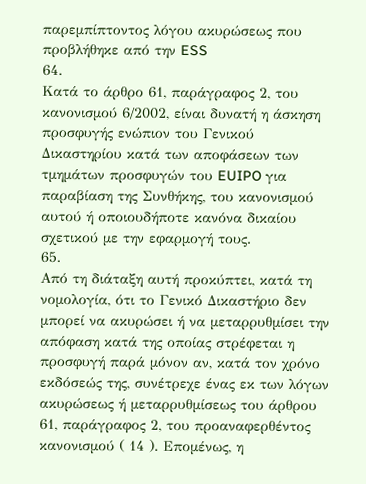παρεμπίπτοντος λόγου ακυρώσεως που προβλήθηκε από την ESS
64.
Κατά το άρθρο 61, παράγραφος 2, του κανονισμού 6/2002, είναι δυνατή η άσκηση προσφυγής ενώπιον του Γενικού Δικαστηρίου κατά των αποφάσεων των τμημάτων προσφυγών του EUIPO για παραβίαση της Συνθήκης, του κανονισμού αυτού ή οποιουδήποτε κανόνα δικαίου σχετικού με την εφαρμογή τους.
65.
Από τη διάταξη αυτή προκύπτει, κατά τη νομολογία, ότι το Γενικό Δικαστήριο δεν μπορεί να ακυρώσει ή να μεταρρυθμίσει την απόφαση κατά της οποίας στρέφεται η προσφυγή παρά μόνον αν, κατά τον χρόνο εκδόσεώς της, συνέτρεχε ένας εκ των λόγων ακυρώσεως ή μεταρρυθμίσεως του άρθρου 61, παράγραφος 2, του προαναφερθέντος κανονισμού ( 14 ). Επομένως, η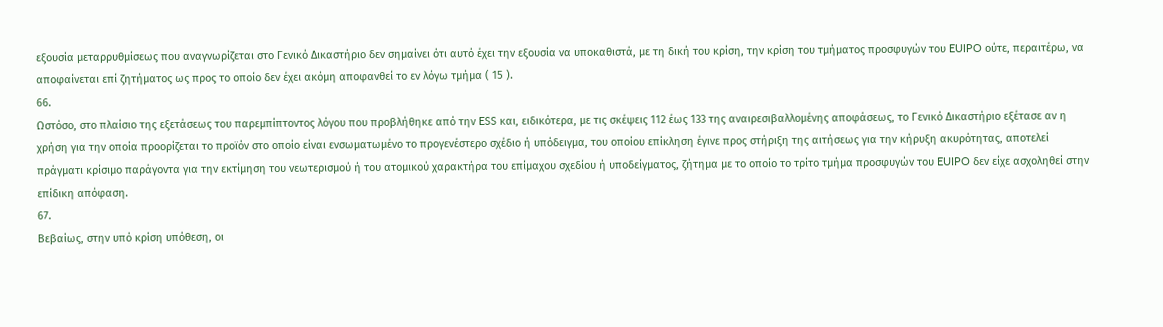εξουσία μεταρρυθμίσεως που αναγνωρίζεται στο Γενικό Δικαστήριο δεν σημαίνει ότι αυτό έχει την εξουσία να υποκαθιστά, με τη δική του κρίση, την κρίση του τμήματος προσφυγών του EUIPO ούτε, περαιτέρω, να αποφαίνεται επί ζητήματος ως προς το οποίο δεν έχει ακόμη αποφανθεί το εν λόγω τμήμα ( 15 ).
66.
Ωστόσο, στο πλαίσιο της εξετάσεως του παρεμπίπτοντος λόγου που προβλήθηκε από την ESS και, ειδικότερα, με τις σκέψεις 112 έως 133 της αναιρεσιβαλλομένης αποφάσεως, το Γενικό Δικαστήριο εξέτασε αν η χρήση για την οποία προορίζεται το προϊόν στο οποίο είναι ενσωματωμένο το προγενέστερο σχέδιο ή υπόδειγμα, του οποίου επίκληση έγινε προς στήριξη της αιτήσεως για την κήρυξη ακυρότητας, αποτελεί πράγματι κρίσιμο παράγοντα για την εκτίμηση του νεωτερισμού ή του ατομικού χαρακτήρα του επίμαχου σχεδίου ή υποδείγματος, ζήτημα με το οποίο το τρίτο τμήμα προσφυγών του EUIPO δεν είχε ασχοληθεί στην επίδικη απόφαση.
67.
Βεβαίως, στην υπό κρίση υπόθεση, οι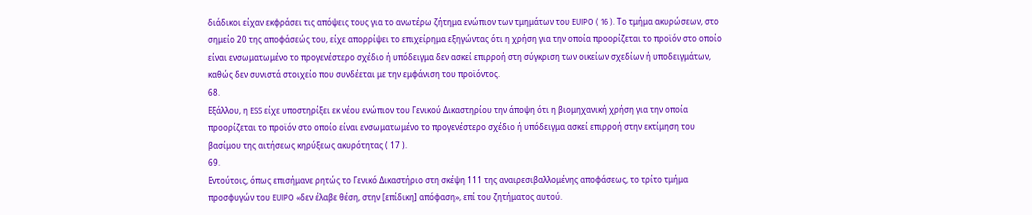διάδικοι είχαν εκφράσει τις απόψεις τους για το ανωτέρω ζήτημα ενώπιον των τμημάτων του EUIPO ( 16 ). Το τμήμα ακυρώσεων, στο σημείο 20 της αποφάσεώς του, είχε απορρίψει το επιχείρημα εξηγώντας ότι η χρήση για την οποία προορίζεται το προϊόν στο οποίο είναι ενσωματωμένο το προγενέστερο σχέδιο ή υπόδειγμα δεν ασκεί επιρροή στη σύγκριση των οικείων σχεδίων ή υποδειγμάτων, καθώς δεν συνιστά στοιχείο που συνδέεται με την εμφάνιση του προϊόντος.
68.
Εξάλλου, η ESS είχε υποστηρίξει εκ νέου ενώπιον του Γενικού Δικαστηρίου την άποψη ότι η βιομηχανική χρήση για την οποία προορίζεται το προϊόν στο οποίο είναι ενσωματωμένο το προγενέστερο σχέδιο ή υπόδειγμα ασκεί επιρροή στην εκτίμηση του βασίμου της αιτήσεως κηρύξεως ακυρότητας ( 17 ).
69.
Εντούτοις, όπως επισήμανε ρητώς το Γενικό Δικαστήριο στη σκέψη 111 της αναιρεσιβαλλομένης αποφάσεως, το τρίτο τμήμα προσφυγών του EUIPO «δεν έλαβε θέση, στην [επίδικη] απόφαση», επί του ζητήματος αυτού.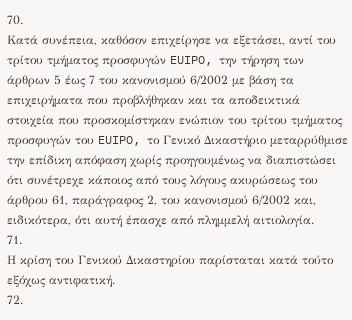70.
Κατά συνέπεια, καθόσον επιχείρησε να εξετάσει, αντί του τρίτου τμήματος προσφυγών EUIPO, την τήρηση των άρθρων 5 έως 7 του κανονισμού 6/2002 με βάση τα επιχειρήματα που προβλήθηκαν και τα αποδεικτικά στοιχεία που προσκομίστηκαν ενώπιον του τρίτου τμήματος προσφυγών του EUIPO, το Γενικό Δικαστήριο μεταρρύθμισε την επίδικη απόφαση χωρίς προηγουμένως να διαπιστώσει ότι συνέτρεχε κάποιος από τους λόγους ακυρώσεως του άρθρου 61, παράγραφος 2, του κανονισμού 6/2002 και, ειδικότερα, ότι αυτή έπασχε από πλημμελή αιτιολογία.
71.
Η κρίση του Γενικού Δικαστηρίου παρίσταται κατά τούτο εξόχως αντιφατική.
72.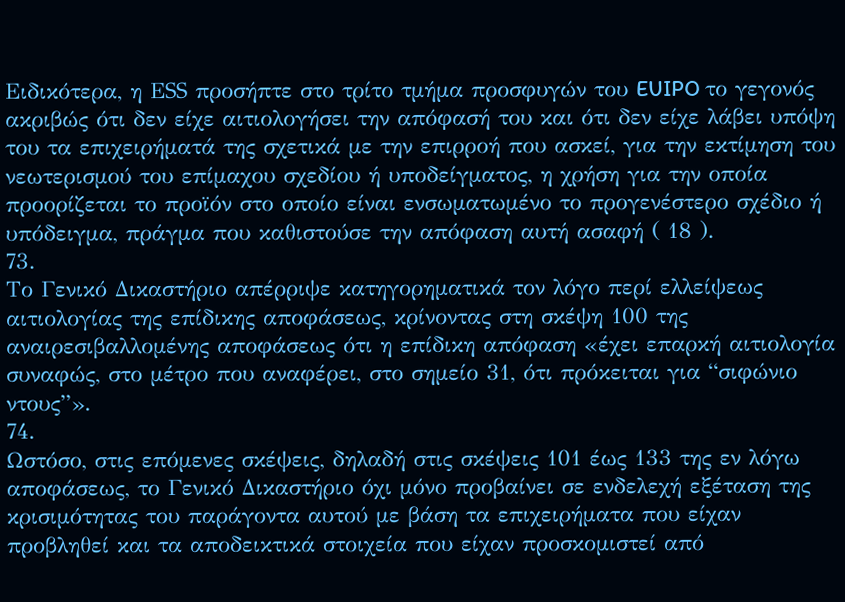Ειδικότερα, η ΕSS προσήπτε στο τρίτο τμήμα προσφυγών του EUIPO το γεγονός ακριβώς ότι δεν είχε αιτιολογήσει την απόφασή του και ότι δεν είχε λάβει υπόψη του τα επιχειρήματά της σχετικά με την επιρροή που ασκεί, για την εκτίμηση του νεωτερισμού του επίμαχου σχεδίου ή υποδείγματος, η χρήση για την οποία προορίζεται το προϊόν στο οποίο είναι ενσωματωμένο το προγενέστερο σχέδιο ή υπόδειγμα, πράγμα που καθιστούσε την απόφαση αυτή ασαφή ( 18 ).
73.
Το Γενικό Δικαστήριο απέρριψε κατηγορηματικά τον λόγο περί ελλείψεως αιτιολογίας της επίδικης αποφάσεως, κρίνοντας στη σκέψη 100 της αναιρεσιβαλλομένης αποφάσεως ότι η επίδικη απόφαση «έχει επαρκή αιτιολογία συναφώς, στο μέτρο που αναφέρει, στο σημείο 31, ότι πρόκειται για “σιφώνιο ντους”».
74.
Ωστόσο, στις επόμενες σκέψεις, δηλαδή στις σκέψεις 101 έως 133 της εν λόγω αποφάσεως, το Γενικό Δικαστήριο όχι μόνο προβαίνει σε ενδελεχή εξέταση της κρισιμότητας του παράγοντα αυτού με βάση τα επιχειρήματα που είχαν προβληθεί και τα αποδεικτικά στοιχεία που είχαν προσκομιστεί από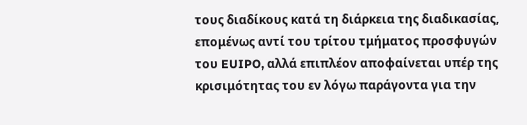τους διαδίκους κατά τη διάρκεια της διαδικασίας, επομένως αντί του τρίτου τμήματος προσφυγών του EUIPO, αλλά επιπλέον αποφαίνεται υπέρ της κρισιμότητας του εν λόγω παράγοντα για την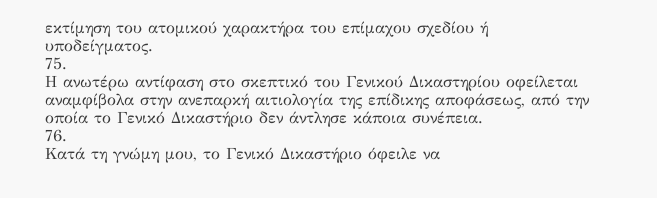εκτίμηση του ατομικού χαρακτήρα του επίμαχου σχεδίου ή υποδείγματος.
75.
Η ανωτέρω αντίφαση στο σκεπτικό του Γενικού Δικαστηρίου οφείλεται αναμφίβολα στην ανεπαρκή αιτιολογία της επίδικης αποφάσεως, από την οποία το Γενικό Δικαστήριο δεν άντλησε κάποια συνέπεια.
76.
Κατά τη γνώμη μου, το Γενικό Δικαστήριο όφειλε να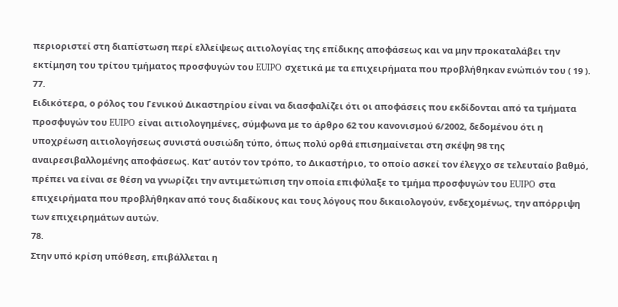περιοριστεί στη διαπίστωση περί ελλείψεως αιτιολογίας της επίδικης αποφάσεως και να μην προκαταλάβει την εκτίμηση του τρίτου τμήματος προσφυγών του EUIPO σχετικά με τα επιχειρήματα που προβλήθηκαν ενώπιόν του ( 19 ).
77.
Ειδικότερα, ο ρόλος του Γενικού Δικαστηρίου είναι να διασφαλίζει ότι οι αποφάσεις που εκδίδονται από τα τμήματα προσφυγών του EUIPO είναι αιτιολογημένες, σύμφωνα με το άρθρο 62 του κανονισμού 6/2002, δεδομένου ότι η υποχρέωση αιτιολογήσεως συνιστά ουσιώδη τύπο, όπως πολύ ορθά επισημαίνεται στη σκέψη 98 της αναιρεσιβαλλομένης αποφάσεως. Κατ’ αυτόν τον τρόπο, το Δικαστήριο, το οποίο ασκεί τον έλεγχο σε τελευταίο βαθμό, πρέπει να είναι σε θέση να γνωρίζει την αντιμετώπιση την οποία επιφύλαξε το τμήμα προσφυγών του EUIPO στα επιχειρήματα που προβλήθηκαν από τους διαδίκους και τους λόγους που δικαιολογούν, ενδεχομένως, την απόρριψη των επιχειρημάτων αυτών.
78.
Στην υπό κρίση υπόθεση, επιβάλλεται η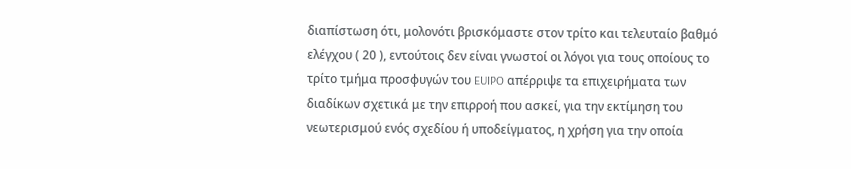διαπίστωση ότι, μολονότι βρισκόμαστε στον τρίτο και τελευταίο βαθμό ελέγχου ( 20 ), εντούτοις δεν είναι γνωστοί οι λόγοι για τους οποίους το τρίτο τμήμα προσφυγών του EUIPO απέρριψε τα επιχειρήματα των διαδίκων σχετικά με την επιρροή που ασκεί, για την εκτίμηση του νεωτερισμού ενός σχεδίου ή υποδείγματος, η χρήση για την οποία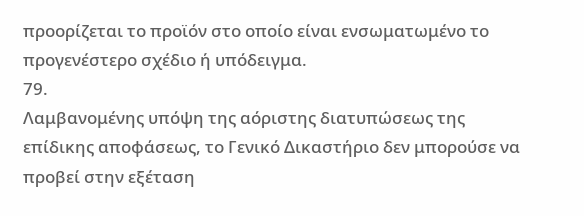προορίζεται το προϊόν στο οποίο είναι ενσωματωμένο το προγενέστερο σχέδιο ή υπόδειγμα.
79.
Λαμβανομένης υπόψη της αόριστης διατυπώσεως της επίδικης αποφάσεως, το Γενικό Δικαστήριο δεν μπορούσε να προβεί στην εξέταση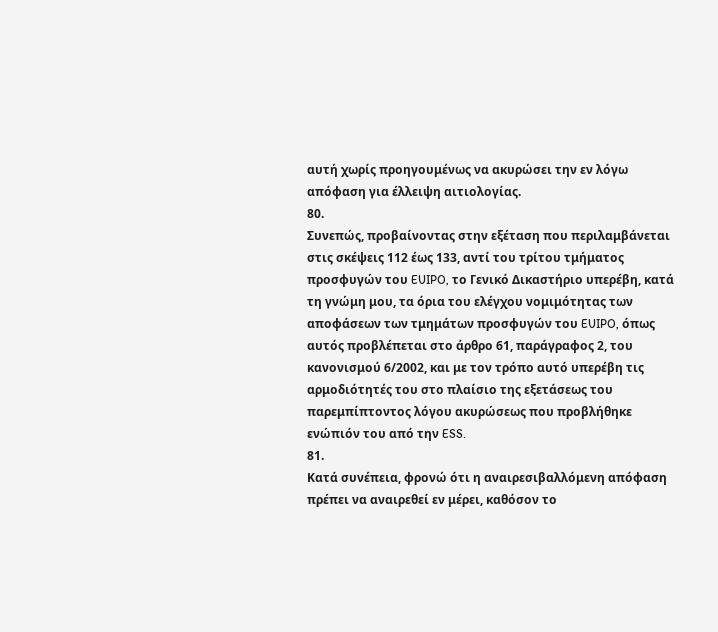αυτή χωρίς προηγουμένως να ακυρώσει την εν λόγω απόφαση για έλλειψη αιτιολογίας.
80.
Συνεπώς, προβαίνοντας στην εξέταση που περιλαμβάνεται στις σκέψεις 112 έως 133, αντί του τρίτου τμήματος προσφυγών του EUIPO, το Γενικό Δικαστήριο υπερέβη, κατά τη γνώμη μου, τα όρια του ελέγχου νομιμότητας των αποφάσεων των τμημάτων προσφυγών του EUIPO, όπως αυτός προβλέπεται στο άρθρο 61, παράγραφος 2, του κανονισμού 6/2002, και με τον τρόπο αυτό υπερέβη τις αρμοδιότητές του στο πλαίσιο της εξετάσεως του παρεμπίπτοντος λόγου ακυρώσεως που προβλήθηκε ενώπιόν του από την ESS.
81.
Κατά συνέπεια, φρονώ ότι η αναιρεσιβαλλόμενη απόφαση πρέπει να αναιρεθεί εν μέρει, καθόσον το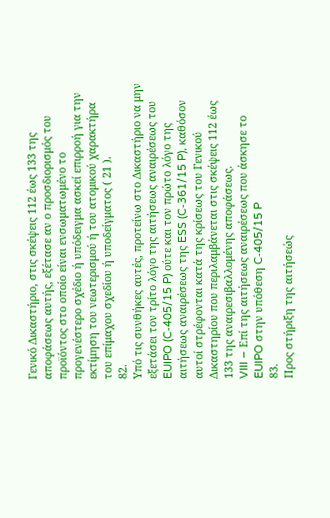Γενικό Δικαστήριο, στις σκέψεις 112 έως 133 της αποφάσεως αυτής, εξέτασε αν ο προσδιορισμός του προϊόντος στο οποίο είναι ενσωματωμένο το προγενέστερο σχέδιο ή υπόδειγμα ασκεί επιρροή για την εκτίμηση του νεωτερισμού ή του ατομικού χαρακτήρα του επίμαχου σχεδίου ή υποδείγματος ( 21 ).
82.
Υπό τις συνθήκες αυτές, προτείνω στο Δικαστήριο να μην εξετάσει τον τρίτο λόγο της αιτήσεως αναιρέσεως του EUIPO (C‑405/15 P) ούτε και τον πρώτο λόγο της αιτήσεως αναιρέσεως της ESS (C‑361/15 P), καθόσον αυτοί στρέφονται κατά της κρίσεως του Γενικού Δικαστηρίου που περιλαμβάνεται στις σκέψεις 112 έως 133 της αναιρεσιβαλλομένης αποφάσεως.
VIII – Επί της αιτήσεως αναιρέσεως που άσκησε το EUIPO στην υπόθεση C‑405/15 P
83.
Προς στήριξη της αιτήσεώς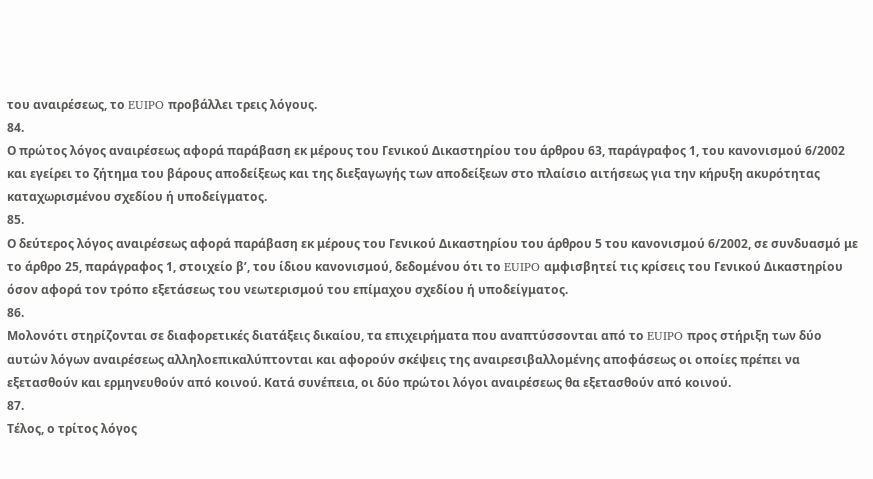του αναιρέσεως, το EUIPO προβάλλει τρεις λόγους.
84.
Ο πρώτος λόγος αναιρέσεως αφορά παράβαση εκ μέρους του Γενικού Δικαστηρίου του άρθρου 63, παράγραφος 1, του κανονισμού 6/2002 και εγείρει το ζήτημα του βάρους αποδείξεως και της διεξαγωγής των αποδείξεων στο πλαίσιο αιτήσεως για την κήρυξη ακυρότητας καταχωρισμένου σχεδίου ή υποδείγματος.
85.
Ο δεύτερος λόγος αναιρέσεως αφορά παράβαση εκ μέρους του Γενικού Δικαστηρίου του άρθρου 5 του κανονισμού 6/2002, σε συνδυασμό με το άρθρο 25, παράγραφος 1, στοιχείο βʹ, του ίδιου κανονισμού, δεδομένου ότι το EUIPO αμφισβητεί τις κρίσεις του Γενικού Δικαστηρίου όσον αφορά τον τρόπο εξετάσεως του νεωτερισμού του επίμαχου σχεδίου ή υποδείγματος.
86.
Μολονότι στηρίζονται σε διαφορετικές διατάξεις δικαίου, τα επιχειρήματα που αναπτύσσονται από το EUIPO προς στήριξη των δύο αυτών λόγων αναιρέσεως αλληλοεπικαλύπτονται και αφορούν σκέψεις της αναιρεσιβαλλομένης αποφάσεως οι οποίες πρέπει να εξετασθούν και ερμηνευθούν από κοινού. Κατά συνέπεια, οι δύο πρώτοι λόγοι αναιρέσεως θα εξετασθούν από κοινού.
87.
Τέλος, ο τρίτος λόγος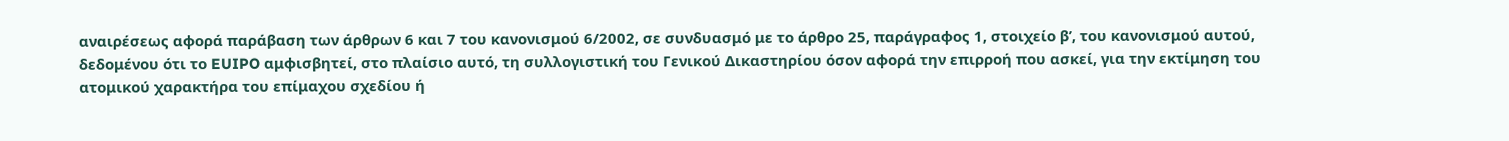αναιρέσεως αφορά παράβαση των άρθρων 6 και 7 του κανονισμού 6/2002, σε συνδυασμό με το άρθρο 25, παράγραφος 1, στοιχείο βʹ, του κανονισμού αυτού, δεδομένου ότι το EUIPO αμφισβητεί, στο πλαίσιο αυτό, τη συλλογιστική του Γενικού Δικαστηρίου όσον αφορά την επιρροή που ασκεί, για την εκτίμηση του ατομικού χαρακτήρα του επίμαχου σχεδίου ή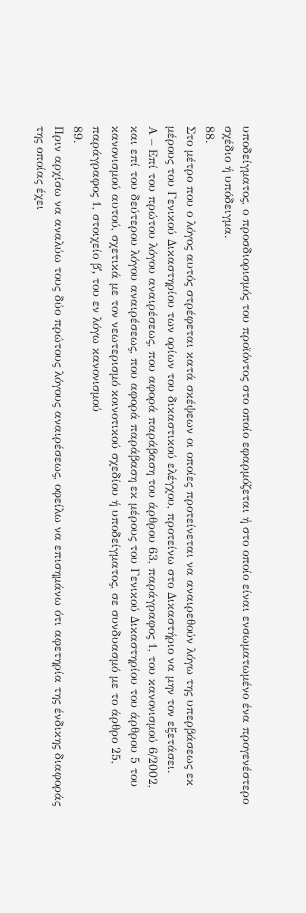υποδείγματος, ο προσδιορισμός του προϊόντος στο οποίο εφαρμόζεται ή στο οποίο είναι ενσωματωμένο ένα προγενέστερο σχέδιο ή υπόδειγμα.
88.
Στο μέτρο που ο λόγος αυτός στρέφεται κατά σκέψεων οι οποίες προτείνεται να αναιρεθούν λόγω της υπερβάσεως εκ μέρους του Γενικού Δικαστηρίου των ορίων του δικαστικού ελέγχου, προτείνω στο Δικαστήριο να μην τον εξετάσει.
Α – Επί του πρώτου λόγου αναιρέσεως, που αφορά παράβαση του άρθρου 63, παράγραφος 1, του κανονισμού 6/2002, και επί του δεύτερου λόγου αναιρέσεως, που αφορά παράβαση εκ μέρους του Γενικού Δικαστηρίου του άρθρου 5 του κανονισμού αυτού, σχετικά με τον νεωτερισμό κοινοτικού σχεδίου ή υποδείγματος, σε συνδυασμό με το άρθρο 25, παράγραφος 1, στοιχείο βʹ, του εν λόγω κανονισμού
89.
Πριν αρχίσω να αναλύω τους δύο πρώτους λόγους αναιρέσεως, οφείλω να επισημάνω ότι αφετηρία της ένδικης διαφοράς της οποίας έχει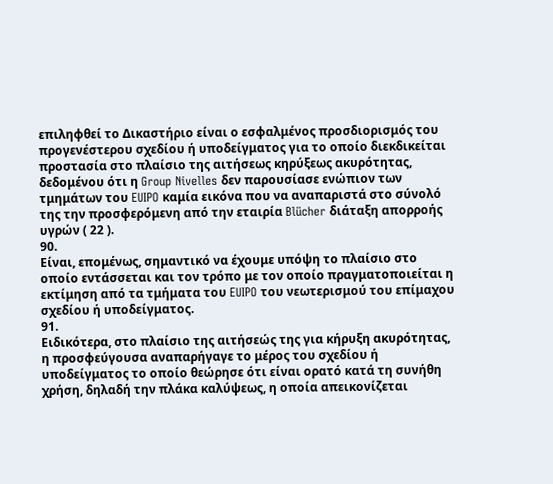επιληφθεί το Δικαστήριο είναι ο εσφαλμένος προσδιορισμός του προγενέστερου σχεδίου ή υποδείγματος για το οποίο διεκδικείται προστασία στο πλαίσιο της αιτήσεως κηρύξεως ακυρότητας, δεδομένου ότι η Group Nivelles δεν παρουσίασε ενώπιον των τμημάτων του EUIPO καμία εικόνα που να αναπαριστά στο σύνολό της την προσφερόμενη από την εταιρία Blücher διάταξη απορροής υγρών ( 22 ).
90.
Είναι, επομένως, σημαντικό να έχουμε υπόψη το πλαίσιο στο οποίο εντάσσεται και τον τρόπο με τον οποίο πραγματοποιείται η εκτίμηση από τα τμήματα του EUIPO του νεωτερισμού του επίμαχου σχεδίου ή υποδείγματος.
91.
Ειδικότερα, στο πλαίσιο της αιτήσεώς της για κήρυξη ακυρότητας, η προσφεύγουσα αναπαρήγαγε το μέρος του σχεδίου ή υποδείγματος το οποίο θεώρησε ότι είναι ορατό κατά τη συνήθη χρήση, δηλαδή την πλάκα καλύψεως, η οποία απεικονίζεται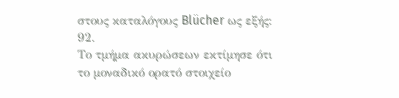στους καταλόγους Blücher ως εξής:
92.
Το τμήμα ακυρώσεων εκτίμησε ότι το μοναδικό ορατό στοιχείο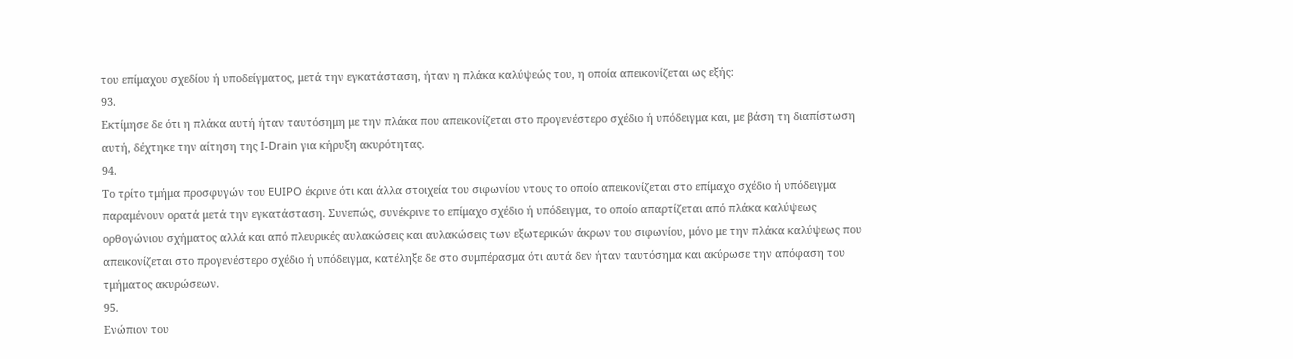του επίμαχου σχεδίου ή υποδείγματος, μετά την εγκατάσταση, ήταν η πλάκα καλύψεώς του, η οποία απεικονίζεται ως εξής:
93.
Εκτίμησε δε ότι η πλάκα αυτή ήταν ταυτόσημη με την πλάκα που απεικονίζεται στο προγενέστερο σχέδιο ή υπόδειγμα και, με βάση τη διαπίστωση αυτή, δέχτηκε την αίτηση της I‑Drain για κήρυξη ακυρότητας.
94.
Το τρίτο τμήμα προσφυγών του EUIPO έκρινε ότι και άλλα στοιχεία του σιφωνίου ντους το οποίο απεικονίζεται στο επίμαχο σχέδιο ή υπόδειγμα παραμένουν ορατά μετά την εγκατάσταση. Συνεπώς, συνέκρινε το επίμαχο σχέδιο ή υπόδειγμα, το οποίο απαρτίζεται από πλάκα καλύψεως ορθογώνιου σχήματος αλλά και από πλευρικές αυλακώσεις και αυλακώσεις των εξωτερικών άκρων του σιφωνίου, μόνο με την πλάκα καλύψεως που απεικονίζεται στο προγενέστερο σχέδιο ή υπόδειγμα, κατέληξε δε στο συμπέρασμα ότι αυτά δεν ήταν ταυτόσημα και ακύρωσε την απόφαση του τμήματος ακυρώσεων.
95.
Ενώπιον του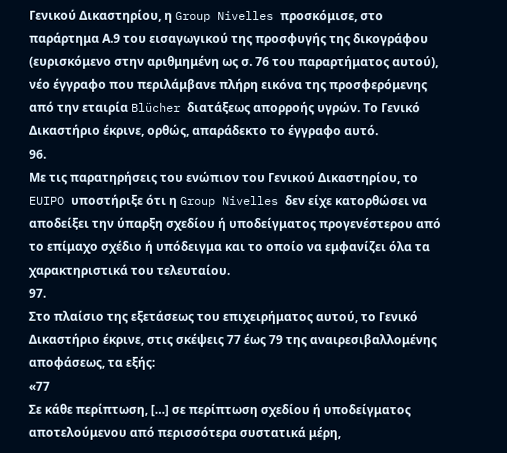Γενικού Δικαστηρίου, η Group Nivelles προσκόμισε, στο παράρτημα Α.9 του εισαγωγικού της προσφυγής της δικογράφου (ευρισκόμενο στην αριθμημένη ως σ. 76 του παραρτήματος αυτού), νέο έγγραφο που περιλάμβανε πλήρη εικόνα της προσφερόμενης από την εταιρία Blücher διατάξεως απορροής υγρών. Το Γενικό Δικαστήριο έκρινε, ορθώς, απαράδεκτο το έγγραφο αυτό.
96.
Με τις παρατηρήσεις του ενώπιον του Γενικού Δικαστηρίου, το EUIPO υποστήριξε ότι η Group Nivelles δεν είχε κατορθώσει να αποδείξει την ύπαρξη σχεδίου ή υποδείγματος προγενέστερου από το επίμαχο σχέδιο ή υπόδειγμα και το οποίο να εμφανίζει όλα τα χαρακτηριστικά του τελευταίου.
97.
Στο πλαίσιο της εξετάσεως του επιχειρήματος αυτού, το Γενικό Δικαστήριο έκρινε, στις σκέψεις 77 έως 79 της αναιρεσιβαλλομένης αποφάσεως, τα εξής:
«77
Σε κάθε περίπτωση, […] σε περίπτωση σχεδίου ή υποδείγματος αποτελούμενου από περισσότερα συστατικά μέρη,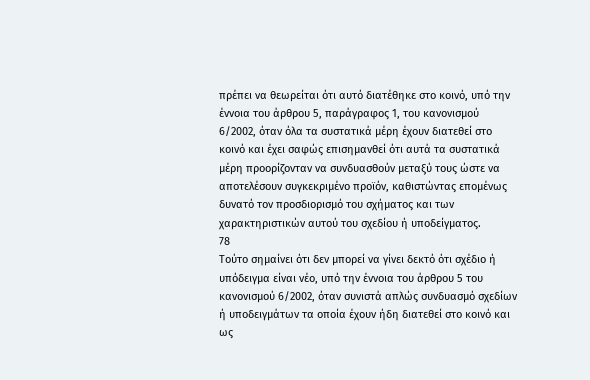πρέπει να θεωρείται ότι αυτό διατέθηκε στο κοινό, υπό την έννοια του άρθρου 5, παράγραφος 1, του κανονισμού 6/2002, όταν όλα τα συστατικά μέρη έχουν διατεθεί στο κοινό και έχει σαφώς επισημανθεί ότι αυτά τα συστατικά μέρη προορίζονταν να συνδυασθούν μεταξύ τους ώστε να αποτελέσουν συγκεκριμένο προϊόν, καθιστώντας επομένως δυνατό τον προσδιορισμό του σχήματος και των χαρακτηριστικών αυτού του σχεδίου ή υποδείγματος.
78
Τούτο σημαίνει ότι δεν μπορεί να γίνει δεκτό ότι σχέδιο ή υπόδειγμα είναι νέο, υπό την έννοια του άρθρου 5 του κανονισμού 6/2002, όταν συνιστά απλώς συνδυασμό σχεδίων ή υποδειγμάτων τα οποία έχουν ήδη διατεθεί στο κοινό και ως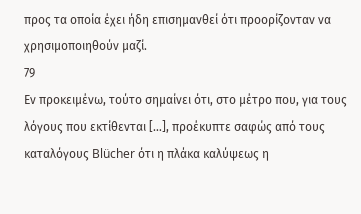προς τα οποία έχει ήδη επισημανθεί ότι προορίζονταν να χρησιμοποιηθούν μαζί.
79
Εν προκειμένω, τούτο σημαίνει ότι, στο μέτρο που, για τους λόγους που εκτίθενται […], προέκυπτε σαφώς από τους καταλόγους Blücher ότι η πλάκα καλύψεως η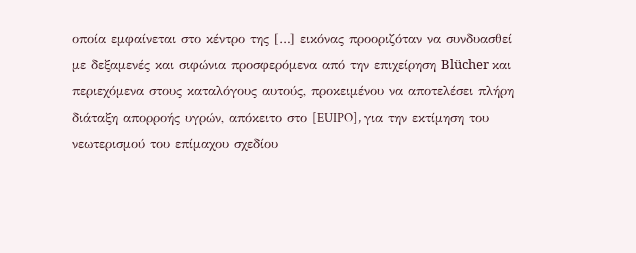οποία εμφαίνεται στο κέντρο της […] εικόνας προοριζόταν να συνδυασθεί με δεξαμενές και σιφώνια προσφερόμενα από την επιχείρηση Blücher και περιεχόμενα στους καταλόγους αυτούς, προκειμένου να αποτελέσει πλήρη διάταξη απορροής υγρών, απόκειτο στο [EUIPO], για την εκτίμηση του νεωτερισμού του επίμαχου σχεδίου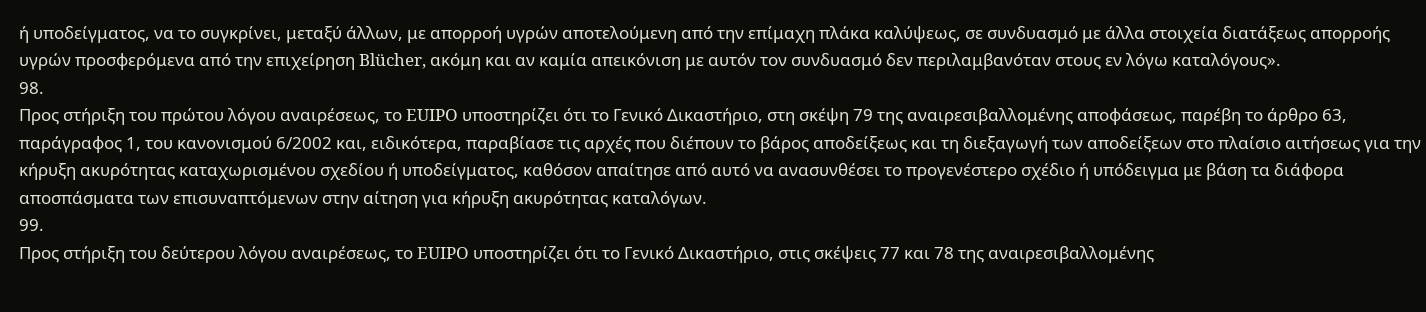ή υποδείγματος, να το συγκρίνει, μεταξύ άλλων, με απορροή υγρών αποτελούμενη από την επίμαχη πλάκα καλύψεως, σε συνδυασμό με άλλα στοιχεία διατάξεως απορροής υγρών προσφερόμενα από την επιχείρηση Blücher, ακόμη και αν καμία απεικόνιση με αυτόν τον συνδυασμό δεν περιλαμβανόταν στους εν λόγω καταλόγους».
98.
Προς στήριξη του πρώτου λόγου αναιρέσεως, το EUIPO υποστηρίζει ότι το Γενικό Δικαστήριο, στη σκέψη 79 της αναιρεσιβαλλομένης αποφάσεως, παρέβη το άρθρο 63, παράγραφος 1, του κανονισμού 6/2002 και, ειδικότερα, παραβίασε τις αρχές που διέπουν το βάρος αποδείξεως και τη διεξαγωγή των αποδείξεων στο πλαίσιο αιτήσεως για την κήρυξη ακυρότητας καταχωρισμένου σχεδίου ή υποδείγματος, καθόσον απαίτησε από αυτό να ανασυνθέσει το προγενέστερο σχέδιο ή υπόδειγμα με βάση τα διάφορα αποσπάσματα των επισυναπτόμενων στην αίτηση για κήρυξη ακυρότητας καταλόγων.
99.
Προς στήριξη του δεύτερου λόγου αναιρέσεως, το EUIPO υποστηρίζει ότι το Γενικό Δικαστήριο, στις σκέψεις 77 και 78 της αναιρεσιβαλλομένης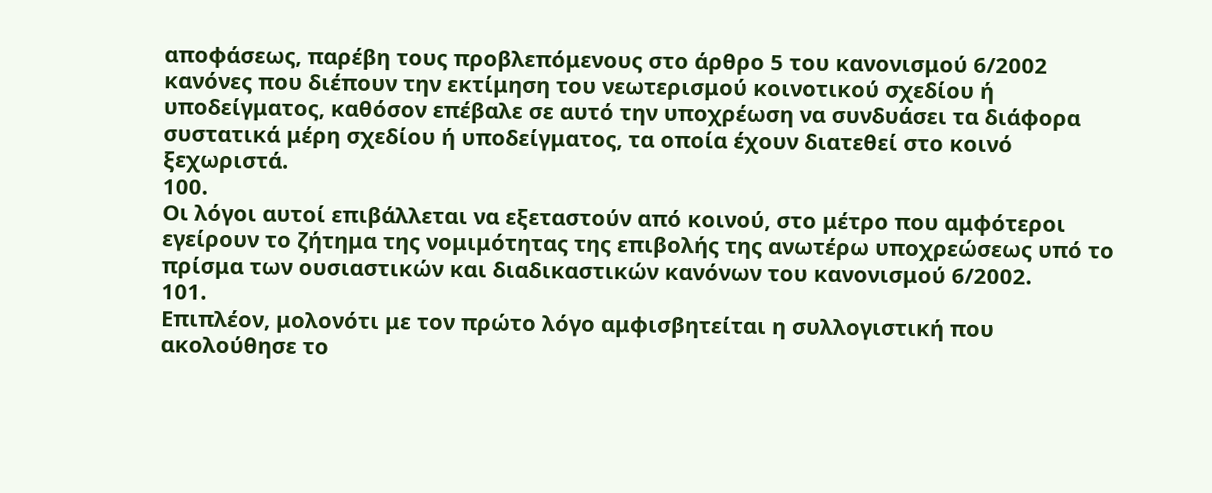αποφάσεως, παρέβη τους προβλεπόμενους στο άρθρο 5 του κανονισμού 6/2002 κανόνες που διέπουν την εκτίμηση του νεωτερισμού κοινοτικού σχεδίου ή υποδείγματος, καθόσον επέβαλε σε αυτό την υποχρέωση να συνδυάσει τα διάφορα συστατικά μέρη σχεδίου ή υποδείγματος, τα οποία έχουν διατεθεί στο κοινό ξεχωριστά.
100.
Οι λόγοι αυτοί επιβάλλεται να εξεταστούν από κοινού, στο μέτρο που αμφότεροι εγείρουν το ζήτημα της νομιμότητας της επιβολής της ανωτέρω υποχρεώσεως υπό το πρίσμα των ουσιαστικών και διαδικαστικών κανόνων του κανονισμού 6/2002.
101.
Επιπλέον, μολονότι με τον πρώτο λόγο αμφισβητείται η συλλογιστική που ακολούθησε το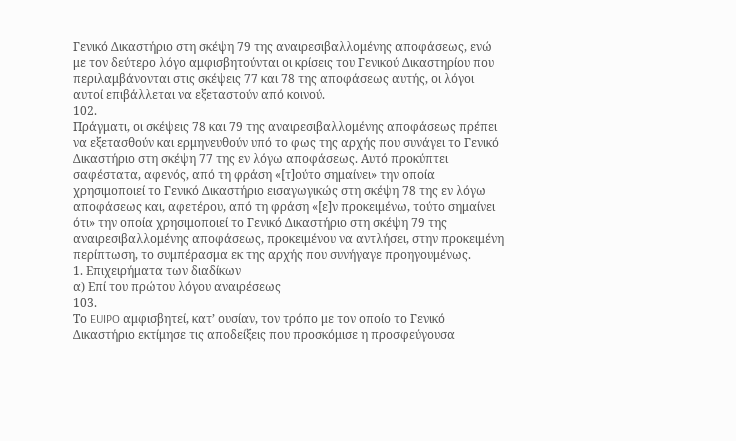Γενικό Δικαστήριο στη σκέψη 79 της αναιρεσιβαλλομένης αποφάσεως, ενώ με τον δεύτερο λόγο αμφισβητούνται οι κρίσεις του Γενικού Δικαστηρίου που περιλαμβάνονται στις σκέψεις 77 και 78 της αποφάσεως αυτής, οι λόγοι αυτοί επιβάλλεται να εξεταστούν από κοινού.
102.
Πράγματι, οι σκέψεις 78 και 79 της αναιρεσιβαλλομένης αποφάσεως πρέπει να εξετασθούν και ερμηνευθούν υπό το φως της αρχής που συνάγει το Γενικό Δικαστήριο στη σκέψη 77 της εν λόγω αποφάσεως. Αυτό προκύπτει σαφέστατα, αφενός, από τη φράση «[τ]ούτο σημαίνει» την οποία χρησιμοποιεί το Γενικό Δικαστήριο εισαγωγικώς στη σκέψη 78 της εν λόγω αποφάσεως και, αφετέρου, από τη φράση «[ε]ν προκειμένω, τούτο σημαίνει ότι» την οποία χρησιμοποιεί το Γενικό Δικαστήριο στη σκέψη 79 της αναιρεσιβαλλομένης αποφάσεως, προκειμένου να αντλήσει, στην προκειμένη περίπτωση, το συμπέρασμα εκ της αρχής που συνήγαγε προηγουμένως.
1. Επιχειρήματα των διαδίκων
α) Επί του πρώτου λόγου αναιρέσεως
103.
Το EUIPO αμφισβητεί, κατ’ ουσίαν, τον τρόπο με τον οποίο το Γενικό Δικαστήριο εκτίμησε τις αποδείξεις που προσκόμισε η προσφεύγουσα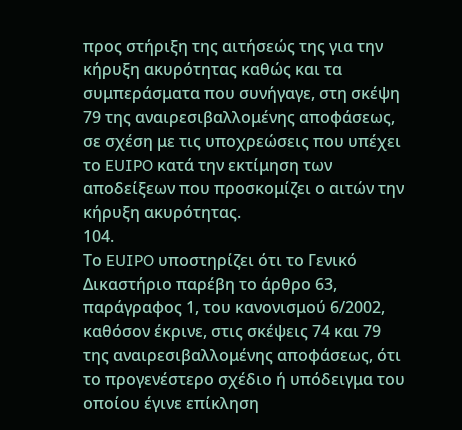προς στήριξη της αιτήσεώς της για την κήρυξη ακυρότητας καθώς και τα συμπεράσματα που συνήγαγε, στη σκέψη 79 της αναιρεσιβαλλομένης αποφάσεως, σε σχέση με τις υποχρεώσεις που υπέχει το EUIPO κατά την εκτίμηση των αποδείξεων που προσκομίζει ο αιτών την κήρυξη ακυρότητας.
104.
Το EUIPO υποστηρίζει ότι το Γενικό Δικαστήριο παρέβη το άρθρο 63, παράγραφος 1, του κανονισμού 6/2002, καθόσον έκρινε, στις σκέψεις 74 και 79 της αναιρεσιβαλλομένης αποφάσεως, ότι το προγενέστερο σχέδιο ή υπόδειγμα του οποίου έγινε επίκληση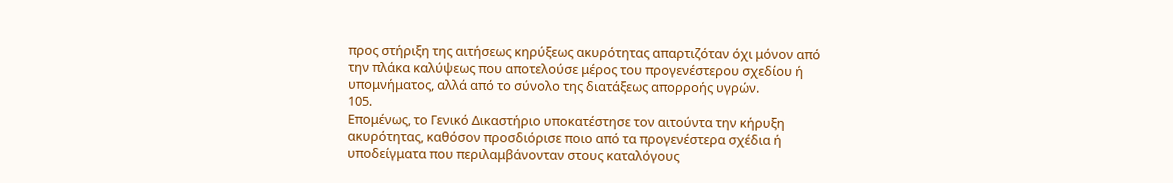προς στήριξη της αιτήσεως κηρύξεως ακυρότητας απαρτιζόταν όχι μόνον από την πλάκα καλύψεως που αποτελούσε μέρος του προγενέστερου σχεδίου ή υπομνήματος, αλλά από το σύνολο της διατάξεως απορροής υγρών.
105.
Επομένως, το Γενικό Δικαστήριο υποκατέστησε τον αιτούντα την κήρυξη ακυρότητας, καθόσον προσδιόρισε ποιο από τα προγενέστερα σχέδια ή υποδείγματα που περιλαμβάνονταν στους καταλόγους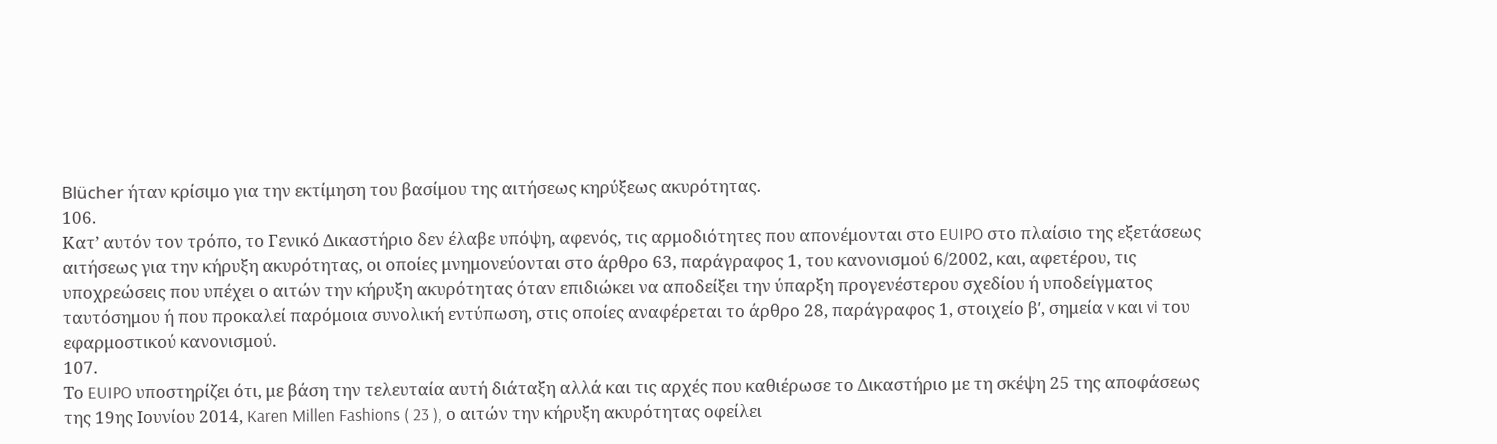Blücher ήταν κρίσιμο για την εκτίμηση του βασίμου της αιτήσεως κηρύξεως ακυρότητας.
106.
Κατ’ αυτόν τον τρόπο, το Γενικό Δικαστήριο δεν έλαβε υπόψη, αφενός, τις αρμοδιότητες που απονέμονται στο EUIPO στο πλαίσιο της εξετάσεως αιτήσεως για την κήρυξη ακυρότητας, οι οποίες μνημονεύονται στο άρθρο 63, παράγραφος 1, του κανονισμού 6/2002, και, αφετέρου, τις υποχρεώσεις που υπέχει ο αιτών την κήρυξη ακυρότητας όταν επιδιώκει να αποδείξει την ύπαρξη προγενέστερου σχεδίου ή υποδείγματος ταυτόσημου ή που προκαλεί παρόμοια συνολική εντύπωση, στις οποίες αναφέρεται το άρθρο 28, παράγραφος 1, στοιχείο βʹ, σημεία v και vi του εφαρμοστικού κανονισμού.
107.
Το EUIPO υποστηρίζει ότι, με βάση την τελευταία αυτή διάταξη αλλά και τις αρχές που καθιέρωσε το Δικαστήριο με τη σκέψη 25 της αποφάσεως της 19ης Ιουνίου 2014, Karen Millen Fashions ( 23 ), ο αιτών την κήρυξη ακυρότητας οφείλει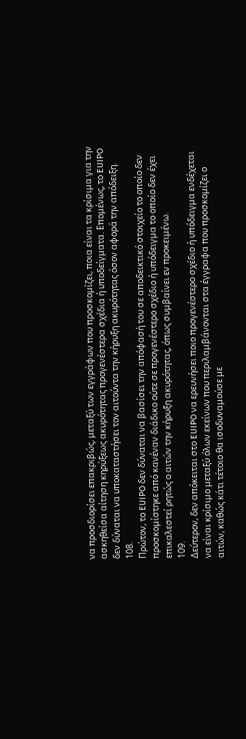να προσδιορίσει επακριβώς, μεταξύ των εγγράφων που προσκομίζει, ποια είναι τα κρίσιμα για την ασκηθείσα αίτηση κηρύξεως ακυρότητας προγενέστερα σχέδια ή υποδείγματα. Επομένως, το EUIPO δεν δύναται να υποκαταστήσει τον αιτούντα την κήρυξη ακυρότητας όσον αφορά την απόδειξη.
108.
Πρώτον, το EUIPO δεν δύναται να βασίσει την απόφασή του σε αποδεικτικό στοιχείο το οποίο δεν προσκομίστηκε από κανέναν διάδικο ούτε σε προγενέστερο σχέδιο ή υπόδειγμα το οποίο δεν έχει επικαλεστεί ρητώς ο αιτών την κήρυξη ακυρότητας, όπως συμβαίνει εν προκειμένω.
109.
Δεύτερον, δεν απόκειται στο EUIPO να ερευνήσει ποιο προγενέστερο σχέδιο ή υπόδειγμα ενδέχεται να είναι κρίσιμο μεταξύ όλων εκείνων που περιλαμβάνονται στα έγγραφα που προσκομίζει ο αιτών, καθώς κάτι τέτοιο θα ισοδυναμούσε με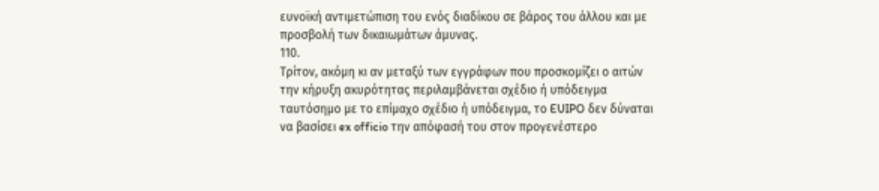ευνοϊκή αντιμετώπιση του ενός διαδίκου σε βάρος του άλλου και με προσβολή των δικαιωμάτων άμυνας.
110.
Τρίτον, ακόμη κι αν μεταξύ των εγγράφων που προσκομίζει ο αιτών την κήρυξη ακυρότητας περιλαμβάνεται σχέδιο ή υπόδειγμα ταυτόσημο με το επίμαχο σχέδιο ή υπόδειγμα, το EUIPO δεν δύναται να βασίσει ex officio την απόφασή του στον προγενέστερο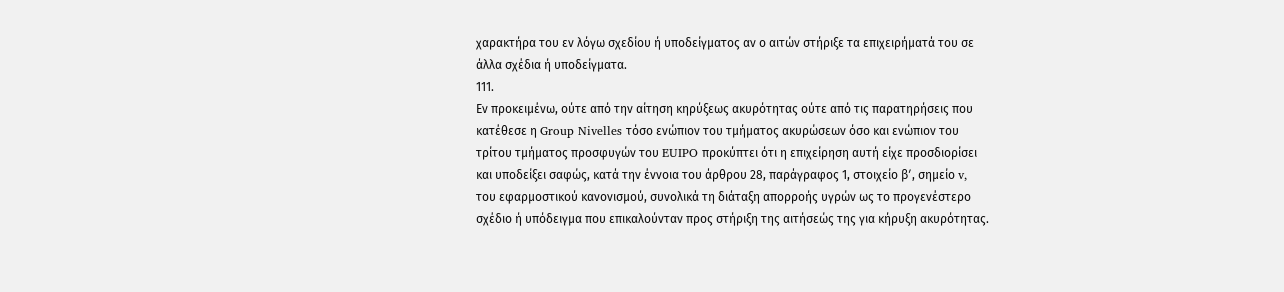χαρακτήρα του εν λόγω σχεδίου ή υποδείγματος αν ο αιτών στήριξε τα επιχειρήματά του σε άλλα σχέδια ή υποδείγματα.
111.
Εν προκειμένω, ούτε από την αίτηση κηρύξεως ακυρότητας ούτε από τις παρατηρήσεις που κατέθεσε η Group Nivelles τόσο ενώπιον του τμήματος ακυρώσεων όσο και ενώπιον του τρίτου τμήματος προσφυγών του EUIPO προκύπτει ότι η επιχείρηση αυτή είχε προσδιορίσει και υποδείξει σαφώς, κατά την έννοια του άρθρου 28, παράγραφος 1, στοιχείο βʹ, σημείο v, του εφαρμοστικού κανονισμού, συνολικά τη διάταξη απορροής υγρών ως το προγενέστερο σχέδιο ή υπόδειγμα που επικαλούνταν προς στήριξη της αιτήσεώς της για κήρυξη ακυρότητας.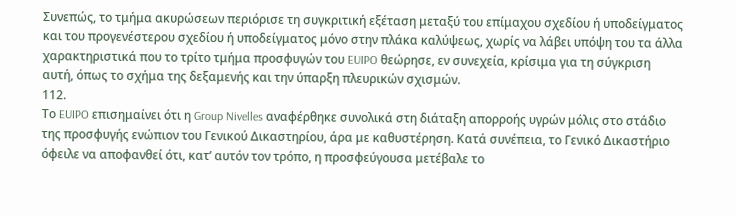Συνεπώς, το τμήμα ακυρώσεων περιόρισε τη συγκριτική εξέταση μεταξύ του επίμαχου σχεδίου ή υποδείγματος και του προγενέστερου σχεδίου ή υποδείγματος μόνο στην πλάκα καλύψεως, χωρίς να λάβει υπόψη του τα άλλα χαρακτηριστικά που το τρίτο τμήμα προσφυγών του EUIPO θεώρησε, εν συνεχεία, κρίσιμα για τη σύγκριση αυτή, όπως το σχήμα της δεξαμενής και την ύπαρξη πλευρικών σχισμών.
112.
Το EUIPO επισημαίνει ότι η Group Nivelles αναφέρθηκε συνολικά στη διάταξη απορροής υγρών μόλις στο στάδιο της προσφυγής ενώπιον του Γενικού Δικαστηρίου, άρα με καθυστέρηση. Κατά συνέπεια, το Γενικό Δικαστήριο όφειλε να αποφανθεί ότι, κατ’ αυτόν τον τρόπο, η προσφεύγουσα μετέβαλε το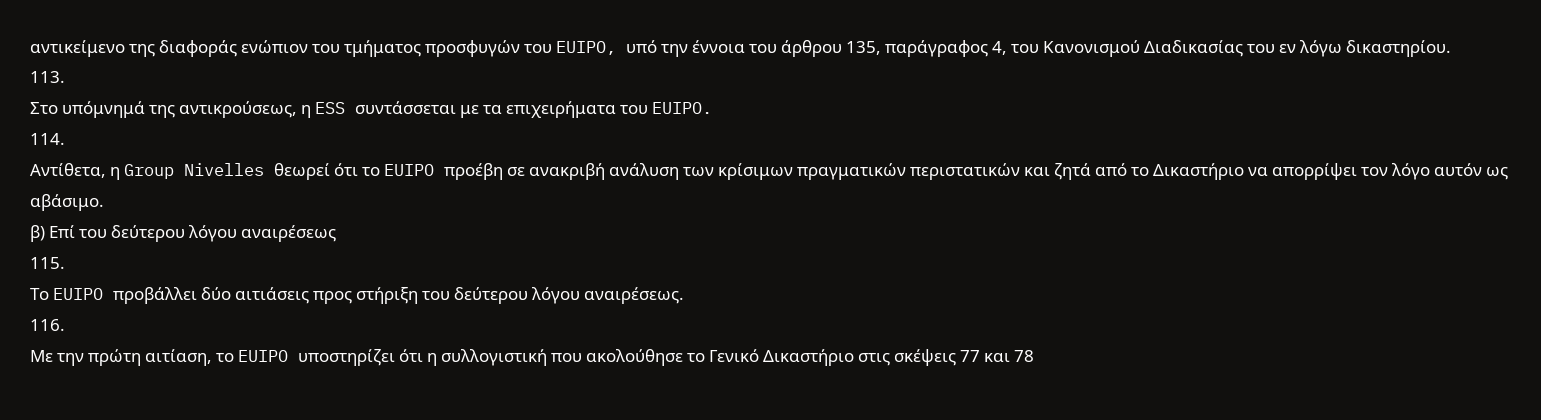αντικείμενο της διαφοράς ενώπιον του τμήματος προσφυγών του EUIPO, υπό την έννοια του άρθρου 135, παράγραφος 4, του Κανονισμού Διαδικασίας του εν λόγω δικαστηρίου.
113.
Στο υπόμνημά της αντικρούσεως, η ESS συντάσσεται με τα επιχειρήματα του EUIPO.
114.
Αντίθετα, η Group Nivelles θεωρεί ότι το EUIPO προέβη σε ανακριβή ανάλυση των κρίσιμων πραγματικών περιστατικών και ζητά από το Δικαστήριο να απορρίψει τον λόγο αυτόν ως αβάσιμο.
β) Επί του δεύτερου λόγου αναιρέσεως
115.
Το EUIPO προβάλλει δύο αιτιάσεις προς στήριξη του δεύτερου λόγου αναιρέσεως.
116.
Με την πρώτη αιτίαση, το EUIPO υποστηρίζει ότι η συλλογιστική που ακολούθησε το Γενικό Δικαστήριο στις σκέψεις 77 και 78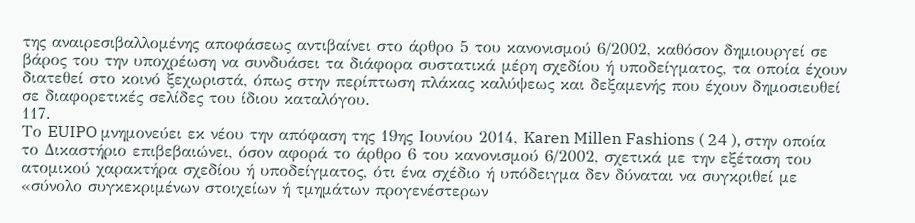της αναιρεσιβαλλομένης αποφάσεως αντιβαίνει στο άρθρο 5 του κανονισμού 6/2002, καθόσον δημιουργεί σε βάρος του την υποχρέωση να συνδυάσει τα διάφορα συστατικά μέρη σχεδίου ή υποδείγματος, τα οποία έχουν διατεθεί στο κοινό ξεχωριστά, όπως στην περίπτωση πλάκας καλύψεως και δεξαμενής που έχουν δημοσιευθεί σε διαφορετικές σελίδες του ίδιου καταλόγου.
117.
Το EUIPO μνημονεύει εκ νέου την απόφαση της 19ης Ιουνίου 2014, Karen Millen Fashions ( 24 ), στην οποία το Δικαστήριο επιβεβαιώνει, όσον αφορά το άρθρο 6 του κανονισμού 6/2002, σχετικά με την εξέταση του ατομικού χαρακτήρα σχεδίου ή υποδείγματος, ότι ένα σχέδιο ή υπόδειγμα δεν δύναται να συγκριθεί με «σύνολο συγκεκριμένων στοιχείων ή τμημάτων προγενέστερων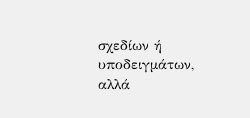σχεδίων ή υποδειγμάτων, αλλά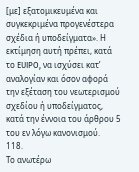[με] εξατομικευμένα και συγκεκριμένα προγενέστερα σχέδια ή υποδείγματα». Η εκτίμηση αυτή πρέπει, κατά το EUIPO, να ισχύσει κατ’ αναλογίαν και όσον αφορά την εξέταση του νεωτερισμού σχεδίου ή υποδείγματος, κατά την έννοια του άρθρου 5 του εν λόγω κανονισμού.
118.
Το ανωτέρω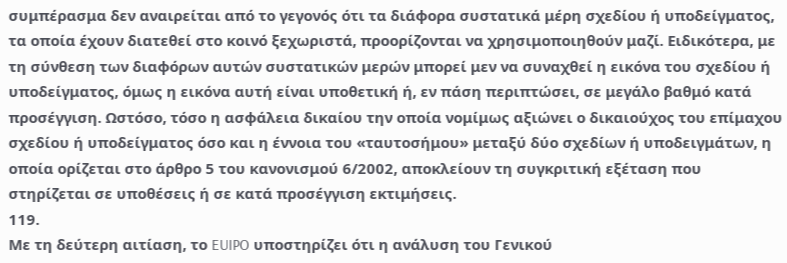συμπέρασμα δεν αναιρείται από το γεγονός ότι τα διάφορα συστατικά μέρη σχεδίου ή υποδείγματος, τα οποία έχουν διατεθεί στο κοινό ξεχωριστά, προορίζονται να χρησιμοποιηθούν μαζί. Ειδικότερα, με τη σύνθεση των διαφόρων αυτών συστατικών μερών μπορεί μεν να συναχθεί η εικόνα του σχεδίου ή υποδείγματος, όμως η εικόνα αυτή είναι υποθετική ή, εν πάση περιπτώσει, σε μεγάλο βαθμό κατά προσέγγιση. Ωστόσο, τόσο η ασφάλεια δικαίου την οποία νομίμως αξιώνει ο δικαιούχος του επίμαχου σχεδίου ή υποδείγματος όσο και η έννοια του «ταυτοσήμου» μεταξύ δύο σχεδίων ή υποδειγμάτων, η οποία ορίζεται στο άρθρο 5 του κανονισμού 6/2002, αποκλείουν τη συγκριτική εξέταση που στηρίζεται σε υποθέσεις ή σε κατά προσέγγιση εκτιμήσεις.
119.
Με τη δεύτερη αιτίαση, το EUIPO υποστηρίζει ότι η ανάλυση του Γενικού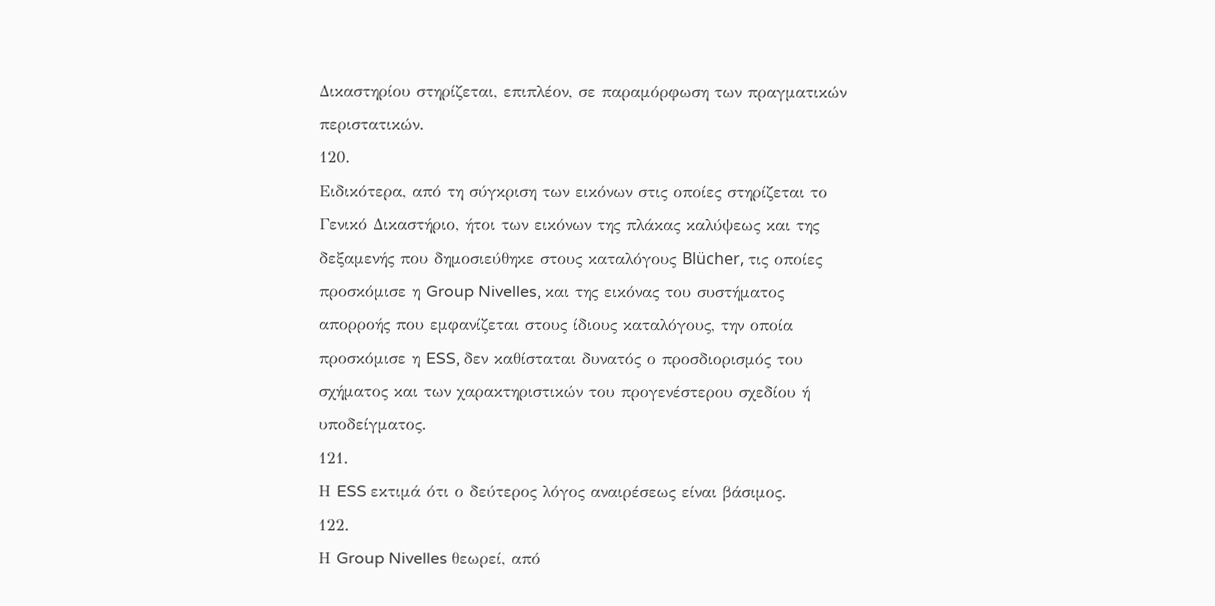Δικαστηρίου στηρίζεται, επιπλέον, σε παραμόρφωση των πραγματικών περιστατικών.
120.
Ειδικότερα, από τη σύγκριση των εικόνων στις οποίες στηρίζεται το Γενικό Δικαστήριο, ήτοι των εικόνων της πλάκας καλύψεως και της δεξαμενής που δημοσιεύθηκε στους καταλόγους Blücher, τις οποίες προσκόμισε η Group Nivelles, και της εικόνας του συστήματος απορροής που εμφανίζεται στους ίδιους καταλόγους, την οποία προσκόμισε η ESS, δεν καθίσταται δυνατός ο προσδιορισμός του σχήματος και των χαρακτηριστικών του προγενέστερου σχεδίου ή υποδείγματος.
121.
Η ESS εκτιμά ότι ο δεύτερος λόγος αναιρέσεως είναι βάσιμος.
122.
Η Group Nivelles θεωρεί, από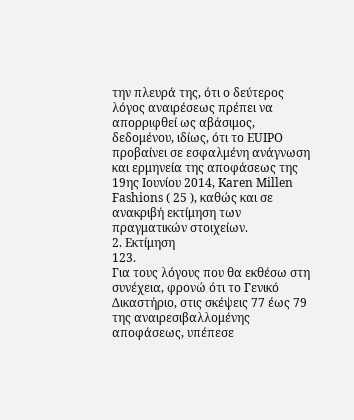την πλευρά της, ότι ο δεύτερος λόγος αναιρέσεως πρέπει να απορριφθεί ως αβάσιμος, δεδομένου, ιδίως, ότι το EUIPO προβαίνει σε εσφαλμένη ανάγνωση και ερμηνεία της αποφάσεως της 19ης Ιουνίου 2014, Karen Millen Fashions ( 25 ), καθώς και σε ανακριβή εκτίμηση των πραγματικών στοιχείων.
2. Εκτίμηση
123.
Για τους λόγους που θα εκθέσω στη συνέχεια, φρονώ ότι το Γενικό Δικαστήριο, στις σκέψεις 77 έως 79 της αναιρεσιβαλλομένης αποφάσεως, υπέπεσε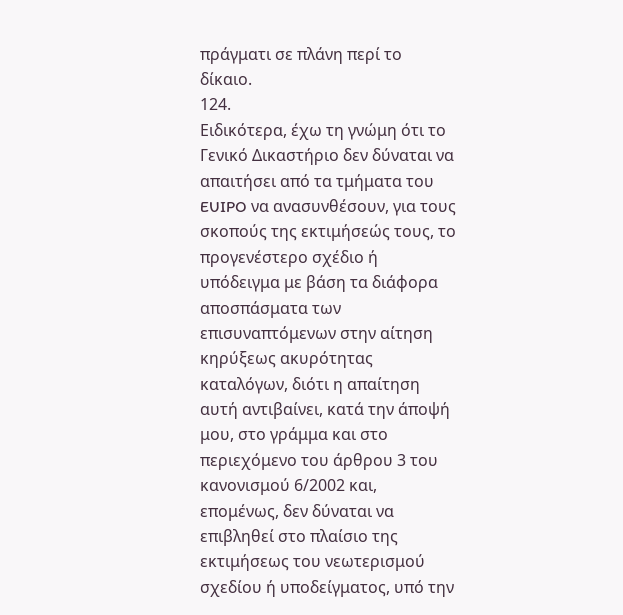πράγματι σε πλάνη περί το δίκαιο.
124.
Ειδικότερα, έχω τη γνώμη ότι το Γενικό Δικαστήριο δεν δύναται να απαιτήσει από τα τμήματα του EUIPO να ανασυνθέσουν, για τους σκοπούς της εκτιμήσεώς τους, το προγενέστερο σχέδιο ή υπόδειγμα με βάση τα διάφορα αποσπάσματα των επισυναπτόμενων στην αίτηση κηρύξεως ακυρότητας καταλόγων, διότι η απαίτηση αυτή αντιβαίνει, κατά την άποψή μου, στο γράμμα και στο περιεχόμενο του άρθρου 3 του κανονισμού 6/2002 και, επομένως, δεν δύναται να επιβληθεί στο πλαίσιο της εκτιμήσεως του νεωτερισμού σχεδίου ή υποδείγματος, υπό την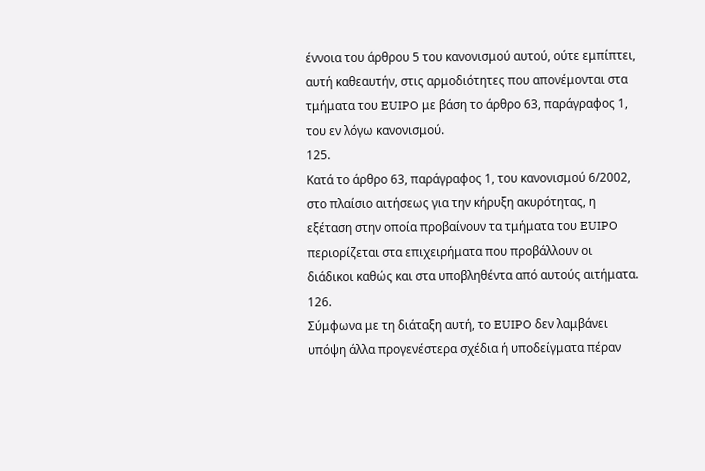έννοια του άρθρου 5 του κανονισμού αυτού, ούτε εμπίπτει, αυτή καθεαυτήν, στις αρμοδιότητες που απονέμονται στα τμήματα του EUIPO με βάση το άρθρο 63, παράγραφος 1, του εν λόγω κανονισμού.
125.
Κατά το άρθρο 63, παράγραφος 1, του κανονισμού 6/2002, στο πλαίσιο αιτήσεως για την κήρυξη ακυρότητας, η εξέταση στην οποία προβαίνουν τα τμήματα του EUIPO περιορίζεται στα επιχειρήματα που προβάλλουν οι διάδικοι καθώς και στα υποβληθέντα από αυτούς αιτήματα.
126.
Σύμφωνα με τη διάταξη αυτή, το EUIPO δεν λαμβάνει υπόψη άλλα προγενέστερα σχέδια ή υποδείγματα πέραν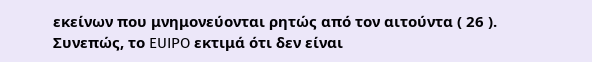εκείνων που μνημονεύονται ρητώς από τον αιτούντα ( 26 ). Συνεπώς, το EUIPO εκτιμά ότι δεν είναι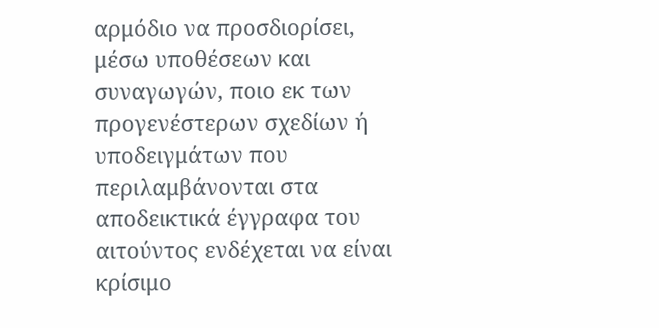αρμόδιο να προσδιορίσει, μέσω υποθέσεων και συναγωγών, ποιο εκ των προγενέστερων σχεδίων ή υποδειγμάτων που περιλαμβάνονται στα αποδεικτικά έγγραφα του αιτούντος ενδέχεται να είναι κρίσιμο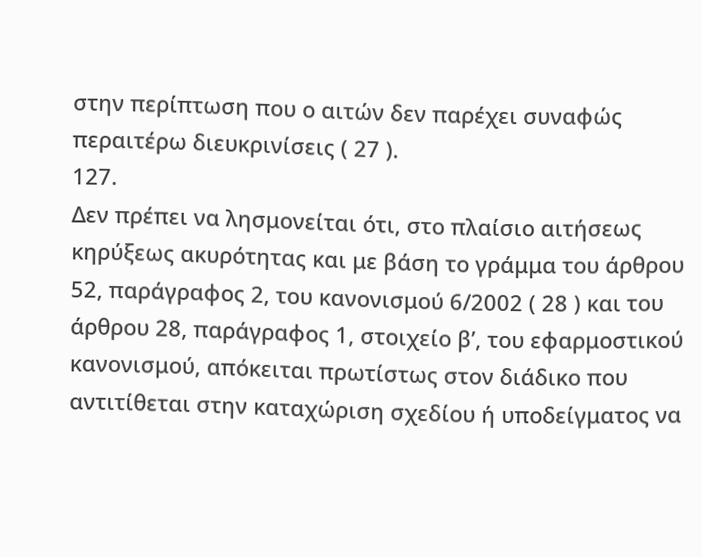στην περίπτωση που ο αιτών δεν παρέχει συναφώς περαιτέρω διευκρινίσεις ( 27 ).
127.
Δεν πρέπει να λησμονείται ότι, στο πλαίσιο αιτήσεως κηρύξεως ακυρότητας και με βάση το γράμμα του άρθρου 52, παράγραφος 2, του κανονισμού 6/2002 ( 28 ) και του άρθρου 28, παράγραφος 1, στοιχείο βʹ, του εφαρμοστικού κανονισμού, απόκειται πρωτίστως στον διάδικο που αντιτίθεται στην καταχώριση σχεδίου ή υποδείγματος να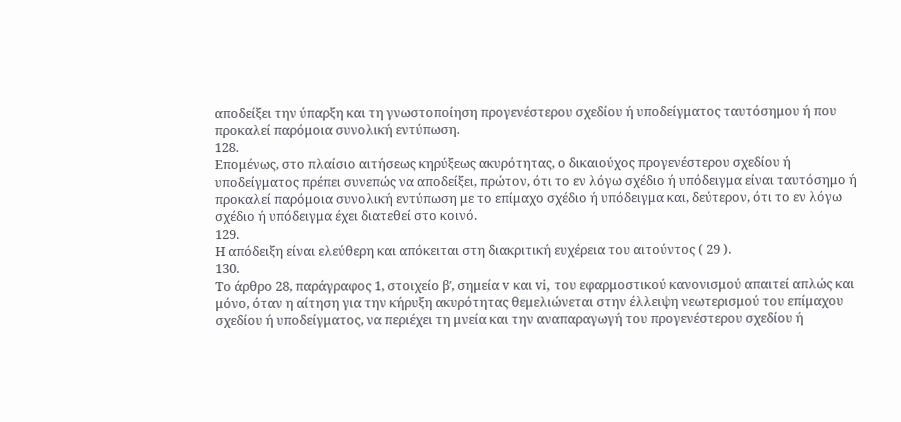αποδείξει την ύπαρξη και τη γνωστοποίηση προγενέστερου σχεδίου ή υποδείγματος ταυτόσημου ή που προκαλεί παρόμοια συνολική εντύπωση.
128.
Επομένως, στο πλαίσιο αιτήσεως κηρύξεως ακυρότητας, ο δικαιούχος προγενέστερου σχεδίου ή υποδείγματος πρέπει συνεπώς να αποδείξει, πρώτον, ότι το εν λόγω σχέδιο ή υπόδειγμα είναι ταυτόσημο ή προκαλεί παρόμοια συνολική εντύπωση με το επίμαχο σχέδιο ή υπόδειγμα και, δεύτερον, ότι το εν λόγω σχέδιο ή υπόδειγμα έχει διατεθεί στο κοινό.
129.
Η απόδειξη είναι ελεύθερη και απόκειται στη διακριτική ευχέρεια του αιτούντος ( 29 ).
130.
Το άρθρο 28, παράγραφος 1, στοιχείο βʹ, σημεία v και vi, του εφαρμοστικού κανονισμού απαιτεί απλώς και μόνο, όταν η αίτηση για την κήρυξη ακυρότητας θεμελιώνεται στην έλλειψη νεωτερισμού του επίμαχου σχεδίου ή υποδείγματος, να περιέχει τη μνεία και την αναπαραγωγή του προγενέστερου σχεδίου ή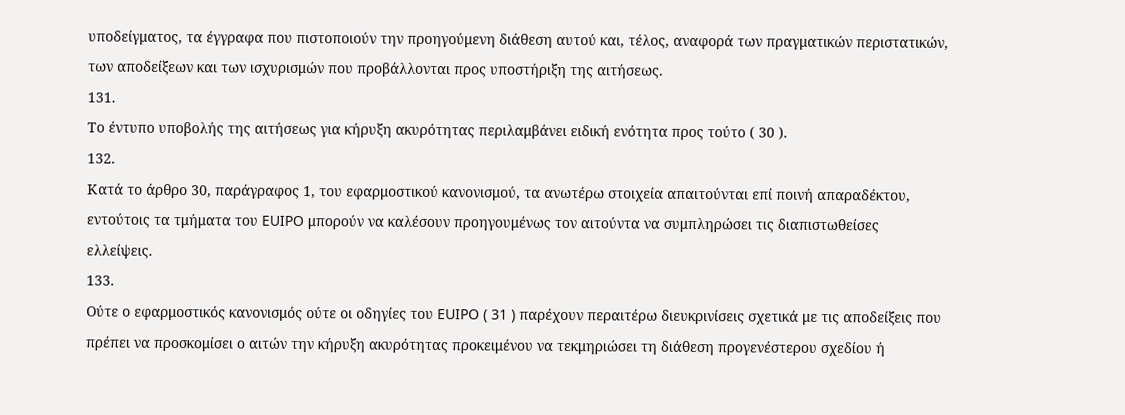υποδείγματος, τα έγγραφα που πιστοποιούν την προηγούμενη διάθεση αυτού και, τέλος, αναφορά των πραγματικών περιστατικών, των αποδείξεων και των ισχυρισμών που προβάλλονται προς υποστήριξη της αιτήσεως.
131.
Το έντυπο υποβολής της αιτήσεως για κήρυξη ακυρότητας περιλαμβάνει ειδική ενότητα προς τούτο ( 30 ).
132.
Κατά το άρθρο 30, παράγραφος 1, του εφαρμοστικού κανονισμού, τα ανωτέρω στοιχεία απαιτούνται επί ποινή απαραδέκτου, εντούτοις τα τμήματα του EUIPO μπορούν να καλέσουν προηγουμένως τον αιτούντα να συμπληρώσει τις διαπιστωθείσες ελλείψεις.
133.
Ούτε ο εφαρμοστικός κανονισμός ούτε οι οδηγίες του EUIPO ( 31 ) παρέχουν περαιτέρω διευκρινίσεις σχετικά με τις αποδείξεις που πρέπει να προσκομίσει ο αιτών την κήρυξη ακυρότητας προκειμένου να τεκμηριώσει τη διάθεση προγενέστερου σχεδίου ή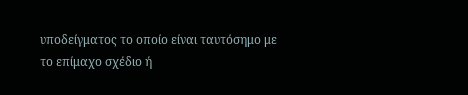υποδείγματος το οποίο είναι ταυτόσημο με το επίμαχο σχέδιο ή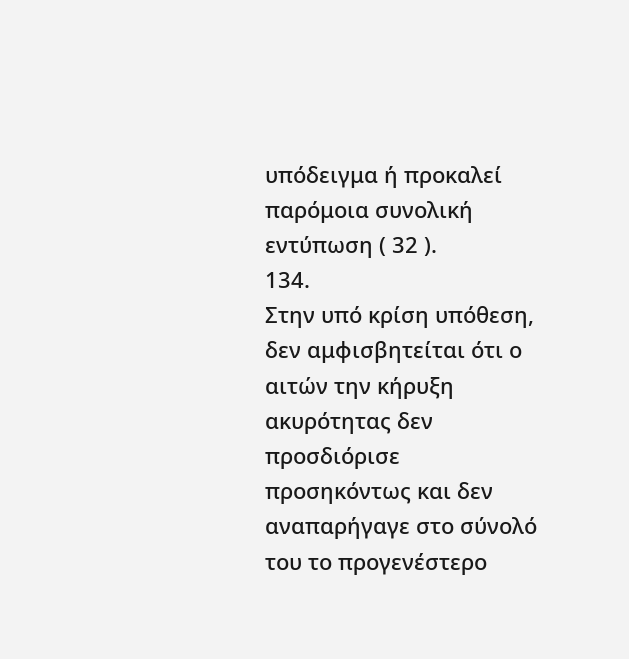υπόδειγμα ή προκαλεί παρόμοια συνολική εντύπωση ( 32 ).
134.
Στην υπό κρίση υπόθεση, δεν αμφισβητείται ότι ο αιτών την κήρυξη ακυρότητας δεν προσδιόρισε προσηκόντως και δεν αναπαρήγαγε στο σύνολό του το προγενέστερο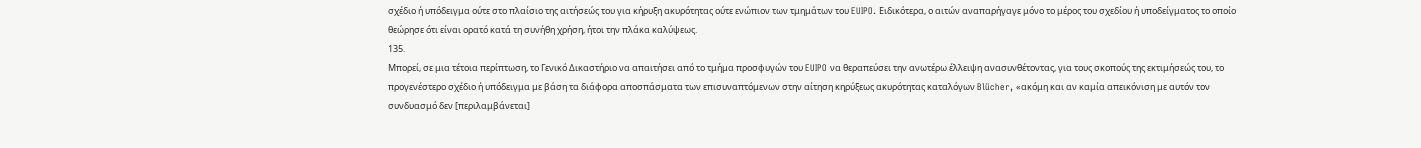σχέδιο ή υπόδειγμα ούτε στο πλαίσιο της αιτήσεώς του για κήρυξη ακυρότητας ούτε ενώπιον των τμημάτων του EUIPO. Ειδικότερα, ο αιτών αναπαρήγαγε μόνο το μέρος του σχεδίου ή υποδείγματος το οποίο θεώρησε ότι είναι ορατό κατά τη συνήθη χρήση, ήτοι την πλάκα καλύψεως.
135.
Μπορεί, σε μια τέτοια περίπτωση, το Γενικό Δικαστήριο να απαιτήσει από το τμήμα προσφυγών του EUIPO να θεραπεύσει την ανωτέρω έλλειψη ανασυνθέτοντας, για τους σκοπούς της εκτιμήσεώς του, το προγενέστερο σχέδιο ή υπόδειγμα με βάση τα διάφορα αποσπάσματα των επισυναπτόμενων στην αίτηση κηρύξεως ακυρότητας καταλόγων Blücher, «ακόμη και αν καμία απεικόνιση με αυτόν τον συνδυασμό δεν [περιλαμβάνεται]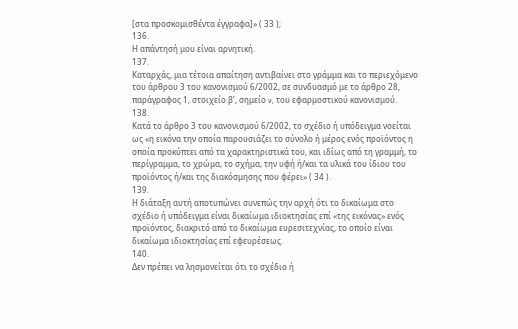[στα προσκομισθέντα έγγραφα]» ( 33 );
136.
Η απάντησή μου είναι αρνητική.
137.
Καταρχάς, μια τέτοια απαίτηση αντιβαίνει στο γράμμα και το περιεχόμενο του άρθρου 3 του κανονισμού 6/2002, σε συνδυασμό με το άρθρο 28, παράγραφος 1, στοιχείο βʹ, σημείο v, του εφαρμοστικού κανονισμού.
138.
Κατά το άρθρο 3 του κανονισμού 6/2002, το σχέδιο ή υπόδειγμα νοείται ως «η εικόνα την οποία παρουσιάζει το σύνολο ή μέρος ενός προϊόντος η οποία προκύπτει από τα χαρακτηριστικά του, και ιδίως από τη γραμμή, το περίγραμμα, το χρώμα, το σχήμα, την υφή ή/και τα υλικά του ίδιου του προϊόντος ή/και της διακόσμησης που φέρει» ( 34 ).
139.
Η διάταξη αυτή αποτυπώνει συνεπώς την αρχή ότι το δικαίωμα στο σχέδιο ή υπόδειγμα είναι δικαίωμα ιδιοκτησίας επί «της εικόνας» ενός προϊόντος, διακριτό από το δικαίωμα ευρεσιτεχνίας, το οποίο είναι δικαίωμα ιδιοκτησίας επί εφευρέσεως.
140.
Δεν πρέπει να λησμονείται ότι το σχέδιο ή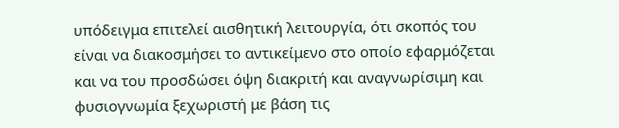υπόδειγμα επιτελεί αισθητική λειτουργία, ότι σκοπός του είναι να διακοσμήσει το αντικείμενο στο οποίο εφαρμόζεται και να του προσδώσει όψη διακριτή και αναγνωρίσιμη και φυσιογνωμία ξεχωριστή με βάση τις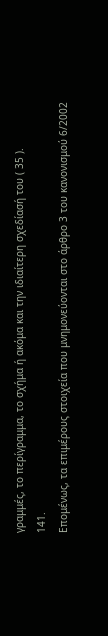γραμμές, το περίγραμμα, το σχήμα ή ακόμα και την ιδιαίτερη σχεδίασή του ( 35 ).
141.
Επομένως, τα επιμέρους στοιχεία που μνημονεύονται στο άρθρο 3 του κανονισμού 6/2002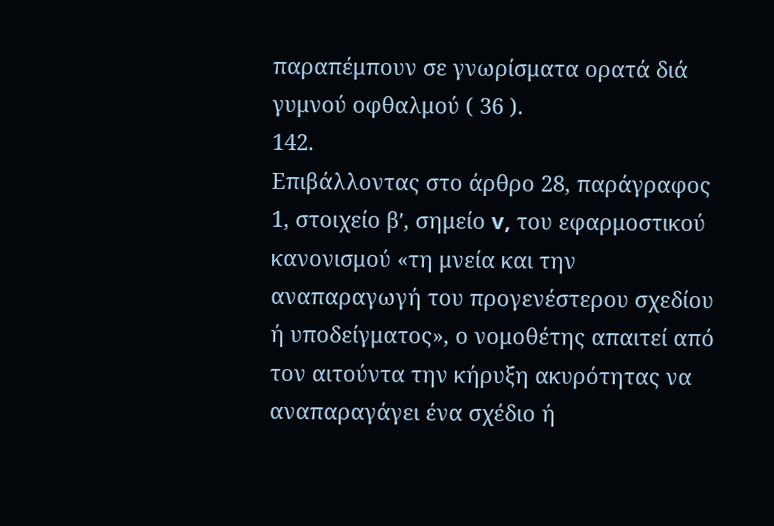παραπέμπουν σε γνωρίσματα ορατά διά γυμνού οφθαλμού ( 36 ).
142.
Επιβάλλοντας στο άρθρο 28, παράγραφος 1, στοιχείο βʹ, σημείο v, του εφαρμοστικού κανονισμού «τη μνεία και την αναπαραγωγή του προγενέστερου σχεδίου ή υποδείγματος», ο νομοθέτης απαιτεί από τον αιτούντα την κήρυξη ακυρότητας να αναπαραγάγει ένα σχέδιο ή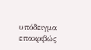υπόδειγμα επακριβώς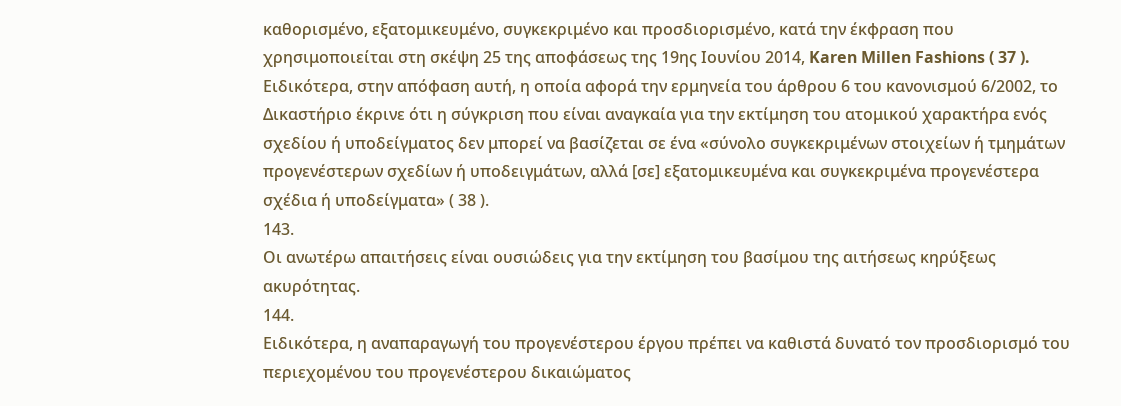καθορισμένο, εξατομικευμένο, συγκεκριμένο και προσδιορισμένο, κατά την έκφραση που χρησιμοποιείται στη σκέψη 25 της αποφάσεως της 19ης Ιουνίου 2014, Karen Millen Fashions ( 37 ). Ειδικότερα, στην απόφαση αυτή, η οποία αφορά την ερμηνεία του άρθρου 6 του κανονισμού 6/2002, το Δικαστήριο έκρινε ότι η σύγκριση που είναι αναγκαία για την εκτίμηση του ατομικού χαρακτήρα ενός σχεδίου ή υποδείγματος δεν μπορεί να βασίζεται σε ένα «σύνολο συγκεκριμένων στοιχείων ή τμημάτων προγενέστερων σχεδίων ή υποδειγμάτων, αλλά [σε] εξατομικευμένα και συγκεκριμένα προγενέστερα σχέδια ή υποδείγματα» ( 38 ).
143.
Οι ανωτέρω απαιτήσεις είναι ουσιώδεις για την εκτίμηση του βασίμου της αιτήσεως κηρύξεως ακυρότητας.
144.
Ειδικότερα, η αναπαραγωγή του προγενέστερου έργου πρέπει να καθιστά δυνατό τον προσδιορισμό του περιεχομένου του προγενέστερου δικαιώματος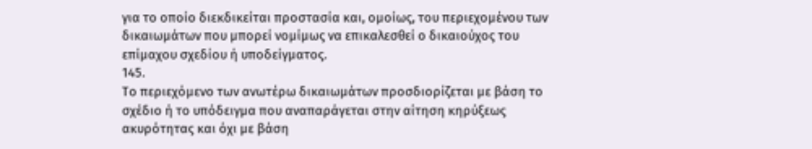για το οποίο διεκδικείται προστασία και, ομοίως, του περιεχομένου των δικαιωμάτων που μπορεί νομίμως να επικαλεσθεί ο δικαιούχος του επίμαχου σχεδίου ή υποδείγματος.
145.
Το περιεχόμενο των ανωτέρω δικαιωμάτων προσδιορίζεται με βάση το σχέδιο ή το υπόδειγμα που αναπαράγεται στην αίτηση κηρύξεως ακυρότητας και όχι με βάση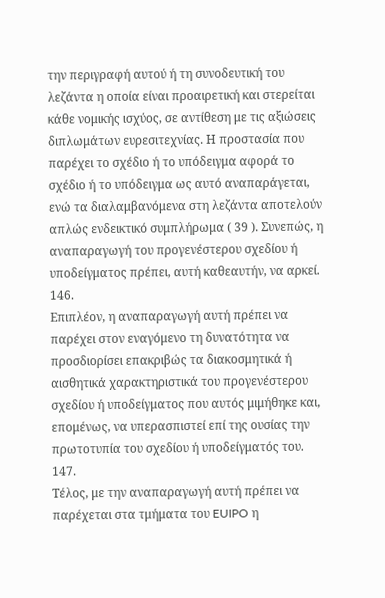την περιγραφή αυτού ή τη συνοδευτική του λεζάντα η οποία είναι προαιρετική και στερείται κάθε νομικής ισχύος, σε αντίθεση με τις αξιώσεις διπλωμάτων ευρεσιτεχνίας. Η προστασία που παρέχει το σχέδιο ή το υπόδειγμα αφορά το σχέδιο ή το υπόδειγμα ως αυτό αναπαράγεται, ενώ τα διαλαμβανόμενα στη λεζάντα αποτελούν απλώς ενδεικτικό συμπλήρωμα ( 39 ). Συνεπώς, η αναπαραγωγή του προγενέστερου σχεδίου ή υποδείγματος πρέπει, αυτή καθεαυτήν, να αρκεί.
146.
Επιπλέον, η αναπαραγωγή αυτή πρέπει να παρέχει στον εναγόμενο τη δυνατότητα να προσδιορίσει επακριβώς τα διακοσμητικά ή αισθητικά χαρακτηριστικά του προγενέστερου σχεδίου ή υποδείγματος που αυτός μιμήθηκε και, επομένως, να υπερασπιστεί επί της ουσίας την πρωτοτυπία του σχεδίου ή υποδείγματός του.
147.
Τέλος, με την αναπαραγωγή αυτή πρέπει να παρέχεται στα τμήματα του EUIPO η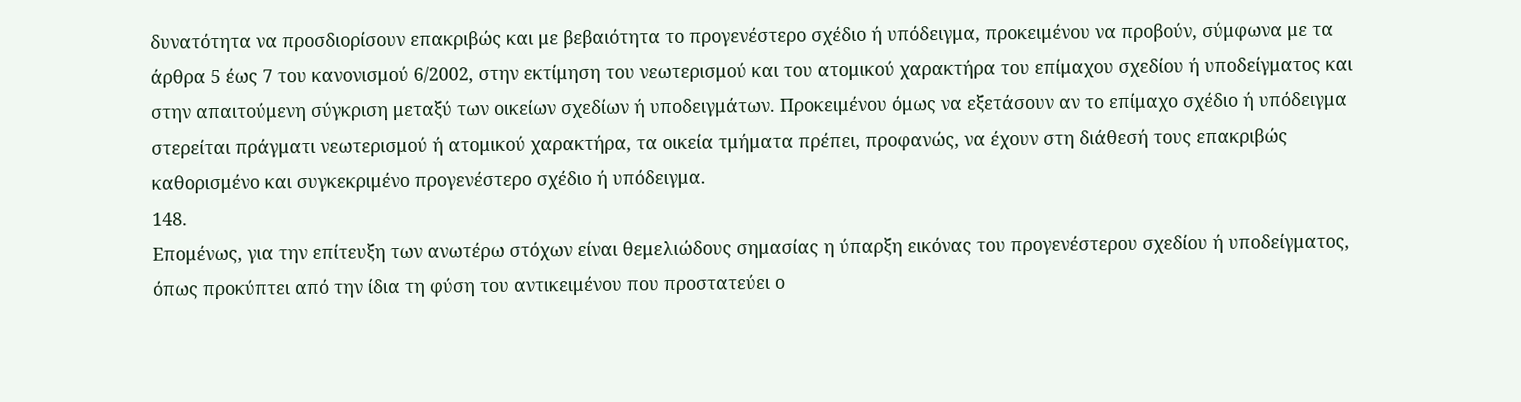δυνατότητα να προσδιορίσουν επακριβώς και με βεβαιότητα το προγενέστερο σχέδιο ή υπόδειγμα, προκειμένου να προβούν, σύμφωνα με τα άρθρα 5 έως 7 του κανονισμού 6/2002, στην εκτίμηση του νεωτερισμού και του ατομικού χαρακτήρα του επίμαχου σχεδίου ή υποδείγματος και στην απαιτούμενη σύγκριση μεταξύ των οικείων σχεδίων ή υποδειγμάτων. Προκειμένου όμως να εξετάσουν αν το επίμαχο σχέδιο ή υπόδειγμα στερείται πράγματι νεωτερισμού ή ατομικού χαρακτήρα, τα οικεία τμήματα πρέπει, προφανώς, να έχουν στη διάθεσή τους επακριβώς καθορισμένο και συγκεκριμένο προγενέστερο σχέδιο ή υπόδειγμα.
148.
Επομένως, για την επίτευξη των ανωτέρω στόχων είναι θεμελιώδους σημασίας η ύπαρξη εικόνας του προγενέστερου σχεδίου ή υποδείγματος, όπως προκύπτει από την ίδια τη φύση του αντικειμένου που προστατεύει ο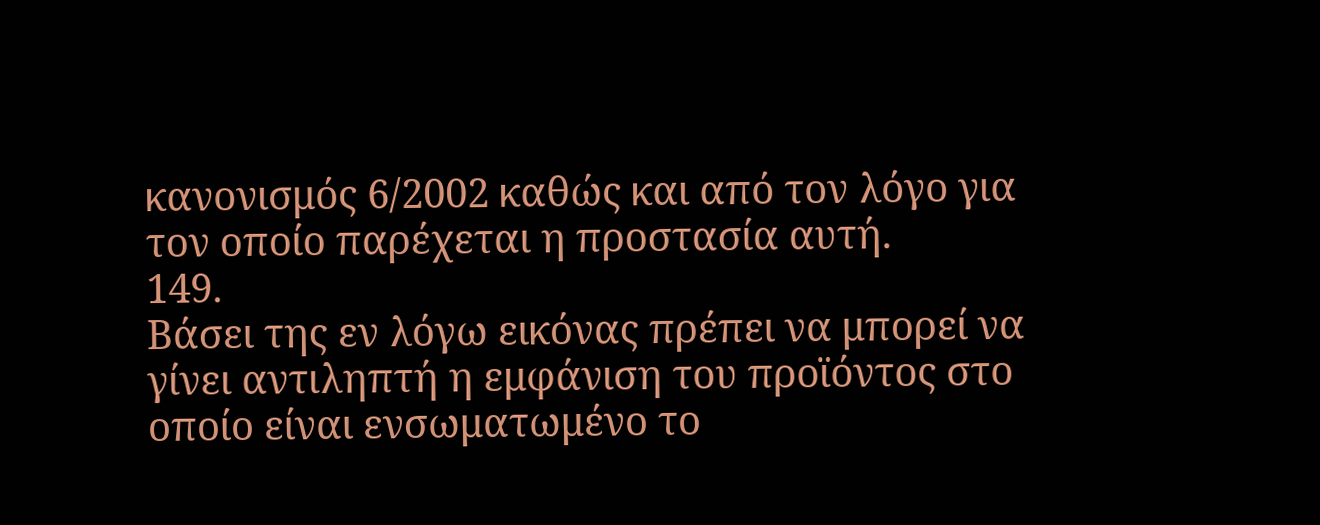κανονισμός 6/2002 καθώς και από τον λόγο για τον οποίο παρέχεται η προστασία αυτή.
149.
Βάσει της εν λόγω εικόνας πρέπει να μπορεί να γίνει αντιληπτή η εμφάνιση του προϊόντος στο οποίο είναι ενσωματωμένο το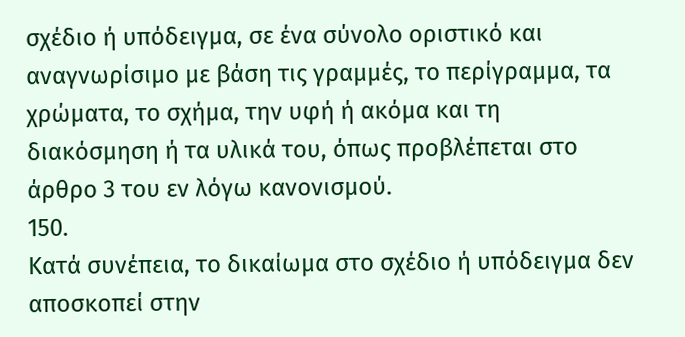σχέδιο ή υπόδειγμα, σε ένα σύνολο οριστικό και αναγνωρίσιμο με βάση τις γραμμές, το περίγραμμα, τα χρώματα, το σχήμα, την υφή ή ακόμα και τη διακόσμηση ή τα υλικά του, όπως προβλέπεται στο άρθρο 3 του εν λόγω κανονισμού.
150.
Κατά συνέπεια, το δικαίωμα στο σχέδιο ή υπόδειγμα δεν αποσκοπεί στην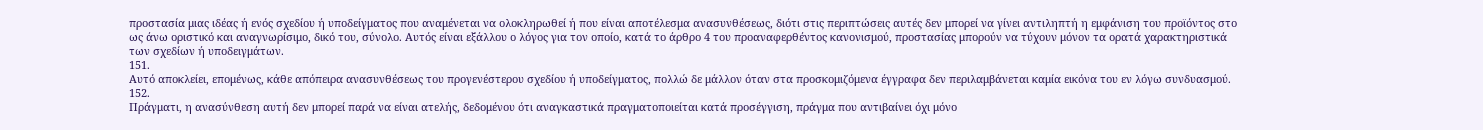προστασία μιας ιδέας ή ενός σχεδίου ή υποδείγματος που αναμένεται να ολοκληρωθεί ή που είναι αποτέλεσμα ανασυνθέσεως, διότι στις περιπτώσεις αυτές δεν μπορεί να γίνει αντιληπτή η εμφάνιση του προϊόντος στο ως άνω οριστικό και αναγνωρίσιμο, δικό του, σύνολο. Αυτός είναι εξάλλου ο λόγος για τον οποίο, κατά το άρθρο 4 του προαναφερθέντος κανονισμού, προστασίας μπορούν να τύχουν μόνον τα ορατά χαρακτηριστικά των σχεδίων ή υποδειγμάτων.
151.
Αυτό αποκλείει, επομένως, κάθε απόπειρα ανασυνθέσεως του προγενέστερου σχεδίου ή υποδείγματος, πολλώ δε μάλλον όταν στα προσκομιζόμενα έγγραφα δεν περιλαμβάνεται καμία εικόνα του εν λόγω συνδυασμού.
152.
Πράγματι, η ανασύνθεση αυτή δεν μπορεί παρά να είναι ατελής, δεδομένου ότι αναγκαστικά πραγματοποιείται κατά προσέγγιση, πράγμα που αντιβαίνει όχι μόνο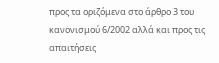προς τα οριζόμενα στο άρθρο 3 του κανονισμού 6/2002 αλλά και προς τις απαιτήσεις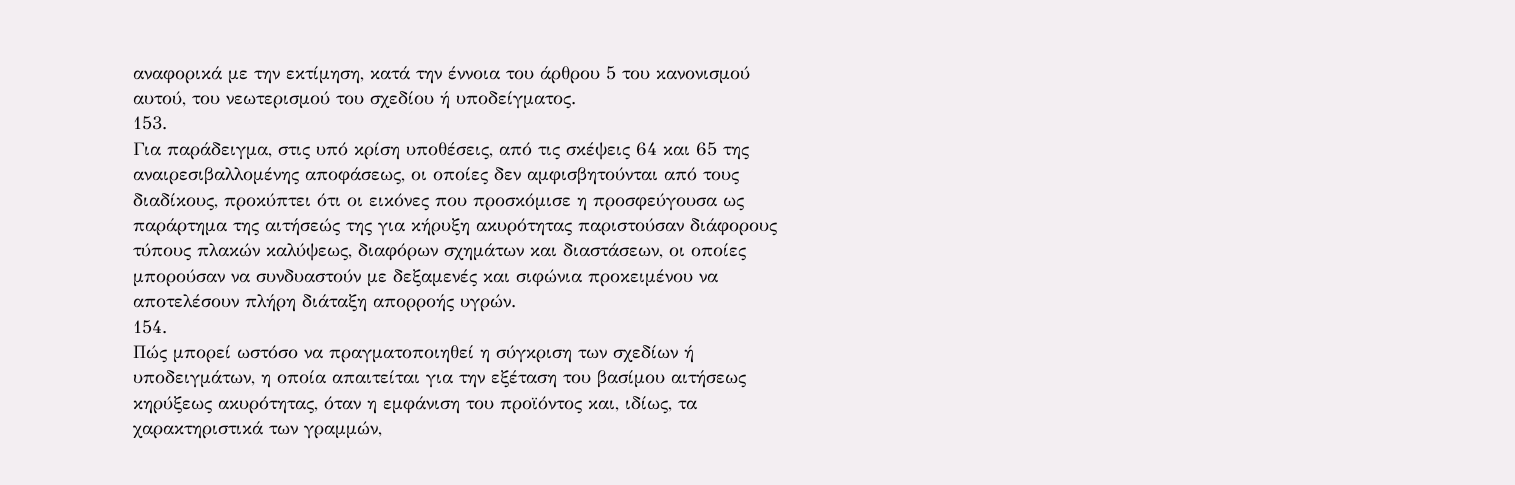αναφορικά με την εκτίμηση, κατά την έννοια του άρθρου 5 του κανονισμού αυτού, του νεωτερισμού του σχεδίου ή υποδείγματος.
153.
Για παράδειγμα, στις υπό κρίση υποθέσεις, από τις σκέψεις 64 και 65 της αναιρεσιβαλλομένης αποφάσεως, οι οποίες δεν αμφισβητούνται από τους διαδίκους, προκύπτει ότι οι εικόνες που προσκόμισε η προσφεύγουσα ως παράρτημα της αιτήσεώς της για κήρυξη ακυρότητας παριστούσαν διάφορους τύπους πλακών καλύψεως, διαφόρων σχημάτων και διαστάσεων, οι οποίες μπορούσαν να συνδυαστούν με δεξαμενές και σιφώνια προκειμένου να αποτελέσουν πλήρη διάταξη απορροής υγρών.
154.
Πώς μπορεί ωστόσο να πραγματοποιηθεί η σύγκριση των σχεδίων ή υποδειγμάτων, η οποία απαιτείται για την εξέταση του βασίμου αιτήσεως κηρύξεως ακυρότητας, όταν η εμφάνιση του προϊόντος και, ιδίως, τα χαρακτηριστικά των γραμμών,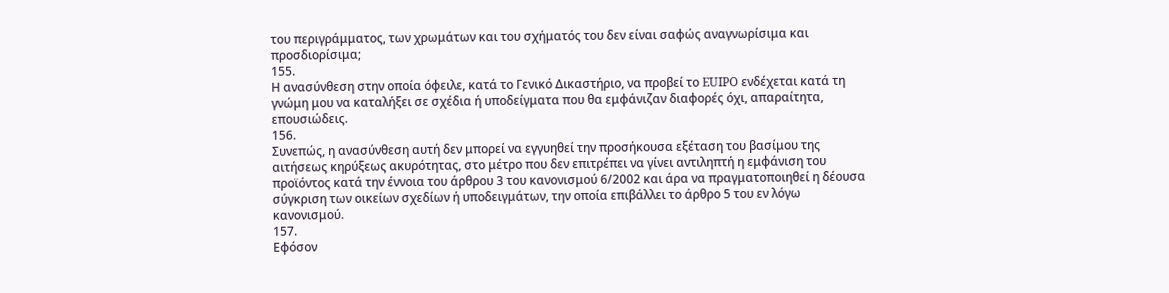του περιγράμματος, των χρωμάτων και του σχήματός του δεν είναι σαφώς αναγνωρίσιμα και προσδιορίσιμα;
155.
Η ανασύνθεση στην οποία όφειλε, κατά το Γενικό Δικαστήριο, να προβεί το EUIPO ενδέχεται κατά τη γνώμη μου να καταλήξει σε σχέδια ή υποδείγματα που θα εμφάνιζαν διαφορές όχι, απαραίτητα, επουσιώδεις.
156.
Συνεπώς, η ανασύνθεση αυτή δεν μπορεί να εγγυηθεί την προσήκουσα εξέταση του βασίμου της αιτήσεως κηρύξεως ακυρότητας, στο μέτρο που δεν επιτρέπει να γίνει αντιληπτή η εμφάνιση του προϊόντος κατά την έννοια του άρθρου 3 του κανονισμού 6/2002 και άρα να πραγματοποιηθεί η δέουσα σύγκριση των οικείων σχεδίων ή υποδειγμάτων, την οποία επιβάλλει το άρθρο 5 του εν λόγω κανονισμού.
157.
Εφόσον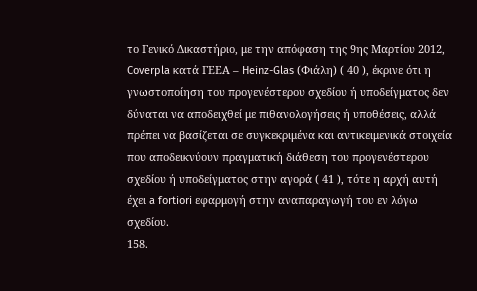το Γενικό Δικαστήριο, με την απόφαση της 9ης Μαρτίου 2012, Coverpla κατά ΓΕΕΑ – Heinz-Glas (Φιάλη) ( 40 ), έκρινε ότι η γνωστοποίηση του προγενέστερου σχεδίου ή υποδείγματος δεν δύναται να αποδειχθεί με πιθανολογήσεις ή υποθέσεις, αλλά πρέπει να βασίζεται σε συγκεκριμένα και αντικειμενικά στοιχεία που αποδεικνύουν πραγματική διάθεση του προγενέστερου σχεδίου ή υποδείγματος στην αγορά ( 41 ), τότε η αρχή αυτή έχει a fortiori εφαρμογή στην αναπαραγωγή του εν λόγω σχεδίου.
158.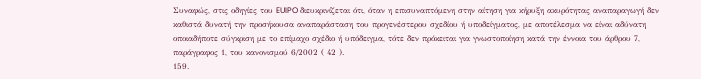Συναφώς, στις οδηγίες του EUIPO διευκρινίζεται ότι, όταν η επισυναπτόμενη στην αίτηση για κήρυξη ακυρότητας αναπαραγωγή δεν καθιστά δυνατή την προσήκουσα αναπαράσταση του προγενέστερου σχεδίου ή υποδείγματος, με αποτέλεσμα να είναι αδύνατη οποιαδήποτε σύγκριση με το επίμαχο σχέδιο ή υπόδειγμα, τότε δεν πρόκειται για γνωστοποίηση κατά την έννοια του άρθρου 7, παράγραφος 1, του κανονισμού 6/2002 ( 42 ).
159.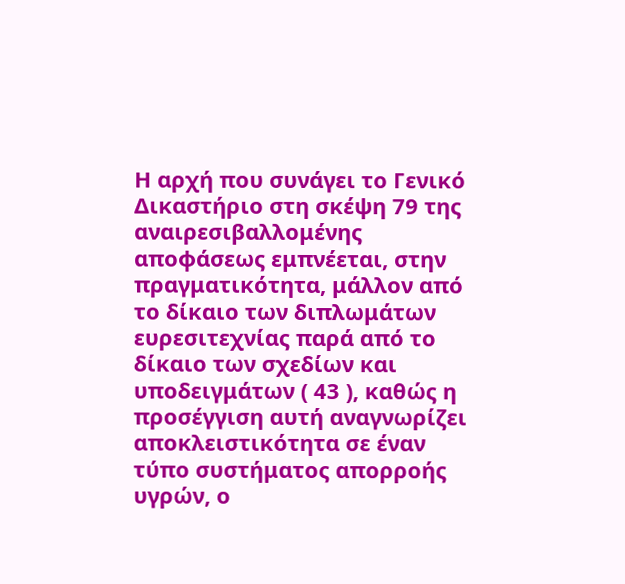Η αρχή που συνάγει το Γενικό Δικαστήριο στη σκέψη 79 της αναιρεσιβαλλομένης αποφάσεως εμπνέεται, στην πραγματικότητα, μάλλον από το δίκαιο των διπλωμάτων ευρεσιτεχνίας παρά από το δίκαιο των σχεδίων και υποδειγμάτων ( 43 ), καθώς η προσέγγιση αυτή αναγνωρίζει αποκλειστικότητα σε έναν τύπο συστήματος απορροής υγρών, ο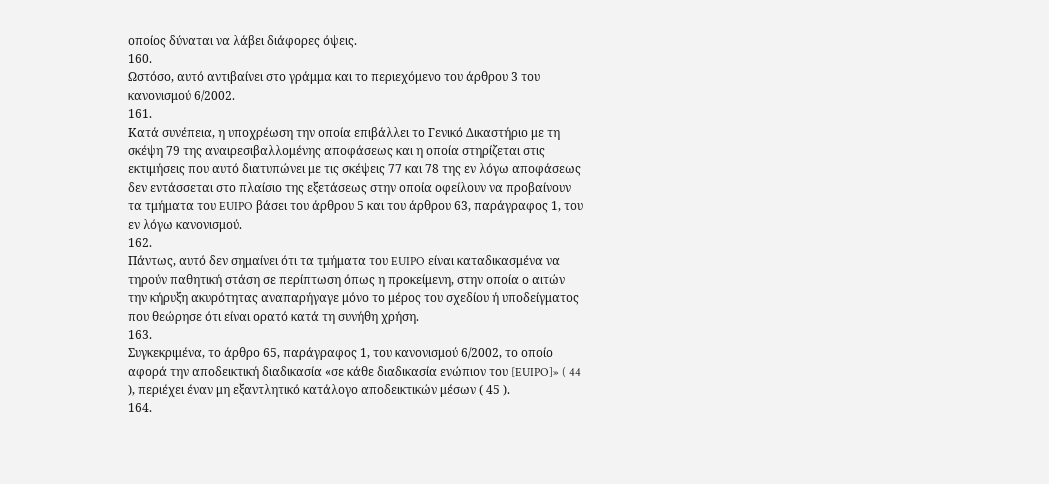οποίος δύναται να λάβει διάφορες όψεις.
160.
Ωστόσο, αυτό αντιβαίνει στο γράμμα και το περιεχόμενο του άρθρου 3 του κανονισμού 6/2002.
161.
Κατά συνέπεια, η υποχρέωση την οποία επιβάλλει το Γενικό Δικαστήριο με τη σκέψη 79 της αναιρεσιβαλλομένης αποφάσεως και η οποία στηρίζεται στις εκτιμήσεις που αυτό διατυπώνει με τις σκέψεις 77 και 78 της εν λόγω αποφάσεως δεν εντάσσεται στο πλαίσιο της εξετάσεως στην οποία οφείλουν να προβαίνουν τα τμήματα του EUIPO βάσει του άρθρου 5 και του άρθρου 63, παράγραφος 1, του εν λόγω κανονισμού.
162.
Πάντως, αυτό δεν σημαίνει ότι τα τμήματα του EUIPO είναι καταδικασμένα να τηρούν παθητική στάση σε περίπτωση όπως η προκείμενη, στην οποία ο αιτών την κήρυξη ακυρότητας αναπαρήγαγε μόνο το μέρος του σχεδίου ή υποδείγματος που θεώρησε ότι είναι ορατό κατά τη συνήθη χρήση.
163.
Συγκεκριμένα, το άρθρο 65, παράγραφος 1, του κανονισμού 6/2002, το οποίο αφορά την αποδεικτική διαδικασία «σε κάθε διαδικασία ενώπιον του [EUIPO]» ( 44 ), περιέχει έναν μη εξαντλητικό κατάλογο αποδεικτικών μέσων ( 45 ).
164.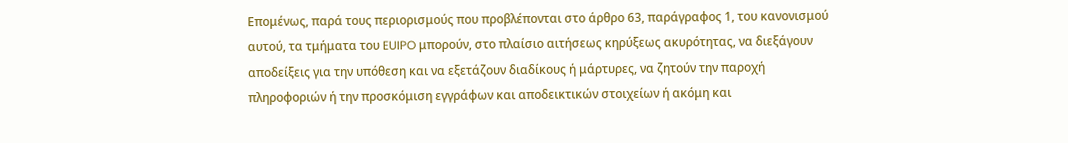Επομένως, παρά τους περιορισμούς που προβλέπονται στο άρθρο 63, παράγραφος 1, του κανονισμού αυτού, τα τμήματα του EUIPO μπορούν, στο πλαίσιο αιτήσεως κηρύξεως ακυρότητας, να διεξάγουν αποδείξεις για την υπόθεση και να εξετάζουν διαδίκους ή μάρτυρες, να ζητούν την παροχή πληροφοριών ή την προσκόμιση εγγράφων και αποδεικτικών στοιχείων ή ακόμη και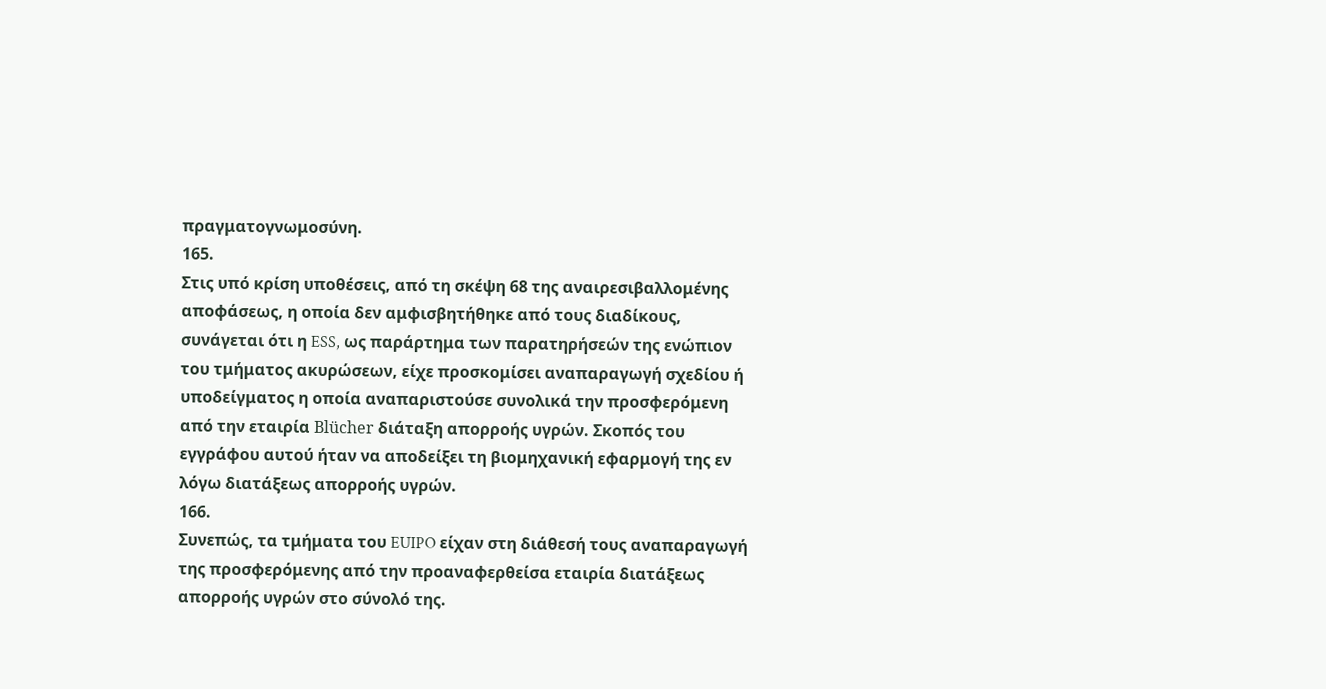πραγματογνωμοσύνη.
165.
Στις υπό κρίση υποθέσεις, από τη σκέψη 68 της αναιρεσιβαλλομένης αποφάσεως, η οποία δεν αμφισβητήθηκε από τους διαδίκους, συνάγεται ότι η ESS, ως παράρτημα των παρατηρήσεών της ενώπιον του τμήματος ακυρώσεων, είχε προσκομίσει αναπαραγωγή σχεδίου ή υποδείγματος η οποία αναπαριστούσε συνολικά την προσφερόμενη από την εταιρία Blücher διάταξη απορροής υγρών. Σκοπός του εγγράφου αυτού ήταν να αποδείξει τη βιομηχανική εφαρμογή της εν λόγω διατάξεως απορροής υγρών.
166.
Συνεπώς, τα τμήματα του EUIPO είχαν στη διάθεσή τους αναπαραγωγή της προσφερόμενης από την προαναφερθείσα εταιρία διατάξεως απορροής υγρών στο σύνολό της.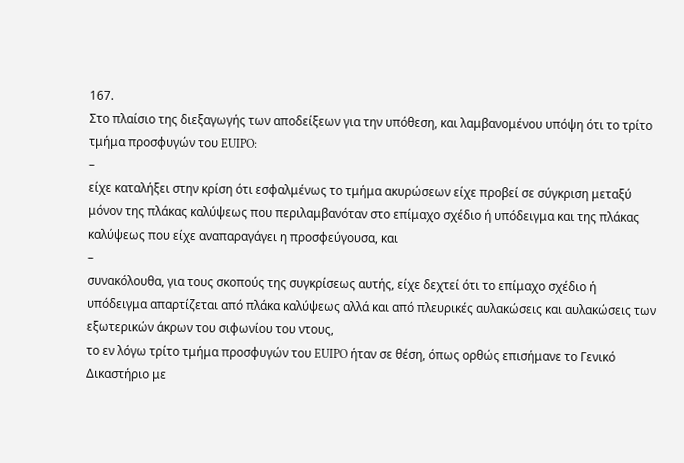167.
Στο πλαίσιο της διεξαγωγής των αποδείξεων για την υπόθεση, και λαμβανομένου υπόψη ότι το τρίτο τμήμα προσφυγών του EUIPO:
–
είχε καταλήξει στην κρίση ότι εσφαλμένως το τμήμα ακυρώσεων είχε προβεί σε σύγκριση μεταξύ μόνον της πλάκας καλύψεως που περιλαμβανόταν στο επίμαχο σχέδιο ή υπόδειγμα και της πλάκας καλύψεως που είχε αναπαραγάγει η προσφεύγουσα, και
–
συνακόλουθα, για τους σκοπούς της συγκρίσεως αυτής, είχε δεχτεί ότι το επίμαχο σχέδιο ή υπόδειγμα απαρτίζεται από πλάκα καλύψεως αλλά και από πλευρικές αυλακώσεις και αυλακώσεις των εξωτερικών άκρων του σιφωνίου του ντους,
το εν λόγω τρίτο τμήμα προσφυγών του EUIPO ήταν σε θέση, όπως ορθώς επισήμανε το Γενικό Δικαστήριο με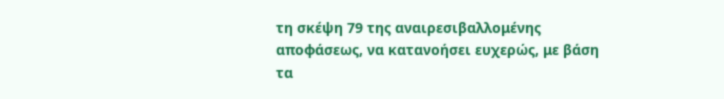τη σκέψη 79 της αναιρεσιβαλλομένης αποφάσεως, να κατανοήσει ευχερώς, με βάση τα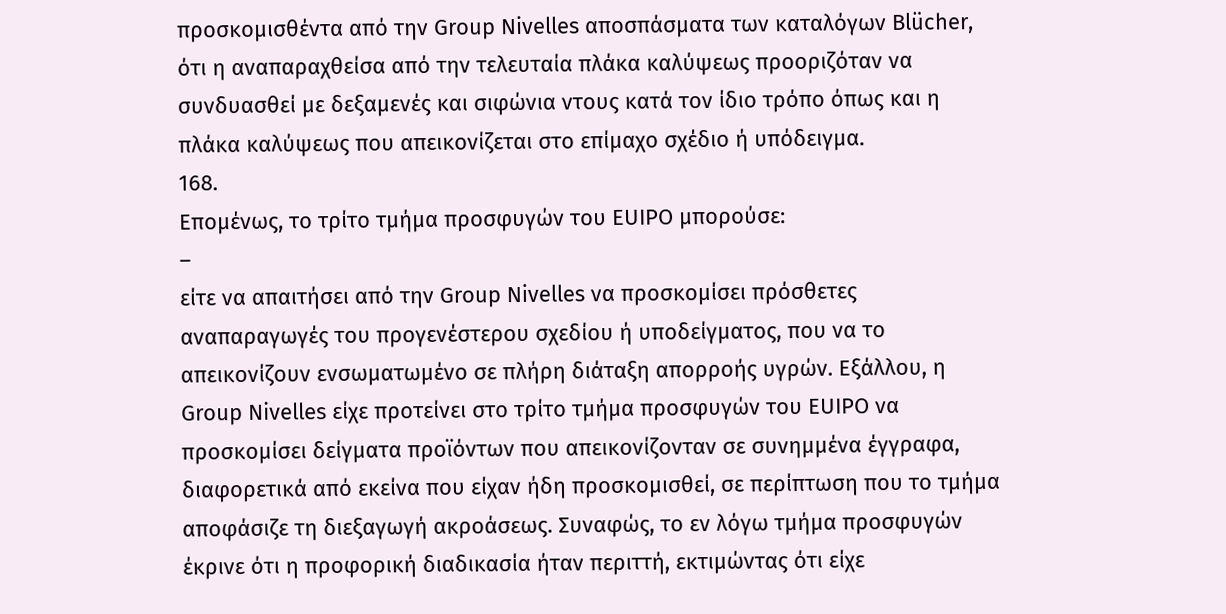προσκομισθέντα από την Group Nivelles αποσπάσματα των καταλόγων Blücher, ότι η αναπαραχθείσα από την τελευταία πλάκα καλύψεως προοριζόταν να συνδυασθεί με δεξαμενές και σιφώνια ντους κατά τον ίδιο τρόπο όπως και η πλάκα καλύψεως που απεικονίζεται στο επίμαχο σχέδιο ή υπόδειγμα.
168.
Επομένως, το τρίτο τμήμα προσφυγών του EUIPO μπορούσε:
–
είτε να απαιτήσει από την Group Nivelles να προσκομίσει πρόσθετες αναπαραγωγές του προγενέστερου σχεδίου ή υποδείγματος, που να το απεικονίζουν ενσωματωμένο σε πλήρη διάταξη απορροής υγρών. Εξάλλου, η Group Nivelles είχε προτείνει στο τρίτο τμήμα προσφυγών του EUIPO να προσκομίσει δείγματα προϊόντων που απεικονίζονταν σε συνημμένα έγγραφα, διαφορετικά από εκείνα που είχαν ήδη προσκομισθεί, σε περίπτωση που το τμήμα αποφάσιζε τη διεξαγωγή ακροάσεως. Συναφώς, το εν λόγω τμήμα προσφυγών έκρινε ότι η προφορική διαδικασία ήταν περιττή, εκτιμώντας ότι είχε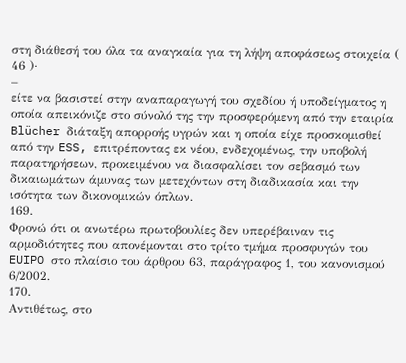στη διάθεσή του όλα τα αναγκαία για τη λήψη αποφάσεως στοιχεία ( 46 )·
–
είτε να βασιστεί στην αναπαραγωγή του σχεδίου ή υποδείγματος η οποία απεικόνιζε στο σύνολό της την προσφερόμενη από την εταιρία Blücher διάταξη απορροής υγρών και η οποία είχε προσκομισθεί από την ESS, επιτρέποντας εκ νέου, ενδεχομένως, την υποβολή παρατηρήσεων, προκειμένου να διασφαλίσει τον σεβασμό των δικαιωμάτων άμυνας των μετεχόντων στη διαδικασία και την ισότητα των δικονομικών όπλων.
169.
Φρονώ ότι οι ανωτέρω πρωτοβουλίες δεν υπερέβαιναν τις αρμοδιότητες που απονέμονται στο τρίτο τμήμα προσφυγών του EUIPO στο πλαίσιο του άρθρου 63, παράγραφος 1, του κανονισμού 6/2002.
170.
Αντιθέτως, στο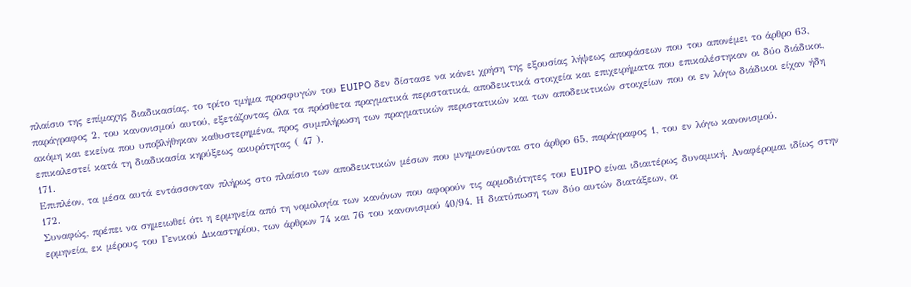πλαίσιο της επίμαχης διαδικασίας, το τρίτο τμήμα προσφυγών του EUIPO δεν δίστασε να κάνει χρήση της εξουσίας λήψεως αποφάσεων που του απονέμει το άρθρο 63, παράγραφος 2, του κανονισμού αυτού, εξετάζοντας όλα τα πρόσθετα πραγματικά περιστατικά, αποδεικτικά στοιχεία και επιχειρήματα που επικαλέστηκαν οι δύο διάδικοι, ακόμη και εκείνα που υποβλήθηκαν καθυστερημένα, προς συμπλήρωση των πραγματικών περιστατικών και των αποδεικτικών στοιχείων που οι εν λόγω διάδικοι είχαν ήδη επικαλεστεί κατά τη διαδικασία κηρύξεως ακυρότητας ( 47 ).
171.
Επιπλέον, τα μέσα αυτά εντάσσονταν πλήρως στο πλαίσιο των αποδεικτικών μέσων που μνημονεύονται στο άρθρο 65, παράγραφος 1, του εν λόγω κανονισμού.
172.
Συναφώς, πρέπει να σημειωθεί ότι η ερμηνεία από τη νομολογία των κανόνων που αφορούν τις αρμοδιότητες του EUIPO είναι ιδιαιτέρως δυναμική. Αναφέρομαι ιδίως στην ερμηνεία, εκ μέρους του Γενικού Δικαστηρίου, των άρθρων 74 και 76 του κανονισμού 40/94. Η διατύπωση των δύο αυτών διατάξεων, οι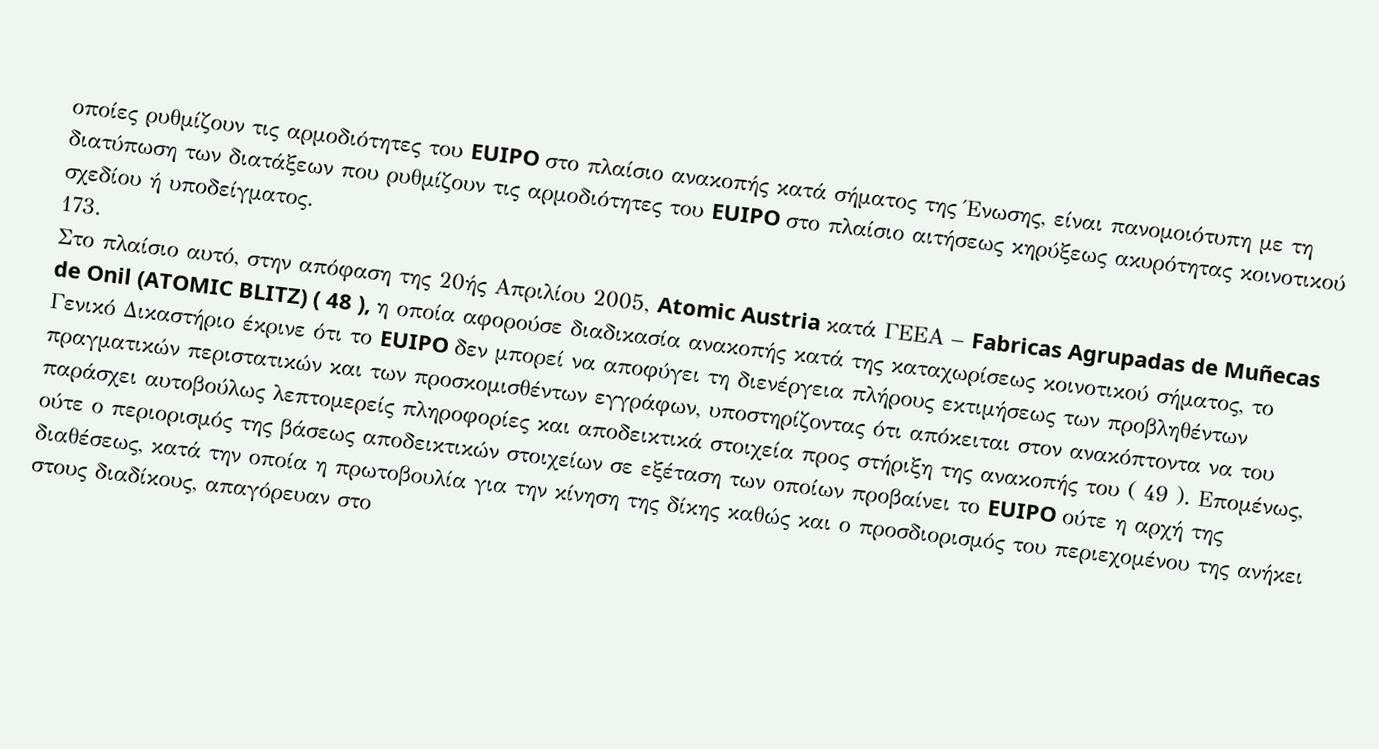οποίες ρυθμίζουν τις αρμοδιότητες του EUIPO στο πλαίσιο ανακοπής κατά σήματος της Ένωσης, είναι πανομοιότυπη με τη διατύπωση των διατάξεων που ρυθμίζουν τις αρμοδιότητες του EUIPO στο πλαίσιο αιτήσεως κηρύξεως ακυρότητας κοινοτικού σχεδίου ή υποδείγματος.
173.
Στο πλαίσιο αυτό, στην απόφαση της 20ής Απριλίου 2005, Atomic Austria κατά ΓΕΕΑ – Fabricas Agrupadas de Muñecas de Onil (ATOMIC BLITZ) ( 48 ), η οποία αφορούσε διαδικασία ανακοπής κατά της καταχωρίσεως κοινοτικού σήματος, το Γενικό Δικαστήριο έκρινε ότι το EUIPO δεν μπορεί να αποφύγει τη διενέργεια πλήρους εκτιμήσεως των προβληθέντων πραγματικών περιστατικών και των προσκομισθέντων εγγράφων, υποστηρίζοντας ότι απόκειται στον ανακόπτοντα να του παράσχει αυτοβούλως λεπτομερείς πληροφορίες και αποδεικτικά στοιχεία προς στήριξη της ανακοπής του ( 49 ). Επομένως, ούτε ο περιορισμός της βάσεως αποδεικτικών στοιχείων σε εξέταση των οποίων προβαίνει το EUIPO ούτε η αρχή της διαθέσεως, κατά την οποία η πρωτοβουλία για την κίνηση της δίκης καθώς και ο προσδιορισμός του περιεχομένου της ανήκει στους διαδίκους, απαγόρευαν στο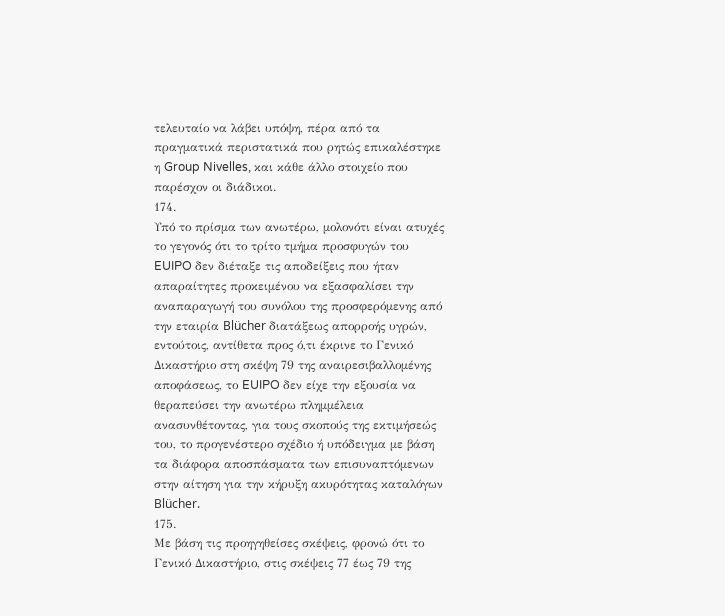τελευταίο να λάβει υπόψη, πέρα από τα πραγματικά περιστατικά που ρητώς επικαλέστηκε η Group Nivelles, και κάθε άλλο στοιχείο που παρέσχον οι διάδικοι.
174.
Υπό το πρίσμα των ανωτέρω, μολονότι είναι ατυχές το γεγονός ότι το τρίτο τμήμα προσφυγών του EUIPO δεν διέταξε τις αποδείξεις που ήταν απαραίτητες προκειμένου να εξασφαλίσει την αναπαραγωγή του συνόλου της προσφερόμενης από την εταιρία Blücher διατάξεως απορροής υγρών, εντούτοις, αντίθετα προς ό,τι έκρινε το Γενικό Δικαστήριο στη σκέψη 79 της αναιρεσιβαλλομένης αποφάσεως, το EUIPO δεν είχε την εξουσία να θεραπεύσει την ανωτέρω πλημμέλεια ανασυνθέτοντας, για τους σκοπούς της εκτιμήσεώς του, το προγενέστερο σχέδιο ή υπόδειγμα με βάση τα διάφορα αποσπάσματα των επισυναπτόμενων στην αίτηση για την κήρυξη ακυρότητας καταλόγων Blücher.
175.
Με βάση τις προηγηθείσες σκέψεις, φρονώ ότι το Γενικό Δικαστήριο, στις σκέψεις 77 έως 79 της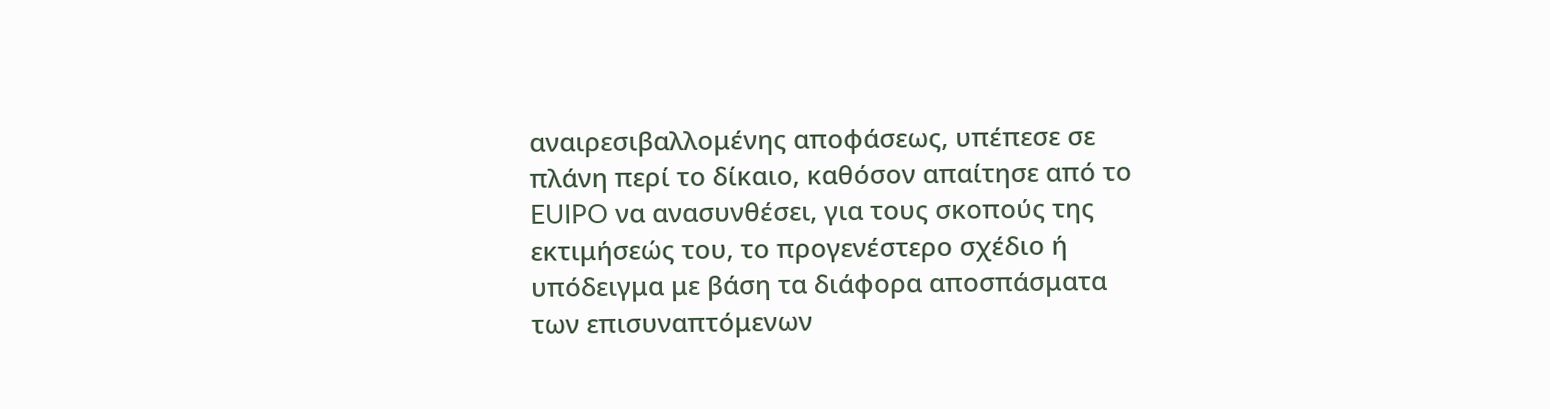αναιρεσιβαλλομένης αποφάσεως, υπέπεσε σε πλάνη περί το δίκαιο, καθόσον απαίτησε από το EUIPO να ανασυνθέσει, για τους σκοπούς της εκτιμήσεώς του, το προγενέστερο σχέδιο ή υπόδειγμα με βάση τα διάφορα αποσπάσματα των επισυναπτόμενων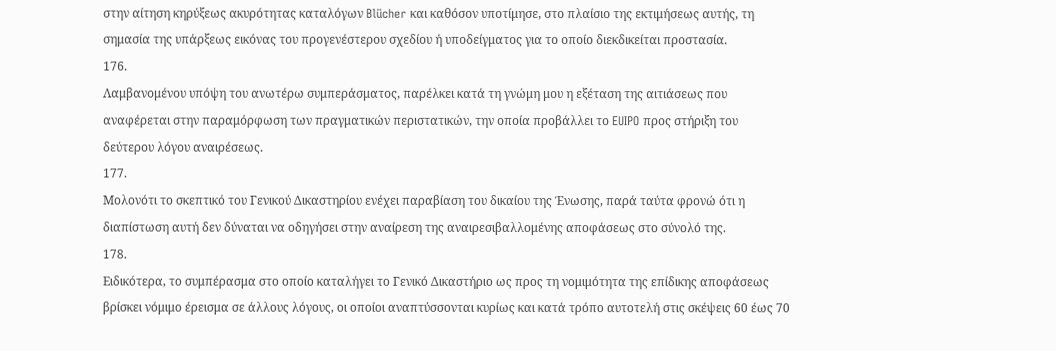στην αίτηση κηρύξεως ακυρότητας καταλόγων Blücher και καθόσον υποτίμησε, στο πλαίσιο της εκτιμήσεως αυτής, τη σημασία της υπάρξεως εικόνας του προγενέστερου σχεδίου ή υποδείγματος για το οποίο διεκδικείται προστασία.
176.
Λαμβανομένου υπόψη του ανωτέρω συμπεράσματος, παρέλκει κατά τη γνώμη μου η εξέταση της αιτιάσεως που αναφέρεται στην παραμόρφωση των πραγματικών περιστατικών, την οποία προβάλλει το EUIPO προς στήριξη του δεύτερου λόγου αναιρέσεως.
177.
Μολονότι το σκεπτικό του Γενικού Δικαστηρίου ενέχει παραβίαση του δικαίου της Ένωσης, παρά ταύτα φρονώ ότι η διαπίστωση αυτή δεν δύναται να οδηγήσει στην αναίρεση της αναιρεσιβαλλομένης αποφάσεως στο σύνολό της.
178.
Ειδικότερα, το συμπέρασμα στο οποίο καταλήγει το Γενικό Δικαστήριο ως προς τη νομιμότητα της επίδικης αποφάσεως βρίσκει νόμιμο έρεισμα σε άλλους λόγους, οι οποίοι αναπτύσσονται κυρίως και κατά τρόπο αυτοτελή στις σκέψεις 60 έως 70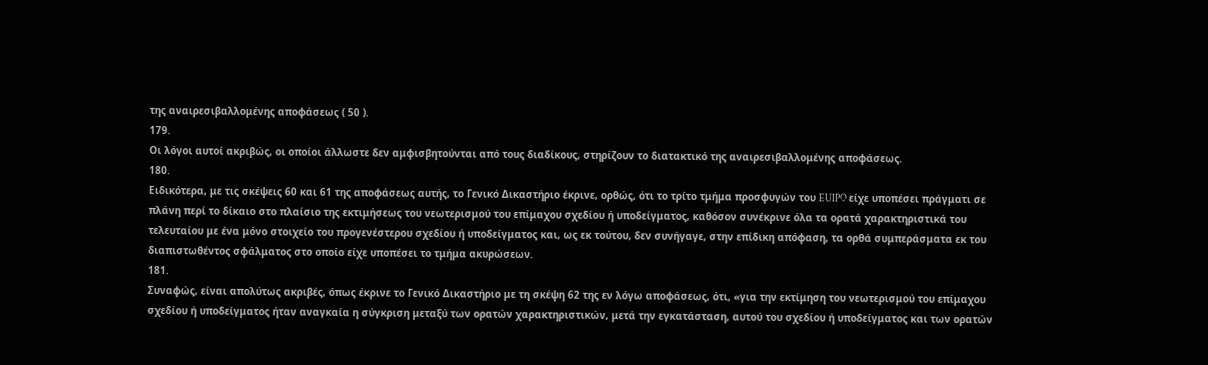της αναιρεσιβαλλομένης αποφάσεως ( 50 ).
179.
Οι λόγοι αυτοί ακριβώς, οι οποίοι άλλωστε δεν αμφισβητούνται από τους διαδίκους, στηρίζουν το διατακτικό της αναιρεσιβαλλομένης αποφάσεως.
180.
Ειδικότερα, με τις σκέψεις 60 και 61 της αποφάσεως αυτής, το Γενικό Δικαστήριο έκρινε, ορθώς, ότι το τρίτο τμήμα προσφυγών του EUIPO είχε υποπέσει πράγματι σε πλάνη περί το δίκαιο στο πλαίσιο της εκτιμήσεως του νεωτερισμού του επίμαχου σχεδίου ή υποδείγματος, καθόσον συνέκρινε όλα τα ορατά χαρακτηριστικά του τελευταίου με ένα μόνο στοιχείο του προγενέστερου σχεδίου ή υποδείγματος και, ως εκ τούτου, δεν συνήγαγε, στην επίδικη απόφαση, τα ορθά συμπεράσματα εκ του διαπιστωθέντος σφάλματος στο οποίο είχε υποπέσει το τμήμα ακυρώσεων.
181.
Συναφώς, είναι απολύτως ακριβές, όπως έκρινε το Γενικό Δικαστήριο με τη σκέψη 62 της εν λόγω αποφάσεως, ότι, «για την εκτίμηση του νεωτερισμού του επίμαχου σχεδίου ή υποδείγματος ήταν αναγκαία η σύγκριση μεταξύ των ορατών χαρακτηριστικών, μετά την εγκατάσταση, αυτού του σχεδίου ή υποδείγματος και των ορατών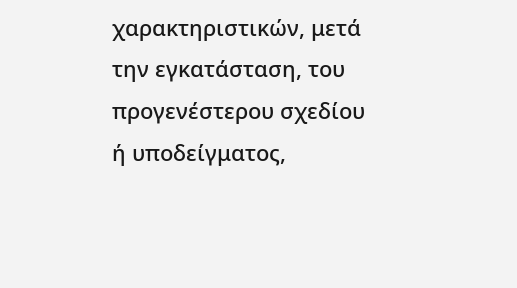χαρακτηριστικών, μετά την εγκατάσταση, του προγενέστερου σχεδίου ή υποδείγματος,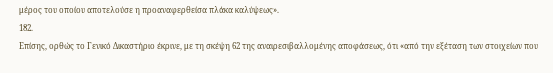μέρος του οποίου αποτελούσε η προαναφερθείσα πλάκα καλύψεως».
182.
Επίσης, ορθώς το Γενικό Δικαστήριο έκρινε, με τη σκέψη 62 της αναιρεσιβαλλομένης αποφάσεως, ότι «από την εξέταση των στοιχείων που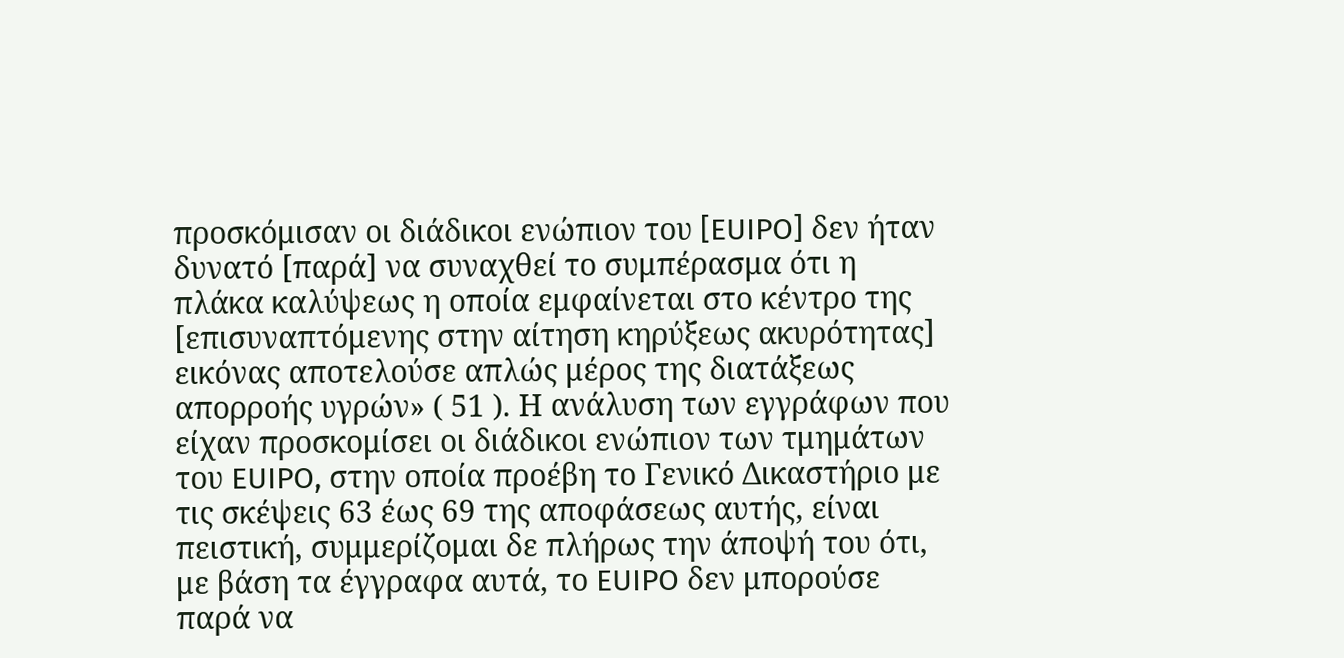προσκόμισαν οι διάδικοι ενώπιον του [EUIPO] δεν ήταν δυνατό [παρά] να συναχθεί το συμπέρασμα ότι η πλάκα καλύψεως η οποία εμφαίνεται στο κέντρο της [επισυναπτόμενης στην αίτηση κηρύξεως ακυρότητας] εικόνας αποτελούσε απλώς μέρος της διατάξεως απορροής υγρών» ( 51 ). Η ανάλυση των εγγράφων που είχαν προσκομίσει οι διάδικοι ενώπιον των τμημάτων του EUIPO, στην οποία προέβη το Γενικό Δικαστήριο με τις σκέψεις 63 έως 69 της αποφάσεως αυτής, είναι πειστική, συμμερίζομαι δε πλήρως την άποψή του ότι, με βάση τα έγγραφα αυτά, το EUIPO δεν μπορούσε παρά να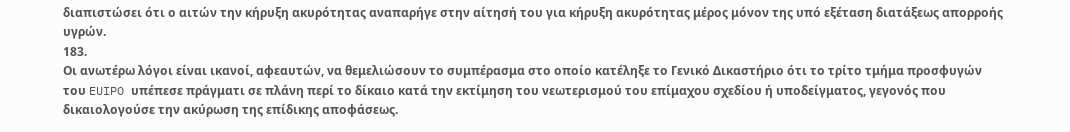διαπιστώσει ότι ο αιτών την κήρυξη ακυρότητας αναπαρήγε στην αίτησή του για κήρυξη ακυρότητας μέρος μόνον της υπό εξέταση διατάξεως απορροής υγρών.
183.
Οι ανωτέρω λόγοι είναι ικανοί, αφεαυτών, να θεμελιώσουν το συμπέρασμα στο οποίο κατέληξε το Γενικό Δικαστήριο ότι το τρίτο τμήμα προσφυγών του EUIPO υπέπεσε πράγματι σε πλάνη περί το δίκαιο κατά την εκτίμηση του νεωτερισμού του επίμαχου σχεδίου ή υποδείγματος, γεγονός που δικαιολογούσε την ακύρωση της επίδικης αποφάσεως.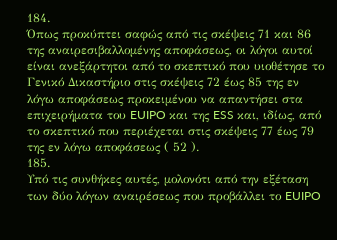184.
Όπως προκύπτει σαφώς από τις σκέψεις 71 και 86 της αναιρεσιβαλλομένης αποφάσεως, οι λόγοι αυτοί είναι ανεξάρτητοι από το σκεπτικό που υιοθέτησε το Γενικό Δικαστήριο στις σκέψεις 72 έως 85 της εν λόγω αποφάσεως προκειμένου να απαντήσει στα επιχειρήματα του EUIPO και της ESS και, ιδίως, από το σκεπτικό που περιέχεται στις σκέψεις 77 έως 79 της εν λόγω αποφάσεως ( 52 ).
185.
Υπό τις συνθήκες αυτές, μολονότι από την εξέταση των δύο λόγων αναιρέσεως που προβάλλει το EUIPO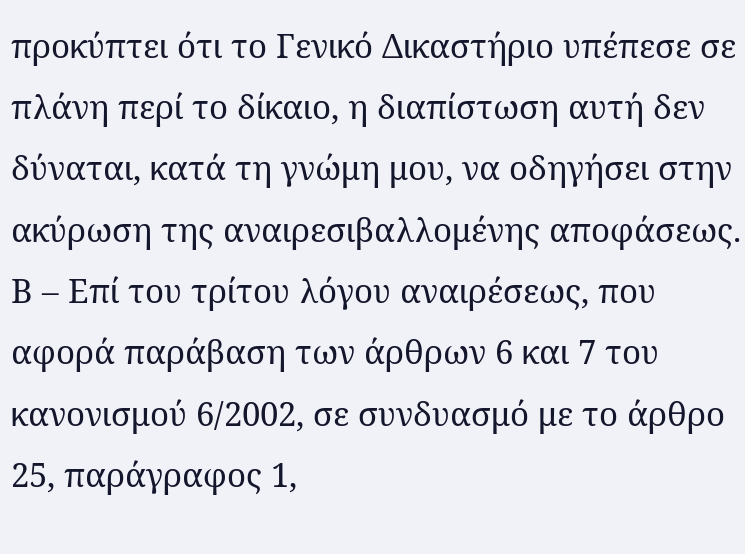προκύπτει ότι το Γενικό Δικαστήριο υπέπεσε σε πλάνη περί το δίκαιο, η διαπίστωση αυτή δεν δύναται, κατά τη γνώμη μου, να οδηγήσει στην ακύρωση της αναιρεσιβαλλομένης αποφάσεως.
Β – Επί του τρίτου λόγου αναιρέσεως, που αφορά παράβαση των άρθρων 6 και 7 του κανονισμού 6/2002, σε συνδυασμό με το άρθρο 25, παράγραφος 1,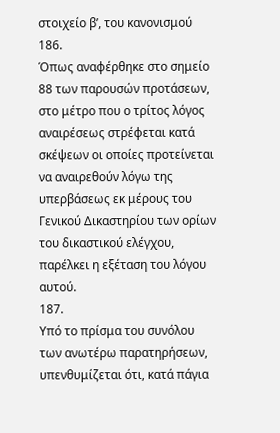στοιχείο βʹ, του κανονισμού
186.
Όπως αναφέρθηκε στο σημείο 88 των παρουσών προτάσεων, στο μέτρο που ο τρίτος λόγος αναιρέσεως στρέφεται κατά σκέψεων οι οποίες προτείνεται να αναιρεθούν λόγω της υπερβάσεως εκ μέρους του Γενικού Δικαστηρίου των ορίων του δικαστικού ελέγχου, παρέλκει η εξέταση του λόγου αυτού.
187.
Υπό το πρίσμα του συνόλου των ανωτέρω παρατηρήσεων, υπενθυμίζεται ότι, κατά πάγια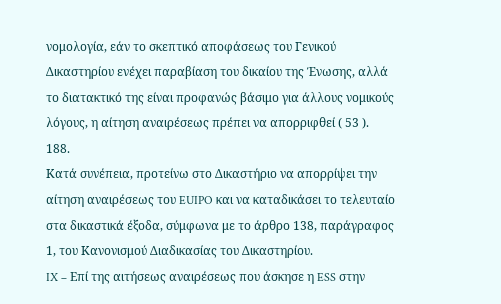νομολογία, εάν το σκεπτικό αποφάσεως του Γενικού Δικαστηρίου ενέχει παραβίαση του δικαίου της Ένωσης, αλλά το διατακτικό της είναι προφανώς βάσιμο για άλλους νομικούς λόγους, η αίτηση αναιρέσεως πρέπει να απορριφθεί ( 53 ).
188.
Κατά συνέπεια, προτείνω στο Δικαστήριο να απορρίψει την αίτηση αναιρέσεως του EUIPO και να καταδικάσει το τελευταίο στα δικαστικά έξοδα, σύμφωνα με το άρθρο 138, παράγραφος 1, του Κανονισμού Διαδικασίας του Δικαστηρίου.
IX – Επί της αιτήσεως αναιρέσεως που άσκησε η ESS στην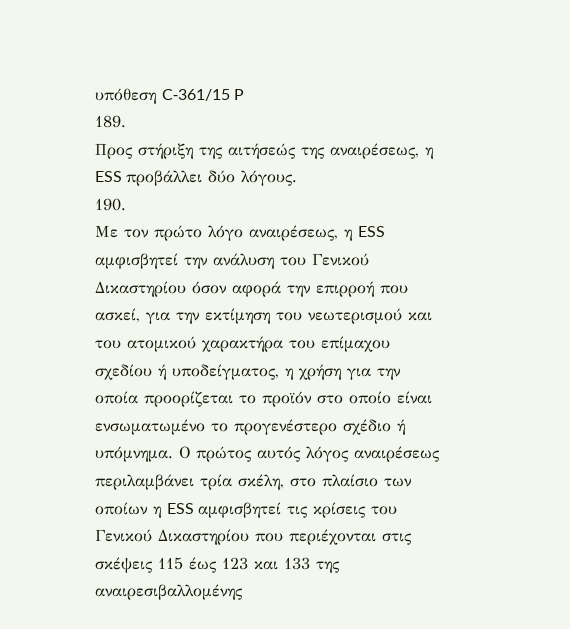υπόθεση C‑361/15 P
189.
Προς στήριξη της αιτήσεώς της αναιρέσεως, η ESS προβάλλει δύο λόγους.
190.
Με τον πρώτο λόγο αναιρέσεως, η ESS αμφισβητεί την ανάλυση του Γενικού Δικαστηρίου όσον αφορά την επιρροή που ασκεί, για την εκτίμηση του νεωτερισμού και του ατομικού χαρακτήρα του επίμαχου σχεδίου ή υποδείγματος, η χρήση για την οποία προορίζεται το προϊόν στο οποίο είναι ενσωματωμένο το προγενέστερο σχέδιο ή υπόμνημα. Ο πρώτος αυτός λόγος αναιρέσεως περιλαμβάνει τρία σκέλη, στο πλαίσιο των οποίων η ESS αμφισβητεί τις κρίσεις του Γενικού Δικαστηρίου που περιέχονται στις σκέψεις 115 έως 123 και 133 της αναιρεσιβαλλομένης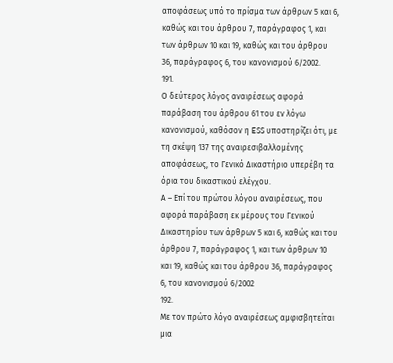αποφάσεως υπό το πρίσμα των άρθρων 5 και 6, καθώς και του άρθρου 7, παράγραφος 1, και των άρθρων 10 και 19, καθώς και του άρθρου 36, παράγραφος 6, του κανονισμού 6/2002.
191.
Ο δεύτερος λόγος αναιρέσεως αφορά παράβαση του άρθρου 61 του εν λόγω κανονισμού, καθόσον η ESS υποστηρίζει ότι, με τη σκέψη 137 της αναιρεσιβαλλομένης αποφάσεως, το Γενικό Δικαστήριο υπερέβη τα όρια του δικαστικού ελέγχου.
Α – Επί του πρώτου λόγου αναιρέσεως, που αφορά παράβαση εκ μέρους του Γενικού Δικαστηρίου των άρθρων 5 και 6, καθώς και του άρθρου 7, παράγραφος 1, και των άρθρων 10 και 19, καθώς και του άρθρου 36, παράγραφος 6, του κανονισμού 6/2002
192.
Με τον πρώτο λόγο αναιρέσεως αμφισβητείται μια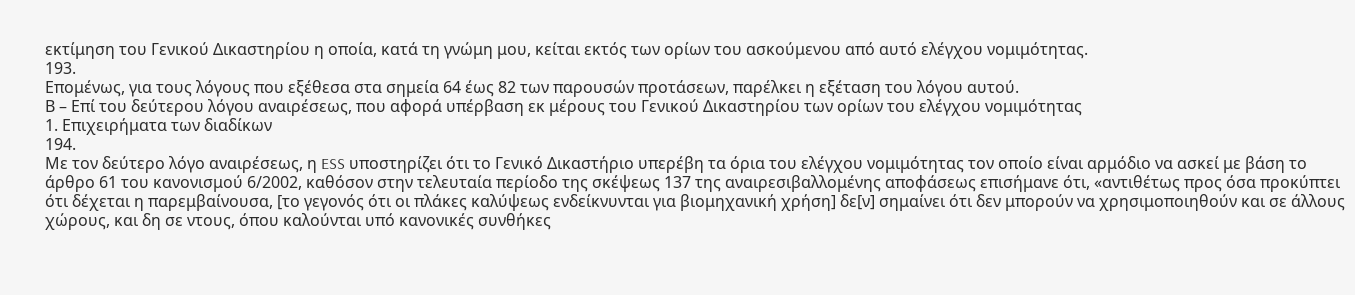εκτίμηση του Γενικού Δικαστηρίου η οποία, κατά τη γνώμη μου, κείται εκτός των ορίων του ασκούμενου από αυτό ελέγχου νομιμότητας.
193.
Επομένως, για τους λόγους που εξέθεσα στα σημεία 64 έως 82 των παρουσών προτάσεων, παρέλκει η εξέταση του λόγου αυτού.
Β – Επί του δεύτερου λόγου αναιρέσεως, που αφορά υπέρβαση εκ μέρους του Γενικού Δικαστηρίου των ορίων του ελέγχου νομιμότητας
1. Επιχειρήματα των διαδίκων
194.
Με τον δεύτερο λόγο αναιρέσεως, η ESS υποστηρίζει ότι το Γενικό Δικαστήριο υπερέβη τα όρια του ελέγχου νομιμότητας τον οποίο είναι αρμόδιο να ασκεί με βάση το άρθρο 61 του κανονισμού 6/2002, καθόσον στην τελευταία περίοδο της σκέψεως 137 της αναιρεσιβαλλομένης αποφάσεως επισήμανε ότι, «αντιθέτως προς όσα προκύπτει ότι δέχεται η παρεμβαίνουσα, [το γεγονός ότι οι πλάκες καλύψεως ενδείκνυνται για βιομηχανική χρήση] δε[ν] σημαίνει ότι δεν μπορούν να χρησιμοποιηθούν και σε άλλους χώρους, και δη σε ντους, όπου καλούνται υπό κανονικές συνθήκες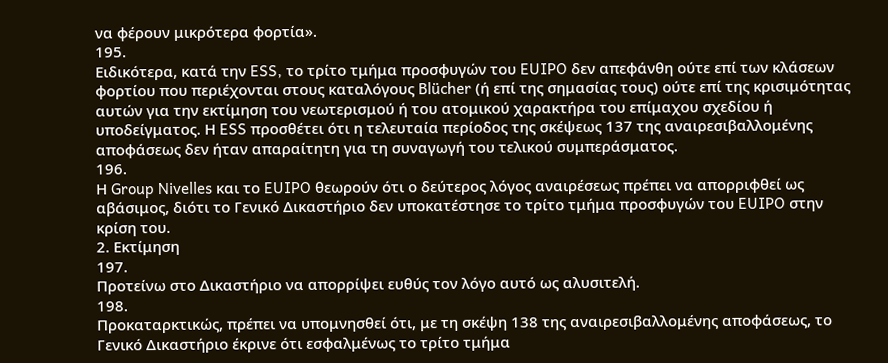να φέρουν μικρότερα φορτία».
195.
Ειδικότερα, κατά την ESS, το τρίτο τμήμα προσφυγών του EUIPO δεν απεφάνθη ούτε επί των κλάσεων φορτίου που περιέχονται στους καταλόγους Blücher (ή επί της σημασίας τους) ούτε επί της κρισιμότητας αυτών για την εκτίμηση του νεωτερισμού ή του ατομικού χαρακτήρα του επίμαχου σχεδίου ή υποδείγματος. Η ESS προσθέτει ότι η τελευταία περίοδος της σκέψεως 137 της αναιρεσιβαλλομένης αποφάσεως δεν ήταν απαραίτητη για τη συναγωγή του τελικού συμπεράσματος.
196.
Η Group Nivelles και το EUIPO θεωρούν ότι ο δεύτερος λόγος αναιρέσεως πρέπει να απορριφθεί ως αβάσιμος, διότι το Γενικό Δικαστήριο δεν υποκατέστησε το τρίτο τμήμα προσφυγών του EUIPO στην κρίση του.
2. Εκτίμηση
197.
Προτείνω στο Δικαστήριο να απορρίψει ευθύς τον λόγο αυτό ως αλυσιτελή.
198.
Προκαταρκτικώς, πρέπει να υπομνησθεί ότι, με τη σκέψη 138 της αναιρεσιβαλλομένης αποφάσεως, το Γενικό Δικαστήριο έκρινε ότι εσφαλμένως το τρίτο τμήμα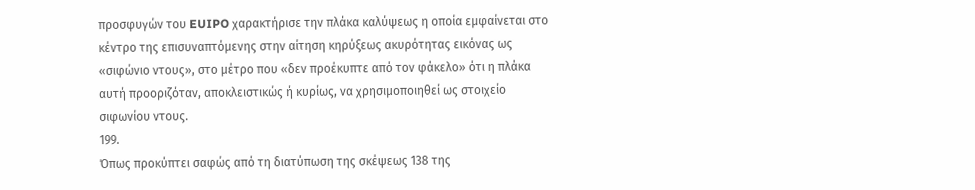προσφυγών του EUIPO χαρακτήρισε την πλάκα καλύψεως η οποία εμφαίνεται στο κέντρο της επισυναπτόμενης στην αίτηση κηρύξεως ακυρότητας εικόνας ως «σιφώνιο ντους», στο μέτρο που «δεν προέκυπτε από τον φάκελο» ότι η πλάκα αυτή προοριζόταν, αποκλειστικώς ή κυρίως, να χρησιμοποιηθεί ως στοιχείο σιφωνίου ντους.
199.
Όπως προκύπτει σαφώς από τη διατύπωση της σκέψεως 138 της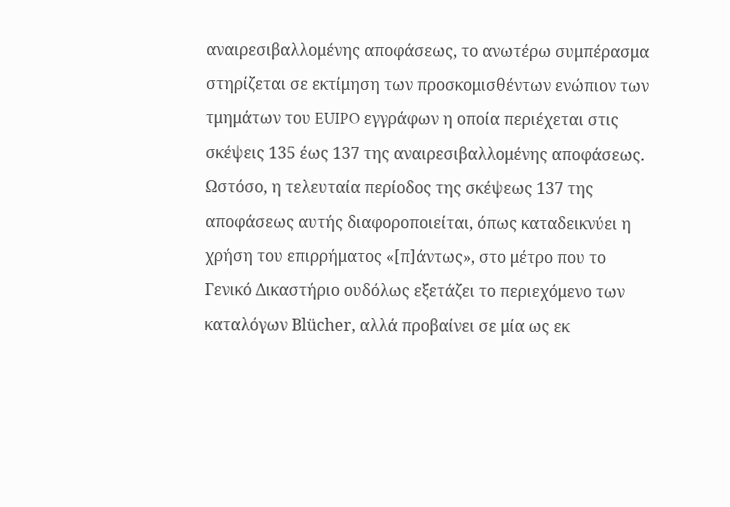αναιρεσιβαλλομένης αποφάσεως, το ανωτέρω συμπέρασμα στηρίζεται σε εκτίμηση των προσκομισθέντων ενώπιον των τμημάτων του EUIPO εγγράφων η οποία περιέχεται στις σκέψεις 135 έως 137 της αναιρεσιβαλλομένης αποφάσεως. Ωστόσο, η τελευταία περίοδος της σκέψεως 137 της αποφάσεως αυτής διαφοροποιείται, όπως καταδεικνύει η χρήση του επιρρήματος «[π]άντως», στο μέτρο που το Γενικό Δικαστήριο ουδόλως εξετάζει το περιεχόμενο των καταλόγων Blücher, αλλά προβαίνει σε μία ως εκ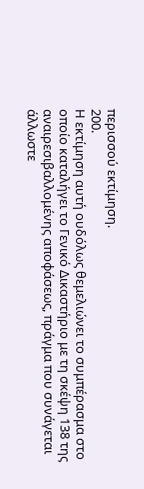περισσού εκτίμηση.
200.
Η εκτίμηση αυτή ουδόλως θεμελιώνει το συμπέρασμα στο οποίο καταλήγει το Γενικό Δικαστήριο με τη σκέψη 138 της αναιρεσιβαλλομένης αποφάσεως, πράγμα που συνάγεται άλλωστε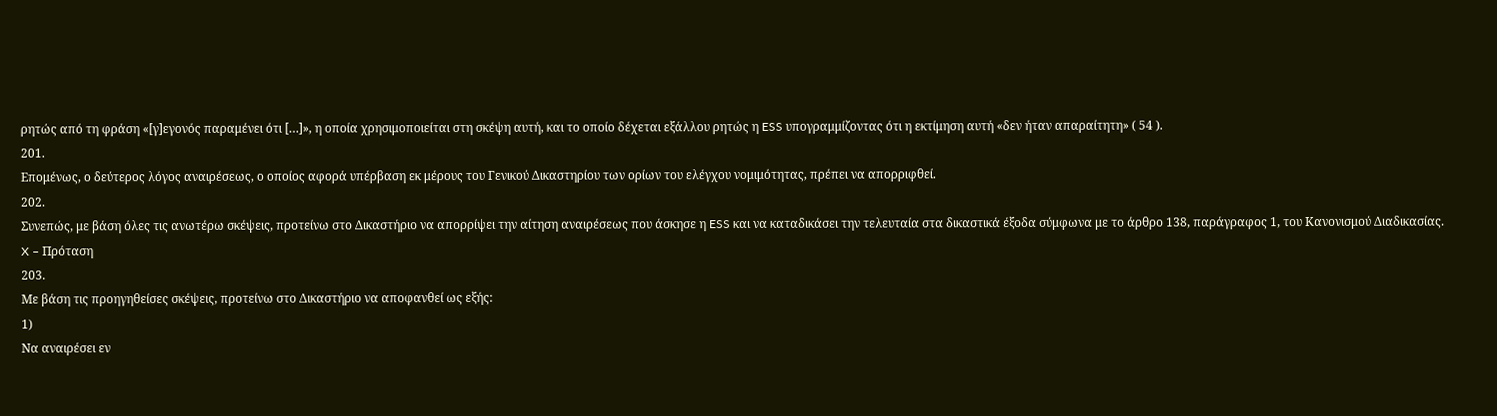ρητώς από τη φράση «[γ]εγονός παραμένει ότι […]», η οποία χρησιμοποιείται στη σκέψη αυτή, και το οποίο δέχεται εξάλλου ρητώς η ESS υπογραμμίζοντας ότι η εκτίμηση αυτή «δεν ήταν απαραίτητη» ( 54 ).
201.
Επομένως, ο δεύτερος λόγος αναιρέσεως, ο οποίος αφορά υπέρβαση εκ μέρους του Γενικού Δικαστηρίου των ορίων του ελέγχου νομιμότητας, πρέπει να απορριφθεί.
202.
Συνεπώς, με βάση όλες τις ανωτέρω σκέψεις, προτείνω στο Δικαστήριο να απορρίψει την αίτηση αναιρέσεως που άσκησε η ESS και να καταδικάσει την τελευταία στα δικαστικά έξοδα σύμφωνα με το άρθρο 138, παράγραφος 1, του Κανονισμού Διαδικασίας.
X – Πρόταση
203.
Με βάση τις προηγηθείσες σκέψεις, προτείνω στο Δικαστήριο να αποφανθεί ως εξής:
1)
Να αναιρέσει εν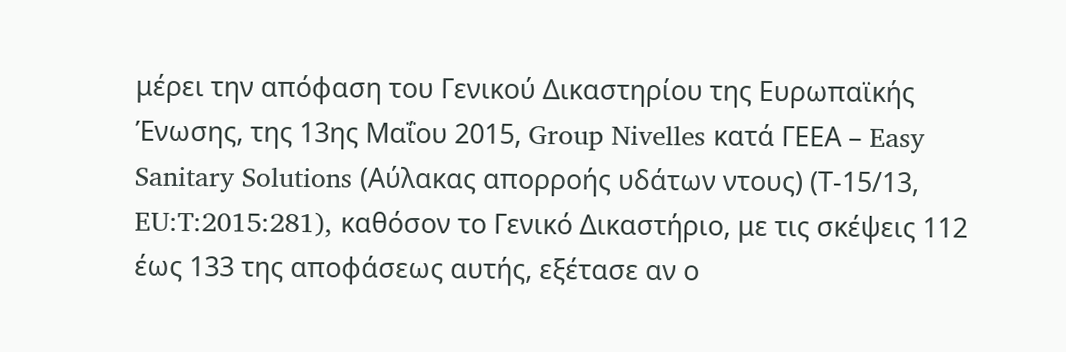μέρει την απόφαση του Γενικού Δικαστηρίου της Ευρωπαϊκής Ένωσης, της 13ης Μαΐου 2015, Group Nivelles κατά ΓΕΕΑ – Easy Sanitary Solutions (Αύλακας απορροής υδάτων ντους) (Τ‑15/13, EU:T:2015:281), καθόσον το Γενικό Δικαστήριο, με τις σκέψεις 112 έως 133 της αποφάσεως αυτής, εξέτασε αν ο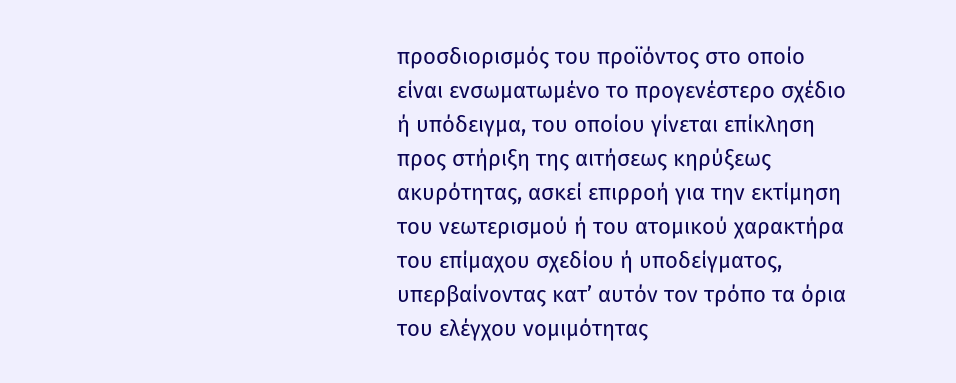προσδιορισμός του προϊόντος στο οποίο είναι ενσωματωμένο το προγενέστερο σχέδιο ή υπόδειγμα, του οποίου γίνεται επίκληση προς στήριξη της αιτήσεως κηρύξεως ακυρότητας, ασκεί επιρροή για την εκτίμηση του νεωτερισμού ή του ατομικού χαρακτήρα του επίμαχου σχεδίου ή υποδείγματος, υπερβαίνοντας κατ’ αυτόν τον τρόπο τα όρια του ελέγχου νομιμότητας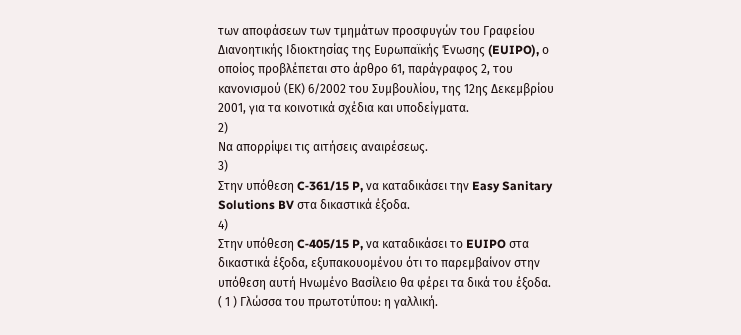των αποφάσεων των τμημάτων προσφυγών του Γραφείου Διανοητικής Ιδιοκτησίας της Ευρωπαϊκής Ένωσης (EUIPO), ο οποίος προβλέπεται στο άρθρο 61, παράγραφος 2, του κανονισμού (ΕΚ) 6/2002 του Συμβουλίου, της 12ης Δεκεμβρίου 2001, για τα κοινοτικά σχέδια και υποδείγματα.
2)
Να απορρίψει τις αιτήσεις αναιρέσεως.
3)
Στην υπόθεση C‑361/15 P, να καταδικάσει την Easy Sanitary Solutions BV στα δικαστικά έξοδα.
4)
Στην υπόθεση C‑405/15 P, να καταδικάσει το EUIPO στα δικαστικά έξοδα, εξυπακουομένου ότι το παρεμβαίνον στην υπόθεση αυτή Ηνωμένο Βασίλειο θα φέρει τα δικά του έξοδα.
( 1 ) Γλώσσα του πρωτοτύπου: η γαλλική.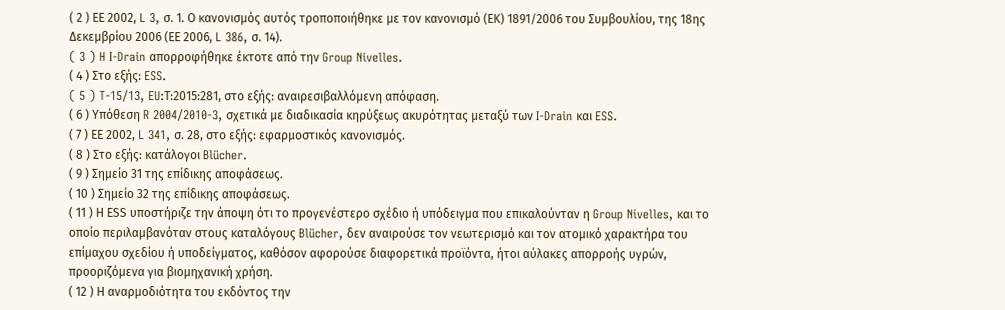( 2 ) ΕΕ 2002, L 3, σ. 1. Ο κανονισμός αυτός τροποποιήθηκε με τον κανονισμό (ΕΚ) 1891/2006 του Συμβουλίου, της 18ης Δεκεμβρίου 2006 (ΕΕ 2006, L 386, σ. 14).
( 3 ) H I-Drain απορροφήθηκε έκτοτε από την Group Nivelles.
( 4 ) Στο εξής: ESS.
( 5 ) T‑15/13, EU:Τ:2015:281, στο εξής: αναιρεσιβαλλόμενη απόφαση.
( 6 ) Υπόθεση R 2004/2010‑3, σχετικά με διαδικασία κηρύξεως ακυρότητας μεταξύ των I-Drain και ESS.
( 7 ) ΕΕ 2002, L 341, σ. 28, στο εξής: εφαρμοστικός κανονισμός.
( 8 ) Στο εξής: κατάλογοι Blücher.
( 9 ) Σημείο 31 της επίδικης αποφάσεως.
( 10 ) Σημείο 32 της επίδικης αποφάσεως.
( 11 ) Η ΕSS υποστήριζε την άποψη ότι το προγενέστερο σχέδιο ή υπόδειγμα που επικαλούνταν η Group Nivelles, και το οποίο περιλαμβανόταν στους καταλόγους Blücher, δεν αναιρούσε τον νεωτερισμό και τον ατομικό χαρακτήρα του επίμαχου σχεδίου ή υποδείγματος, καθόσον αφορούσε διαφορετικά προϊόντα, ήτοι αύλακες απορροής υγρών, προοριζόμενα για βιομηχανική χρήση.
( 12 ) Η αναρμοδιότητα του εκδόντος την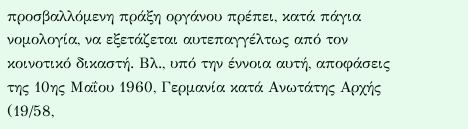προσβαλλόμενη πράξη οργάνου πρέπει, κατά πάγια νομολογία, να εξετάζεται αυτεπαγγέλτως από τον κοινοτικό δικαστή. Βλ., υπό την έννοια αυτή, αποφάσεις της 10ης Μαΐου 1960, Γερμανία κατά Ανωτάτης Αρχής (19/58,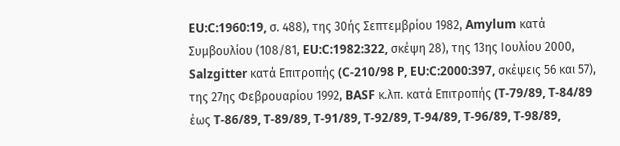EU:C:1960:19, σ. 488), της 30ής Σεπτεμβρίου 1982, Amylum κατά Συμβουλίου (108/81, EU:C:1982:322, σκέψη 28), της 13ης Ιουλίου 2000, Salzgitter κατά Επιτροπής (C‑210/98 P, EU:C:2000:397, σκέψεις 56 και 57), της 27ης Φεβρουαρίου 1992, BASF κ.λπ. κατά Επιτροπής (T‑79/89, T‑84/89 έως T‑86/89, T‑89/89, T‑91/89, T‑92/89, T‑94/89, T‑96/89, T‑98/89,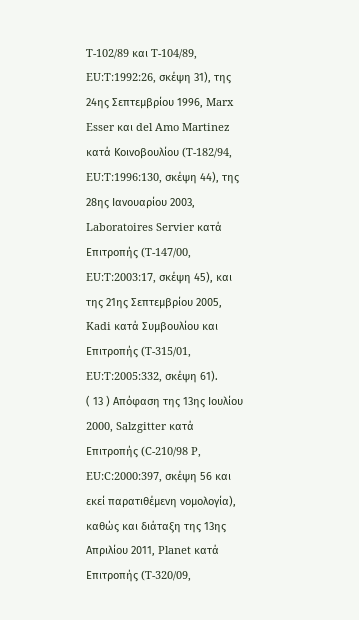T‑102/89 και T‑104/89, EU:T:1992:26, σκέψη 31), της 24ης Σεπτεμβρίου 1996, Marx Esser και del Amo Martinez κατά Κοινοβουλίου (T‑182/94, EU:T:1996:130, σκέψη 44), της 28ης Ιανουαρίου 2003, Laboratoires Servier κατά Επιτροπής (T‑147/00, EU:T:2003:17, σκέψη 45), και της 21ης Σεπτεμβρίου 2005, Kadi κατά Συμβουλίου και Επιτροπής (T‑315/01, EU:T:2005:332, σκέψη 61).
( 13 ) Απόφαση της 13ης Ιουλίου 2000, Salzgitter κατά Επιτροπής (C‑210/98 P, EU:C:2000:397, σκέψη 56 και εκεί παρατιθέμενη νομολογία), καθώς και διάταξη της 13ης Απριλίου 2011, Planet κατά Επιτροπής (T‑320/09,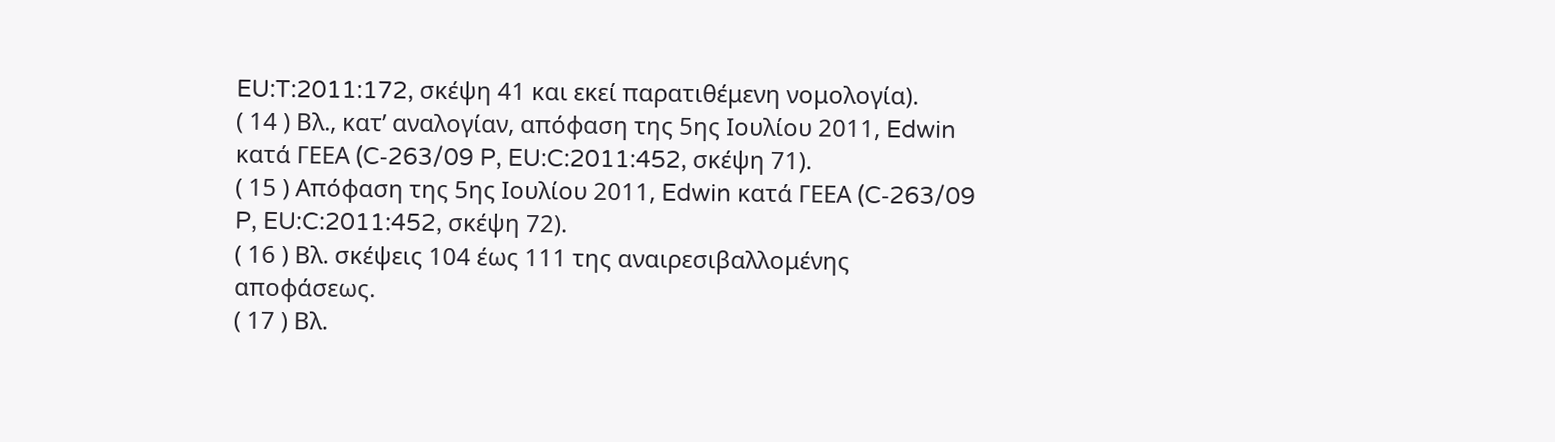EU:T:2011:172, σκέψη 41 και εκεί παρατιθέμενη νομολογία).
( 14 ) Βλ., κατ’ αναλογίαν, απόφαση της 5ης Ιουλίου 2011, Edwin κατά ΓΕΕΑ (C‑263/09 P, EU:C:2011:452, σκέψη 71).
( 15 ) Απόφαση της 5ης Ιουλίου 2011, Edwin κατά ΓΕΕΑ (C‑263/09 P, EU:C:2011:452, σκέψη 72).
( 16 ) Βλ. σκέψεις 104 έως 111 της αναιρεσιβαλλομένης αποφάσεως.
( 17 ) Βλ.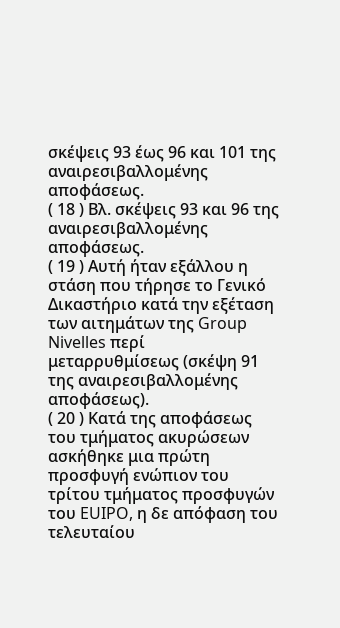σκέψεις 93 έως 96 και 101 της αναιρεσιβαλλομένης αποφάσεως.
( 18 ) Βλ. σκέψεις 93 και 96 της αναιρεσιβαλλομένης αποφάσεως.
( 19 ) Αυτή ήταν εξάλλου η στάση που τήρησε το Γενικό Δικαστήριο κατά την εξέταση των αιτημάτων της Group Nivelles περί μεταρρυθμίσεως (σκέψη 91 της αναιρεσιβαλλομένης αποφάσεως).
( 20 ) Κατά της αποφάσεως του τμήματος ακυρώσεων ασκήθηκε μια πρώτη προσφυγή ενώπιον του τρίτου τμήματος προσφυγών του EUIPO, η δε απόφαση του τελευταίου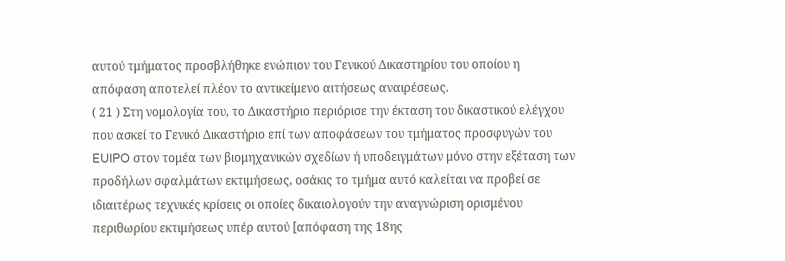αυτού τμήματος προσβλήθηκε ενώπιον του Γενικού Δικαστηρίου του οποίου η απόφαση αποτελεί πλέον το αντικείμενο αιτήσεως αναιρέσεως.
( 21 ) Στη νομολογία του, το Δικαστήριο περιόρισε την έκταση του δικαστικού ελέγχου που ασκεί το Γενικό Δικαστήριο επί των αποφάσεων του τμήματος προσφυγών του EUIPO στον τομέα των βιομηχανικών σχεδίων ή υποδειγμάτων μόνο στην εξέταση των προδήλων σφαλμάτων εκτιμήσεως, οσάκις το τμήμα αυτό καλείται να προβεί σε ιδιαιτέρως τεχνικές κρίσεις οι οποίες δικαιολογούν την αναγνώριση ορισμένου περιθωρίου εκτιμήσεως υπέρ αυτού [απόφαση της 18ης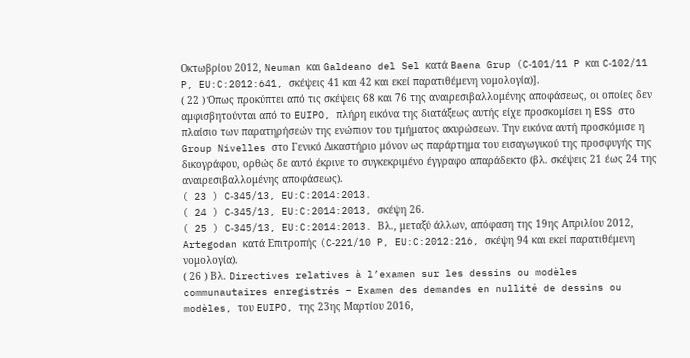Οκτωβρίου 2012, Neuman και Galdeano del Sel κατά Baena Grup (C‑101/11 P και C‑102/11 P, EU:C:2012:641, σκέψεις 41 και 42 και εκεί παρατιθέμενη νομολογία)].
( 22 ) Όπως προκύπτει από τις σκέψεις 68 και 76 της αναιρεσιβαλλομένης αποφάσεως, οι οποίες δεν αμφισβητούνται από το EUIPO, πλήρη εικόνα της διατάξεως αυτής είχε προσκομίσει η ESS στο πλαίσιο των παρατηρήσεών της ενώπιον του τμήματος ακυρώσεων. Την εικόνα αυτή προσκόμισε η Group Nivelles στο Γενικό Δικαστήριο μόνον ως παράρτημα του εισαγωγικού της προσφυγής της δικογράφου, ορθώς δε αυτό έκρινε το συγκεκριμένο έγγραφο απαράδεκτο (βλ. σκέψεις 21 έως 24 της αναιρεσιβαλλομένης αποφάσεως).
( 23 ) C‑345/13, EU:C:2014:2013.
( 24 ) C‑345/13, EU:C:2014:2013, σκέψη 26.
( 25 ) C‑345/13, EU:C:2014:2013. Βλ., μεταξύ άλλων, απόφαση της 19ης Απριλίου 2012, Artegodan κατά Επιτροπής (C‑221/10 P, EU:C:2012:216, σκέψη 94 και εκεί παρατιθέμενη νομολογία).
( 26 ) Βλ. Directives relatives à l’examen sur les dessins ou modèles communautaires enregistrés – Examen des demandes en nullité de dessins ou modèles, του EUIPO, της 23ης Μαρτίου 2016,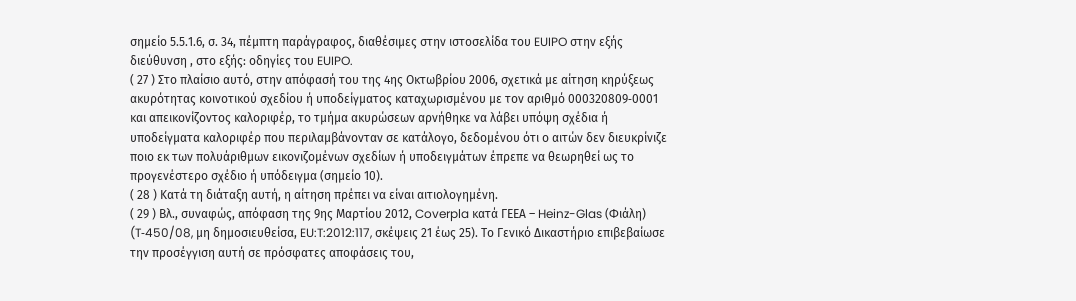σημείο 5.5.1.6, σ. 34, πέμπτη παράγραφος, διαθέσιμες στην ιστοσελίδα του EUIPO στην εξής διεύθυνση , στο εξής: οδηγίες του EUIPO.
( 27 ) Στο πλαίσιο αυτό, στην απόφασή του της 4ης Οκτωβρίου 2006, σχετικά με αίτηση κηρύξεως ακυρότητας κοινοτικού σχεδίου ή υποδείγματος καταχωρισμένου με τον αριθμό 000320809‑0001 και απεικονίζοντος καλοριφέρ, το τμήμα ακυρώσεων αρνήθηκε να λάβει υπόψη σχέδια ή υποδείγματα καλοριφέρ που περιλαμβάνονταν σε κατάλογο, δεδομένου ότι ο αιτών δεν διευκρίνιζε ποιο εκ των πολυάριθμων εικονιζομένων σχεδίων ή υποδειγμάτων έπρεπε να θεωρηθεί ως το προγενέστερο σχέδιο ή υπόδειγμα (σημείο 10).
( 28 ) Κατά τη διάταξη αυτή, η αίτηση πρέπει να είναι αιτιολογημένη.
( 29 ) Βλ., συναφώς, απόφαση της 9ης Μαρτίου 2012, Coverpla κατά ΓΕΕΑ – Heinz-Glas (Φιάλη) (T‑450/08, μη δημοσιευθείσα, EU:T:2012:117, σκέψεις 21 έως 25). Το Γενικό Δικαστήριο επιβεβαίωσε την προσέγγιση αυτή σε πρόσφατες αποφάσεις του,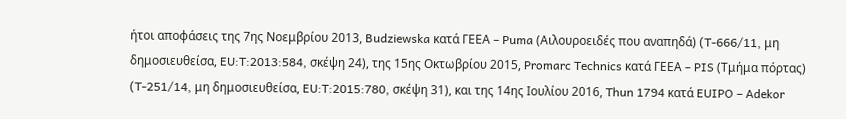ήτοι αποφάσεις της 7ης Νοεμβρίου 2013, Budziewska κατά ΓΕΕΑ – Puma (Αιλουροειδές που αναπηδά) (T‑666/11, μη δημοσιευθείσα, EU:T:2013:584, σκέψη 24), της 15ης Οκτωβρίου 2015, Promarc Technics κατά ΓΕΕΑ – PIS (Τμήμα πόρτας) (T‑251/14, μη δημοσιευθείσα, EU:T:2015:780, σκέψη 31), και της 14ης Ιουλίου 2016, Thun 1794 κατά EUIPO – Adekor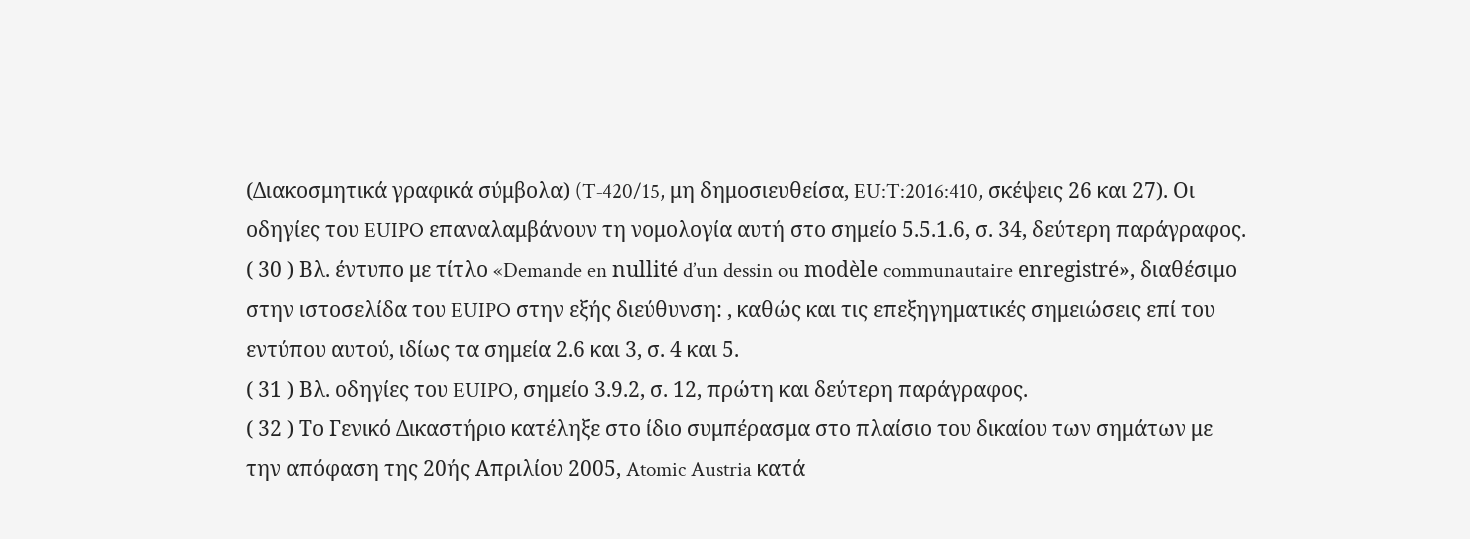(Διακοσμητικά γραφικά σύμβολα) (T‑420/15, μη δημοσιευθείσα, EU:T:2016:410, σκέψεις 26 και 27). Οι οδηγίες του EUIPO επαναλαμβάνουν τη νομολογία αυτή στο σημείο 5.5.1.6, σ. 34, δεύτερη παράγραφος.
( 30 ) Βλ. έντυπο με τίτλο «Demande en nullité d’un dessin ou modèle communautaire enregistré», διαθέσιμο στην ιστοσελίδα του EUIPO στην εξής διεύθυνση: , καθώς και τις επεξηγηματικές σημειώσεις επί του εντύπου αυτού, ιδίως τα σημεία 2.6 και 3, σ. 4 και 5.
( 31 ) Βλ. οδηγίες του EUIPO, σημείο 3.9.2, σ. 12, πρώτη και δεύτερη παράγραφος.
( 32 ) Το Γενικό Δικαστήριο κατέληξε στο ίδιο συμπέρασμα στο πλαίσιο του δικαίου των σημάτων με την απόφαση της 20ής Απριλίου 2005, Atomic Austria κατά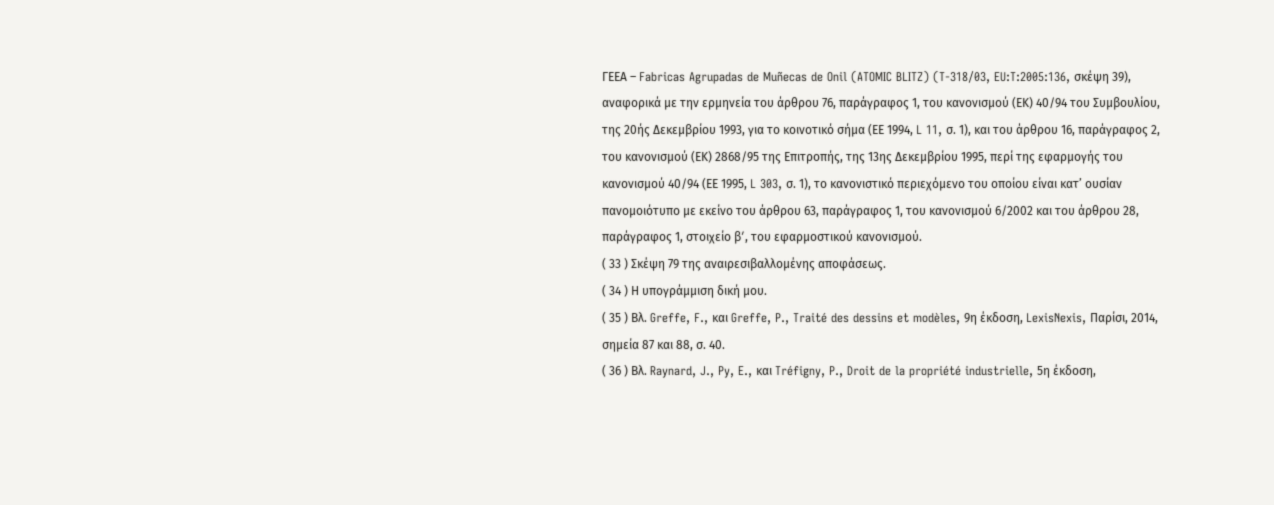ΓΕΕΑ – Fabricas Agrupadas de Muñecas de Onil (ATOMIC BLITZ) (T‑318/03, EU:T:2005:136, σκέψη 39), αναφορικά με την ερμηνεία του άρθρου 76, παράγραφος 1, του κανονισμού (ΕΚ) 40/94 του Συμβουλίου, της 20ής Δεκεμβρίου 1993, για το κοινοτικό σήμα (ΕΕ 1994, L 11, σ. 1), και του άρθρου 16, παράγραφος 2, του κανονισμού (ΕΚ) 2868/95 της Επιτροπής, της 13ης Δεκεμβρίου 1995, περί της εφαρμογής του κανονισμού 40/94 (ΕΕ 1995, L 303, σ. 1), το κανονιστικό περιεχόμενο του οποίου είναι κατ’ ουσίαν πανομοιότυπο με εκείνο του άρθρου 63, παράγραφος 1, του κανονισμού 6/2002 και του άρθρου 28, παράγραφος 1, στοιχείο βʹ, του εφαρμοστικού κανονισμού.
( 33 ) Σκέψη 79 της αναιρεσιβαλλομένης αποφάσεως.
( 34 ) Η υπογράμμιση δική μου.
( 35 ) Βλ. Greffe, F., και Greffe, P., Traité des dessins et modèles, 9η έκδοση, LexisNexis, Παρίσι, 2014, σημεία 87 και 88, σ. 40.
( 36 ) Βλ. Raynard, J., Py, E., και Tréfigny, P., Droit de la propriété industrielle, 5η έκδοση,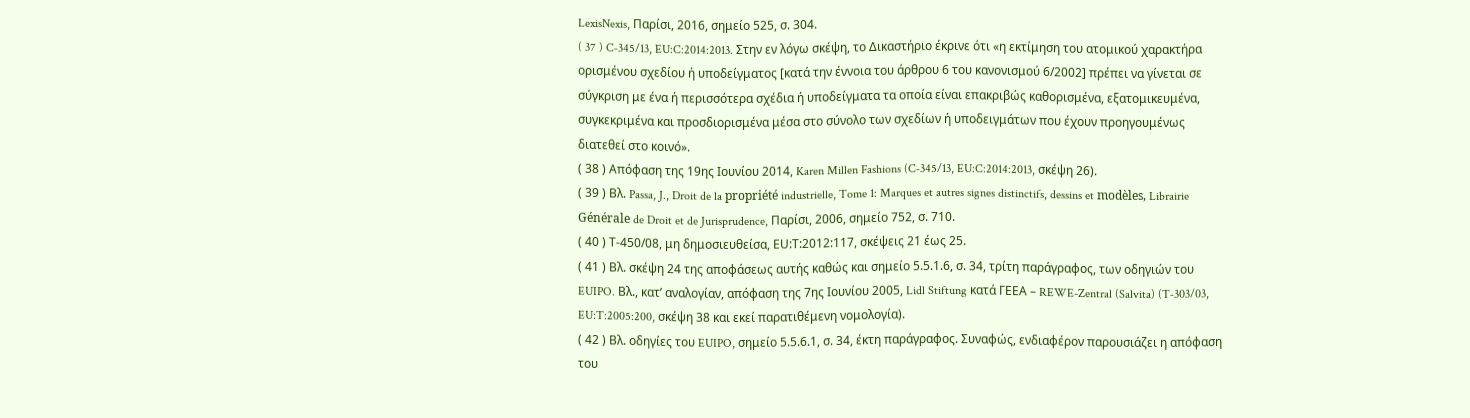LexisNexis, Παρίσι, 2016, σημείο 525, σ. 304.
( 37 ) C‑345/13, EU:C:2014:2013. Στην εν λόγω σκέψη, το Δικαστήριο έκρινε ότι «η εκτίμηση του ατομικού χαρακτήρα ορισμένου σχεδίου ή υποδείγματος [κατά την έννοια του άρθρου 6 του κανονισμού 6/2002] πρέπει να γίνεται σε σύγκριση με ένα ή περισσότερα σχέδια ή υποδείγματα τα οποία είναι επακριβώς καθορισμένα, εξατομικευμένα, συγκεκριμένα και προσδιορισμένα μέσα στο σύνολο των σχεδίων ή υποδειγμάτων που έχουν προηγουμένως διατεθεί στο κοινό».
( 38 ) Απόφαση της 19ης Ιουνίου 2014, Karen Millen Fashions (C‑345/13, EU:C:2014:2013, σκέψη 26).
( 39 ) Βλ. Passa, J., Droit de la propriété industrielle, Tome 1: Marques et autres signes distinctifs, dessins et modèles, Librairie Générale de Droit et de Jurisprudence, Παρίσι, 2006, σημείο 752, σ. 710.
( 40 ) Τ-450/08, μη δημοσιευθείσα, ΕU:Τ:2012:117, σκέψεις 21 έως 25.
( 41 ) Βλ. σκέψη 24 της αποφάσεως αυτής καθώς και σημείο 5.5.1.6, σ. 34, τρίτη παράγραφος, των οδηγιών του EUIPO. Βλ., κατ’ αναλογίαν, απόφαση της 7ης Ιουνίου 2005, Lidl Stiftung κατά ΓΕΕΑ – REWE-Zentral (Salvita) (T‑303/03, EU:T:2005:200, σκέψη 38 και εκεί παρατιθέμενη νομολογία).
( 42 ) Βλ. οδηγίες του EUIPO, σημείο 5.5.6.1, σ. 34, έκτη παράγραφος. Συναφώς, ενδιαφέρον παρουσιάζει η απόφαση του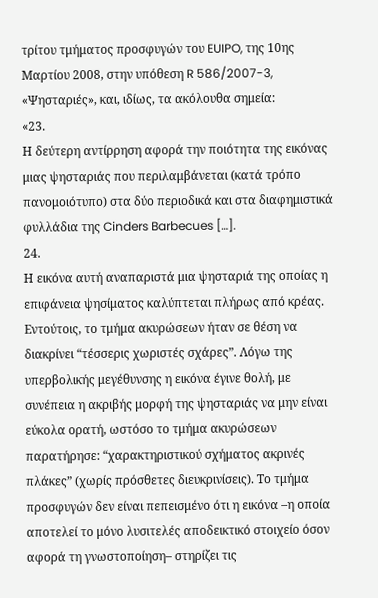τρίτου τμήματος προσφυγών του EUIPO, της 10ης Μαρτίου 2008, στην υπόθεση R 586/2007-3, «Ψησταριές», και, ιδίως, τα ακόλουθα σημεία:
«23.
Η δεύτερη αντίρρηση αφορά την ποιότητα της εικόνας μιας ψησταριάς που περιλαμβάνεται (κατά τρόπο πανομοιότυπο) στα δύο περιοδικά και στα διαφημιστικά φυλλάδια της Cinders Barbecues […].
24.
Η εικόνα αυτή αναπαριστά μια ψησταριά της οποίας η επιφάνεια ψησίματος καλύπτεται πλήρως από κρέας. Εντούτοις, το τμήμα ακυρώσεων ήταν σε θέση να διακρίνει “τέσσερις χωριστές σχάρες”. Λόγω της υπερβολικής μεγέθυνσης η εικόνα έγινε θολή, με συνέπεια η ακριβής μορφή της ψησταριάς να μην είναι εύκολα ορατή, ωστόσο το τμήμα ακυρώσεων παρατήρησε: “χαρακτηριστικού σχήματος ακρινές πλάκες” (χωρίς πρόσθετες διευκρινίσεις). Το τμήμα προσφυγών δεν είναι πεπεισμένο ότι η εικόνα –η οποία αποτελεί το μόνο λυσιτελές αποδεικτικό στοιχείο όσον αφορά τη γνωστοποίηση– στηρίζει τις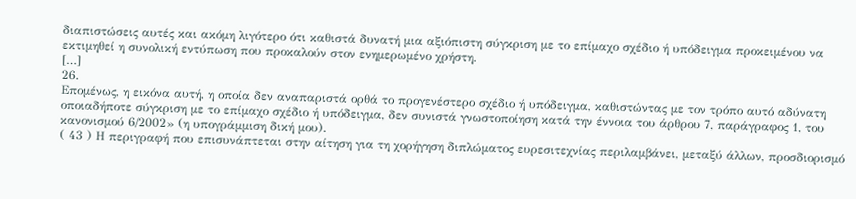διαπιστώσεις αυτές και ακόμη λιγότερο ότι καθιστά δυνατή μια αξιόπιστη σύγκριση με το επίμαχο σχέδιο ή υπόδειγμα προκειμένου να εκτιμηθεί η συνολική εντύπωση που προκαλούν στον ενημερωμένο χρήστη.
[…]
26.
Επομένως, η εικόνα αυτή, η οποία δεν αναπαριστά ορθά το προγενέστερο σχέδιο ή υπόδειγμα, καθιστώντας με τον τρόπο αυτό αδύνατη οποιαδήποτε σύγκριση με το επίμαχο σχέδιο ή υπόδειγμα, δεν συνιστά γνωστοποίηση κατά την έννοια του άρθρου 7, παράγραφος 1, του κανονισμού 6/2002» (η υπογράμμιση δική μου).
( 43 ) Η περιγραφή που επισυνάπτεται στην αίτηση για τη χορήγηση διπλώματος ευρεσιτεχνίας περιλαμβάνει, μεταξύ άλλων, προσδιορισμό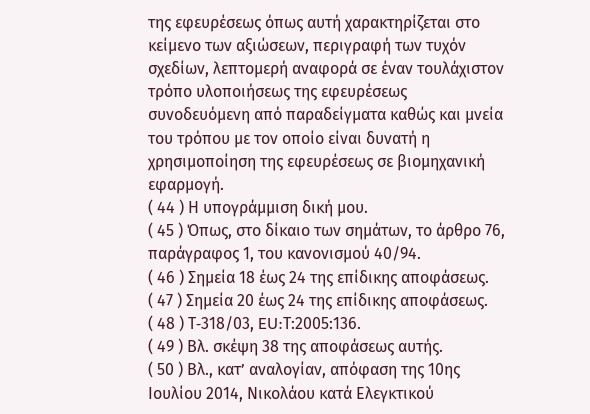της εφευρέσεως όπως αυτή χαρακτηρίζεται στο κείμενο των αξιώσεων, περιγραφή των τυχόν σχεδίων, λεπτομερή αναφορά σε έναν τουλάχιστον τρόπο υλοποιήσεως της εφευρέσεως συνοδευόμενη από παραδείγματα καθώς και μνεία του τρόπου με τον οποίο είναι δυνατή η χρησιμοποίηση της εφευρέσεως σε βιομηχανική εφαρμογή.
( 44 ) Η υπογράμμιση δική μου.
( 45 ) Όπως, στο δίκαιο των σημάτων, το άρθρο 76, παράγραφος 1, του κανονισμού 40/94.
( 46 ) Σημεία 18 έως 24 της επίδικης αποφάσεως.
( 47 ) Σημεία 20 έως 24 της επίδικης αποφάσεως.
( 48 ) Τ‑318/03, EU:Τ:2005:136.
( 49 ) Βλ. σκέψη 38 της αποφάσεως αυτής.
( 50 ) Βλ., κατ’ αναλογίαν, απόφαση της 10ης Ιουλίου 2014, Νικολάου κατά Ελεγκτικού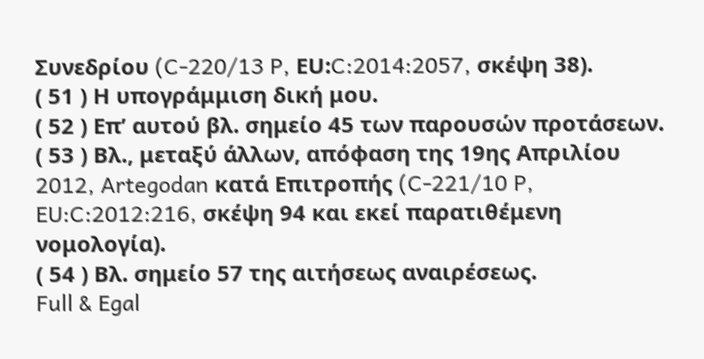Συνεδρίου (C‑220/13 P, ΕU:C:2014:2057, σκέψη 38).
( 51 ) Η υπογράμμιση δική μου.
( 52 ) Επ’ αυτού βλ. σημείο 45 των παρουσών προτάσεων.
( 53 ) Βλ., μεταξύ άλλων, απόφαση της 19ης Απριλίου 2012, Artegodan κατά Επιτροπής (C‑221/10 P, EU:C:2012:216, σκέψη 94 και εκεί παρατιθέμενη νομολογία).
( 54 ) Βλ. σημείο 57 της αιτήσεως αναιρέσεως.
Full & Egal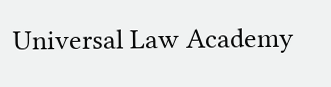Universal Law Academy